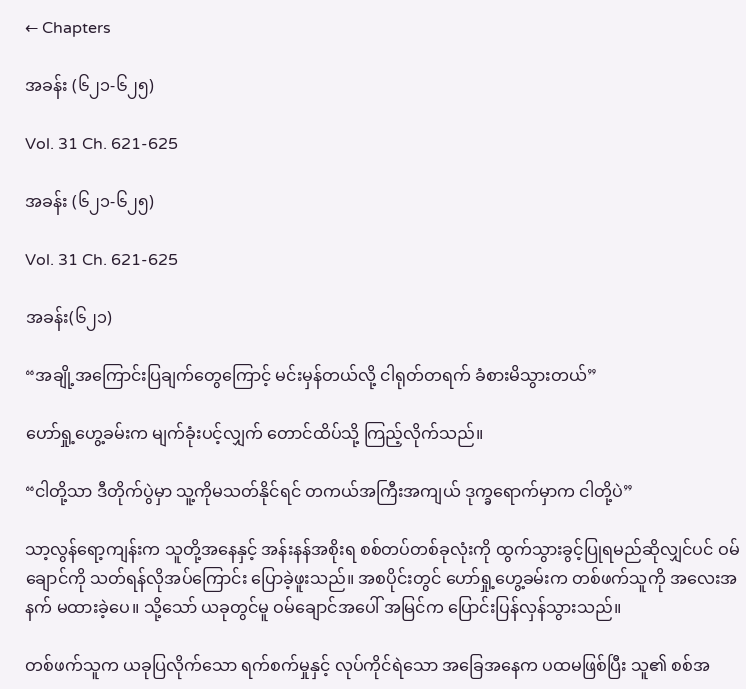← Chapters

အခန်း (၆၂၁-၆၂၅)

Vol. 31 Ch. 621-625

အခန်း (၆၂၁-၆၂၅)

Vol. 31 Ch. 621-625

အခန်း(၆၂၁)

“အချို့အကြောင်းပြချက်တွေကြောင့် မင်းမှန်တယ်လို့ ငါရုတ်တရက် ခံစားမိသွားတယ်”

ဟော်ရှု့ဟွေ့ခမ်းက မျက်ခုံးပင့်လျှက် တောင်ထိပ်သို့ ကြည့်လိုက်သည်။

“ငါတို့သာ ဒီတိုက်ပွဲမှာ သူ့ကိုမသတ်နိုင်ရင် တကယ်အကြီးအကျယ် ဒုက္ခရောက်မှာက ငါတို့ပဲ”

သာ့လွန်ရော့ကျန်းက သူတို့အနေနှင့် အန်းနန်အစိုးရ စစ်တပ်တစ်ခုလုံးကို ထွက်သွားခွင့်ပြုရမည်ဆိုလျှင်ပင် ဝမ်ချောင်ကို သတ်ရန်လိုအပ်ကြောင်း ပြောခဲ့ဖူးသည်။ အစပိုင်းတွင် ဟော်ရှု့ဟွေ့ခမ်းက တစ်ဖက်သူကို အလေးအနက် မထားခဲ့ပေ။ သို့သော် ယခုတွင်မူ ဝမ်ချောင်အပေါ် အမြင်က ပြောင်းပြန်လှန်သွားသည်။

တစ်ဖက်သူက ယခုပြလိုက်သော ရက်စက်မှုနှင့် လုပ်ကိုင်ရဲသော အခြေအနေက ပထမဖြစ်ပြီး သူ၏ စစ်အ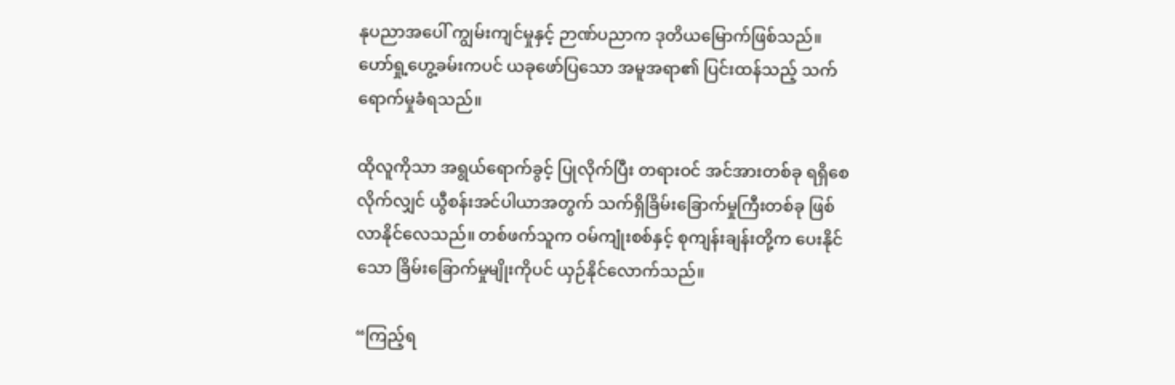နုပညာအပေါ် ကျွမ်းကျင်မှုနှင့် ဉာဏ်ပညာက ဒုတိယမြောက်ဖြစ်သည်။ ဟော်ရှု့ဟွေ့ခမ်းကပင် ယခုဖော်ပြသော အမူအရာ၏ ပြင်းထန်သည့် သက်ရောက်မှုခံရသည်။

ထိုလူကိုသာ အရွယ်ရောက်ခွင့် ပြုလိုက်ပြီး တရားဝင် အင်အားတစ်ခု ရရှိစေလိုက်လျှင် ယွီစန်းအင်ပါယာအတွက် သက်ရှိခြိမ်းခြောက်မှုကြီးတစ်ခု ဖြစ်လာနိုင်လေသည်။ တစ်ဖက်သူက ဝမ်ကျုံးစစ်နှင့် စုကျန်းချန်းတို့က ပေးနိုင်သော ခြိမ်းခြောက်မှုမျိုးကိုပင် ယှဉ်နိုင်လောက်သည်။

“ကြည့်ရ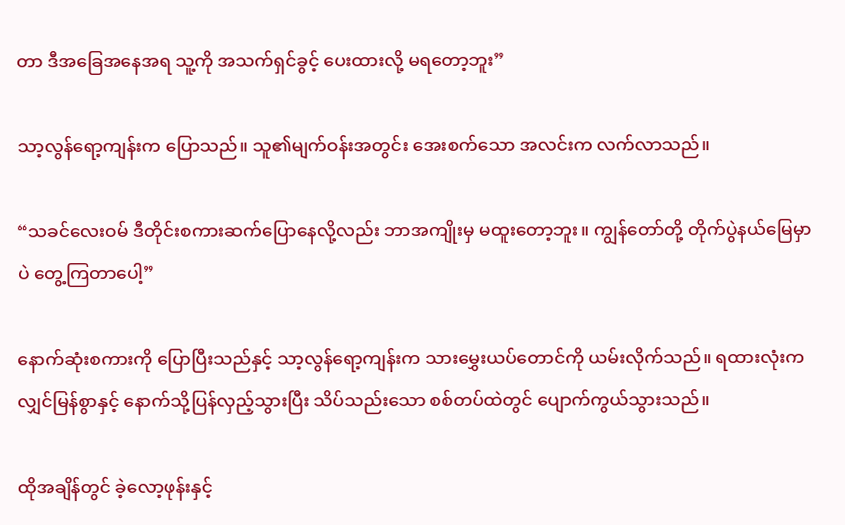တာ ဒီအခြေအနေအရ သူ့ကို အသက်ရှင်ခွင့် ပေးထားလို့ မရတော့ဘူး”

သာ့လွန်ရော့ကျန်းက ပြောသည်။ သူ၏မျက်ဝန်းအတွင်း အေးစက်သော အလင်းက လက်လာသည်။

“သခင်လေးဝမ် ဒီတိုင်းစကားဆက်ပြောနေလို့လည်း ဘာအကျိုးမှ မထူးတော့ဘူး။ ကျွန်တော်တို့ တိုက်ပွဲနယ်မြေမှာပဲ တွေ့ကြတာပေါ့”

နောက်ဆုံးစကားကို ပြောပြီးသည်နှင့် သာ့လွန်ရော့ကျန်းက သားမွှေးယပ်တောင်ကို ယမ်းလိုက်သည်။ ရထားလုံးက လျှင်မြန်စွာနှင့် နောက်သို့ပြန်လှည့်သွားပြီး သိပ်သည်းသော စစ်တပ်ထဲတွင် ပျောက်ကွယ်သွားသည်။

ထိုအချိန်တွင် ခဲ့လော့ဖုန်းနှင့်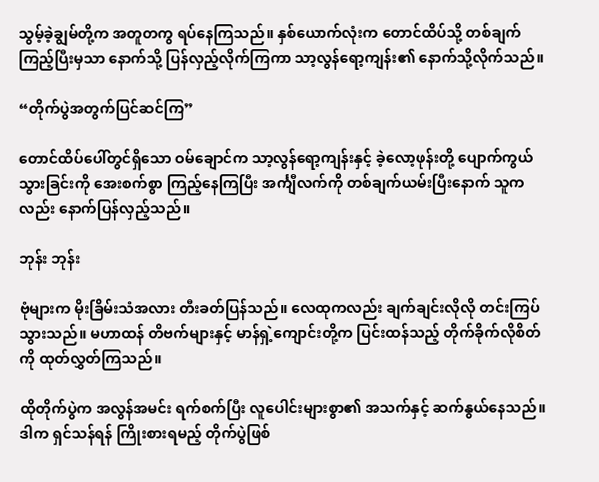သွမ့်ခဲ့ချွမ်တို့က အတူတကွ ရပ်နေကြသည်။ နှစ်ယောက်လုံးက တောင်ထိပ်သို့ တစ်ချက်ကြည့်ပြီးမှသာ နောက်သို့ ပြန်လှည့်လိုက်ကြကာ သာ့လွန်ရော့ကျန်း၏ နောက်သို့လိုက်သည်။

“တိုက်ပွဲအတွက်ပြင်ဆင်ကြ”

တောင်ထိပ်ပေါ်တွင်ရှိသော ဝမ်ချောင်က သာ့လွန်ရော့ကျန်းနှင့် ခဲ့လော့ဖုန်းတို့ ပျောက်ကွယ်သွားခြင်းကို အေးစက်စွာ ကြည့်နေကြပြီး အင်္ကျီလက်ကို တစ်ချက်ယမ်းပြီးနောက် သူကလည်း နောက်ပြန်လှည့်သည်။

ဘုန်း ဘုန်း

ဗုံများက မိုးခြိမ်းသံအလား တီးခတ်ပြန်သည်။ လေထုကလည်း ချက်ချင်းလိုလို တင်းကြပ်သွားသည်။ မဟာထန် တိဗက်များနှင့် မာန်ရှဲ့ကျောင်းတို့က ပြင်းထန်သည့် တိုက်ခိုက်လိုစိတ်ကို ထုတ်လွှတ်ကြသည်။

ထိုတိုက်ပွဲက အလွန်အမင်း ရက်စက်ပြီး လူပေါင်းများစွာ၏ အသက်နှင့် ဆက်နွယ်နေသည်။ ဒါက ရှင်သန်ရန် ကြိုးစားရမည့် တိုက်ပွဲဖြစ်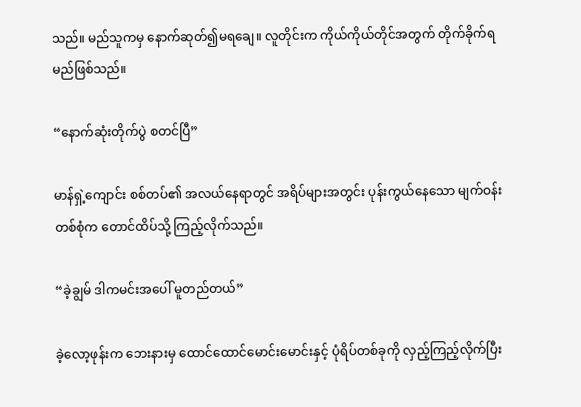သည်။ မည်သူကမှ နောက်ဆုတ်၍မရချေ။ လူတိုင်းက ကိုယ်ကိုယ်တိုင်အတွက် တိုက်ခိုက်ရမည်ဖြစ်သည်။

“နောက်ဆုံးတိုက်ပွဲ စတင်ပြီ”

မာန်ရှဲ့ကျောင်း စစ်တပ်၏ အလယ်နေရာတွင် အရိပ်များအတွင်း ပုန်းကွယ်နေသော မျက်ဝန်းတစ်စုံက တောင်ထိပ်သို့ ကြည့်လိုက်သည်။

“ခဲ့ချွမ် ဒါကမင်းအပေါ် မူတည်တယ်”

ခဲ့လော့ဖုန်းက ဘေးနားမှ ထောင်ထောင်မောင်းမောင်းနှင့် ပုံရိပ်တစ်ခုကို လှည့်ကြည့်လိုက်ပြီး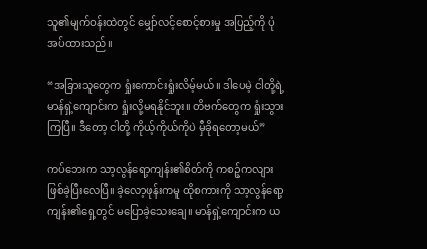သူ၏မျက်ဝန်းထဲတွင် မျှော်လင့်စောင့်စားမှု အပြည့်ကို ပုံအပ်ထားသည်။

“အခြားသူတွေက ရှုံးကောင်းရှုံးလိမ့်မယ်။ ဒါပေမဲ့ ငါတို့ရဲ့ မာန်ရှဲ့ကျောင်းက ရှုံးလို့မရနိုင်ဘူး။ တိဗက်တွေက ရှုံးသွားကြပြီ။ ဒီတော့ ငါတို့ ကိုယ့်ကိုယ်ကိုပဲ မှီခိုရတော့မယ်”

ကပ်ဘေးက သာ့လွန်ရော့ကျန်း၏စိတ်ကို ကစဉ့်ကလျား ဖြစ်ခဲ့ပြီးလေပြီ။ ခဲ့လော့ဖုန်းကမူ ထိုစကားကို သာ့လွန်ရော့ကျန်း၏ရှေ့တွင် မပြောခဲ့သေးချေ။ မာန်ရှဲ့ကျောင်းက ယ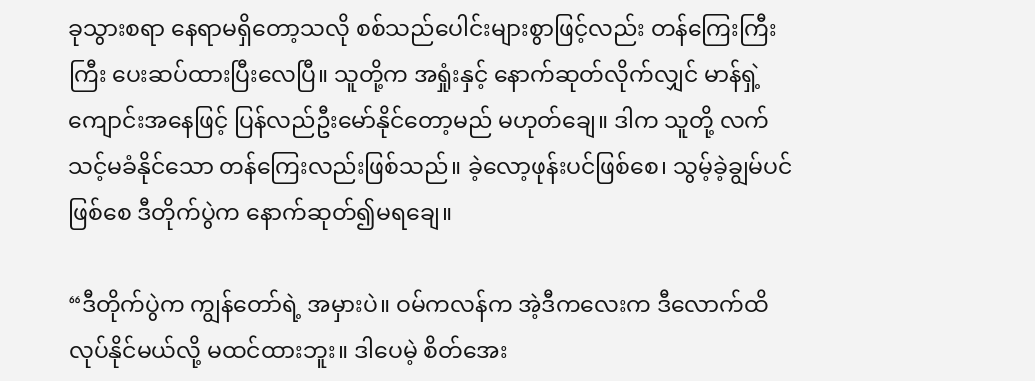ခုသွားစရာ နေရာမရှိတော့သလို စစ်သည်ပေါင်းများစွာဖြင့်လည်း တန်ကြေးကြီးကြီး ပေးဆပ်ထားပြီးလေပြီ။ သူတို့က အရှုံးနှင့် နောက်ဆုတ်လိုက်လျှင် မာန်ရှဲ့ကျောင်းအနေဖြင့် ပြန်လည်ဦးမော်နိုင်တော့မည် မဟုတ်ချေ။ ဒါက သူတို့ လက်သင့်မခံနိုင်သော တန်ကြေးလည်းဖြစ်သည်။ ခဲ့လော့ဖုန်းပင်ဖြစ်စေ၊ သွမ့်ခဲ့ချွမ်ပင်ဖြစ်စေ ဒီတိုက်ပွဲက နောက်ဆုတ်၍မရချေ။

“ဒီတိုက်ပွဲက ကျွန်တော်ရဲ့ အမှားပဲ။ ဝမ်ကလန်က အဲ့ဒီကလေးက ဒီလောက်ထိ လုပ်နိုင်မယ်လို့ မထင်ထားဘူး။ ဒါပေမဲ့ စိတ်အေး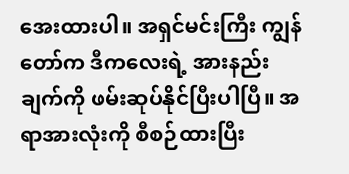အေးထားပါ။ အရှင်မင်းကြီး ကျွန်တော်က ဒီကလေးရဲ့ အားနည်းချက်ကို ဖမ်းဆုပ်နိုင်ပြီးပါပြီ။ အရာအားလုံးကို စီစဉ်ထားပြီး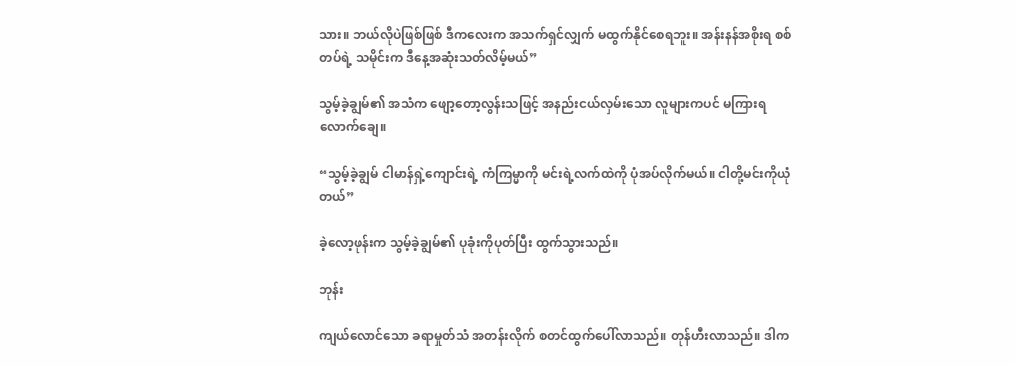သား။ ဘယ်လိုပဲဖြစ်ဖြစ် ဒီကလေးက အသက်ရှင်လျှက် မထွက်နိုင်စေရဘူး။ အန်းနန်အစိုးရ စစ်တပ်ရဲ့ သမိုင်းက ဒီနေ့အဆုံးသတ်လိမ့်မယ်”

သွမ့်ခဲ့ချွမ်၏ အသံက ဖျော့တော့လွန်းသဖြင့် အနည်းငယ်လှမ်းသော လူများကပင် မကြားရလောက်ချေ။

“သွမ့်ခဲ့ချွမ် ငါမာန်ရှဲ့ကျောင်းရဲ့ ကံကြမ္မာကို မင်းရဲ့လက်ထဲကို ပုံအပ်လိုက်မယ်။ ငါတို့မင်းကိုယုံတယ်”

ခဲ့လော့ဖုန်းက သွမ့်ခဲ့ချွမ်၏ ပုခုံးကိုပုတ်ပြီး ထွက်သွားသည်။

ဘုန်း

ကျယ်လောင်သော ခရာမှုတ်သံ အတန်းလိုက် စတင်ထွက်ပေါ်လာသည်။ တုန်ဟီးလာသည်။ ဒါက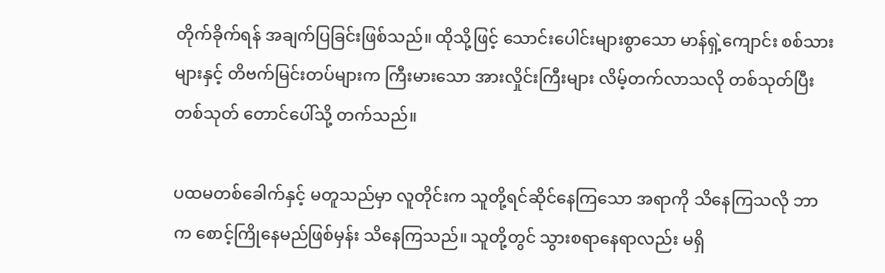တိုက်ခိုက်ရန် အချက်ပြခြင်းဖြစ်သည်။ ထိုသို့ဖြင့် သောင်းပေါင်းများစွာသော မာန်ရှဲ့ကျောင်း စစ်သားများနှင့် တိဗက်မြင်းတပ်များက ကြီးမားသော အားလှိုင်းကြီးများ လိမ့်တက်လာသလို တစ်သုတ်ပြီးတစ်သုတ် တောင်ပေါ်သို့ တက်သည်။

ပထမတစ်ခေါက်နှင့် မတူသည်မှာ လူတိုင်းက သူတို့ရင်ဆိုင်နေကြသော အရာကို သိနေကြသလို ဘာက စောင့်ကြိုနေမည်ဖြစ်မှန်း သိနေကြသည်။ သူတို့တွင် သွားစရာနေရာလည်း မရှိ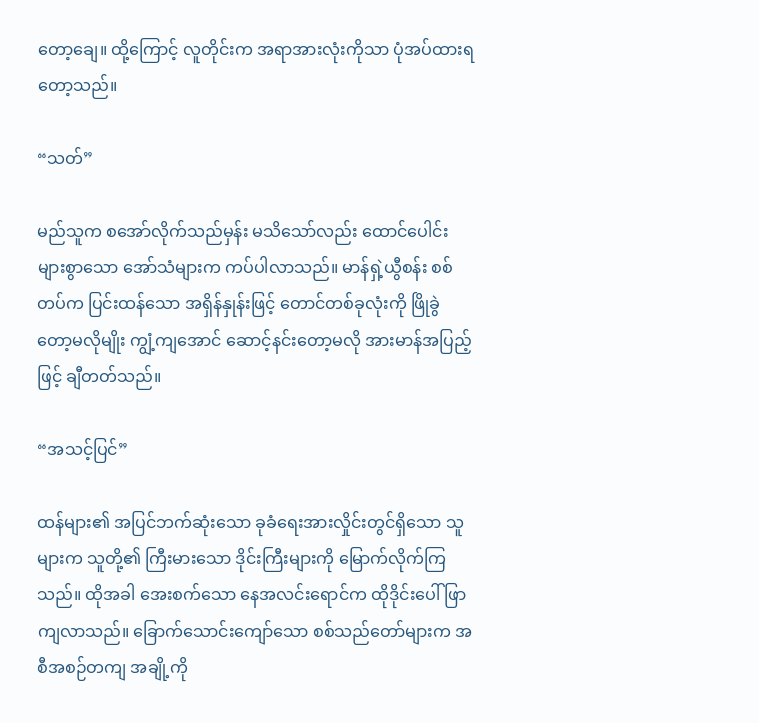တော့ချေ။ ထို့ကြောင့် လူတိုင်းက အရာအားလုံးကိုသာ ပုံအပ်ထားရတော့သည်။

“သတ်”

မည်သူက စအော်လိုက်သည်မှန်း မသိသော်လည်း ထောင်ပေါင်းများစွာသော အော်သံများက ကပ်ပါလာသည်။ မာန်ရှဲ့ယွီစန်း စစ်တပ်က ပြင်းထန်သော အရှိန်နှုန်းဖြင့် တောင်တစ်ခုလုံးကို ဖြိုခွဲတော့မလိုမျိုး ကျွံ့ကျအောင် ဆောင့်နင်းတော့မလို အားမာန်အပြည့်ဖြင့် ချီတတ်သည်။

“အသင့်ပြင်”

ထန်များ၏ အပြင်ဘက်ဆုံးသော ခုခံရေးအားလှိုင်းတွင်ရှိသော သူများက သူတို့၏ ကြီးမားသော ဒိုင်းကြီးများကို မြောက်လိုက်ကြသည်။ ထိုအခါ အေးစက်သော နေအလင်းရောင်က ထိုဒိုင်းပေါ် ဖြာကျလာသည်။ ခြောက်သောင်းကျော်သော စစ်သည်တော်များက အစီအစဉ်တကျ အချို့ကို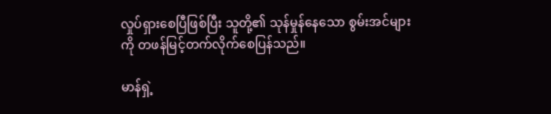လှုပ်ရှားစေပြီဖြစ်ပြီး သူတို့၏ သုန်မှုန်နေသော စွမ်းအင်များကို တဖန်မြင့်တက်လိုက်စေပြန်သည်။

မာန်ရှဲ့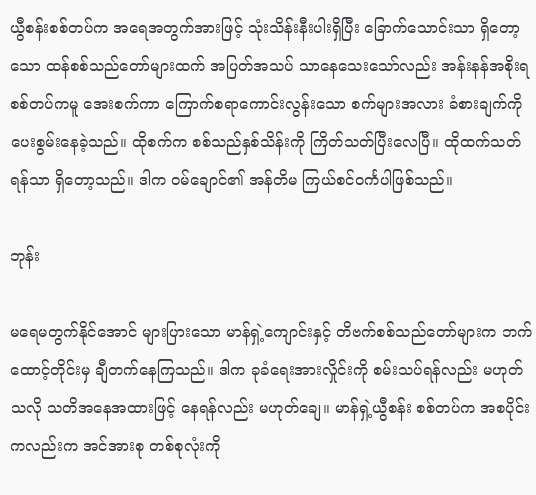ယွီစန်းစစ်တပ်က အရေအတွက်အားဖြင့် သုံးသိန်းနီးပါးရှိပြီး ခြောက်သောင်းသာ ရှိတော့သော ထန်စစ်သည်တော်များထက် အပြတ်အသပ် သာနေသေးသော်လည်း အန်းနန်အစိုးရ စစ်တပ်ကမူ အေးစက်ကာ ကြောက်စရာကောင်းလွန်းသော စက်များအလား ခံစားချက်ကို ပေးစွမ်းနေခဲ့သည်။ ထိုစက်က စစ်သည်နှစ်သိန်းကို ကြိတ်သတ်ပြီးလေပြီ။ ထိုထက်သတ်ရန်သာ ရှိတော့သည်။ ဒါက ဝမ်ချောင်၏ အန်တိမ ကြယ်စင်ဝင်္ကပါဖြစ်သည်။

ဘုန်း

မရေမတွက်နိုင်အောင် များပြားသော မာန်ရှဲ့ကျောင်းနှင့် တိဗက်စစ်သည်တော်များက ဘက်ထောင့်တိုင်းမှ ချီတက်နေကြသည်။ ဒါက ခုခံရေးအားလှိုင်းကို စမ်းသပ်ရန်လည်း မဟုတ်သလို သတိအနေအထားဖြင့် နေရန်လည်း မဟုတ်ချေ။ မာန်ရှဲ့ယွီစန်း စစ်တပ်က အစပိုင်းကလည်းက အင်အားစု တစ်စုလုံးကို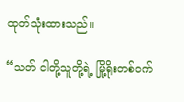ထုတ်သုံးထားသည်။

“သတ် ငါတို့သူတို့ရဲ့ မြို့ရိုးတစ်ဝက်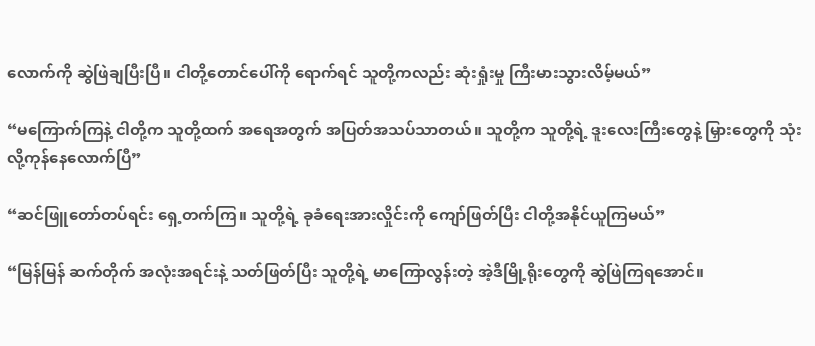လောက်ကို ဆွဲဖြဲချပြီးပြီ။ ငါတို့တောင်ပေါ်ကို ရောက်ရင် သူတို့ကလည်း ဆုံးရှုံးမှု ကြီးမားသွားလိမ့်မယ်”

“မကြောက်ကြနဲ့ ငါတို့က သူတို့ထက် အရေအတွက် အပြတ်အသပ်သာတယ်။ သူတို့က သူတို့ရဲ့ ဒူးလေးကြီးတွေနဲ့ မြှားတွေကို သုံးလို့ကုန်နေလောက်ပြီ”

“ဆင်ဖြူတော်တပ်ရင်း ရှေ့တက်ကြ။ သူတို့ရဲ့ ခုခံရေးအားလှိုင်းကို ကျော်ဖြတ်ပြီး ငါတို့အနိုင်ယူကြမယ်”

“မြန်မြန် ဆက်တိုက် အလုံးအရင်းနဲ့ သတ်ဖြတ်ပြီး သူတို့ရဲ့ မာကြောလွန်းတဲ့ အဲ့ဒီမြို့ရိုးတွေကို ဆွဲဖြဲကြရအောင်။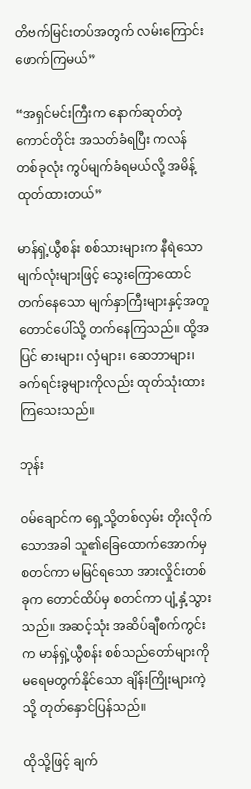တိဗက်မြင်းတပ်အတွက် လမ်းကြောင်းဖောက်ကြမယ်”

“အရှင်မင်းကြီးက နောက်ဆုတ်တဲ့ကောင်တိုင်း အသတ်ခံရပြီး ကလန်တစ်ခုလုံး ကွပ်မျက်ခံရမယ်လို့ အမိန့်ထုတ်ထားတယ်”

မာန်ရှဲ့ယွီစန်း စစ်သားများက နီရဲသော မျက်လုံးများဖြင့် သွေးကြောထောင်တက်နေသော မျက်နှာကြီးများနှင့်အတူ တောင်ပေါ်သို့ တက်နေကြသည်။ ထို့အပြင် ဓားများ၊ လှံများ၊ ဆေဘာများ၊ ခက်ရင်းခွများကိုလည်း ထုတ်သုံးထားကြသေးသည်။

ဘုန်း

ဝမ်ချောင်က ရှေ့သို့တစ်လှမ်း တိုးလိုက်သောအခါ သူ၏ခြေထောက်အောက်မှ စတင်ကာ မမြင်ရသော အားလှိုင်းတစ်ခုက တောင်ထိပ်မှ စတင်ကာ ပျံ့နှံ့သွားသည်။ အဆင့်သုံး အဆိပ်ချီစက်ကွင်းက မာန်ရှဲ့ယွီစန်း စစ်သည်တော်များကို မရေမတွက်နိုင်သော ချိန်းကြိုးများကဲ့သို့ တုတ်နှောင်ပြန်သည်။

ထိုသို့ဖြင့် ချက်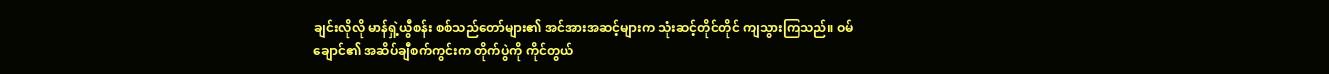ချင်းလိုလို မာန်ရှဲ့ယွီစန်း စစ်သည်တော်များ၏ အင်အားအဆင့်များက သုံးဆင့်တိုင်တိုင် ကျသွားကြသည်။ ဝမ်ချောင်၏ အဆိပ်ချီစက်ကွင်းက တိုက်ပွဲကို ကိုင်တွယ်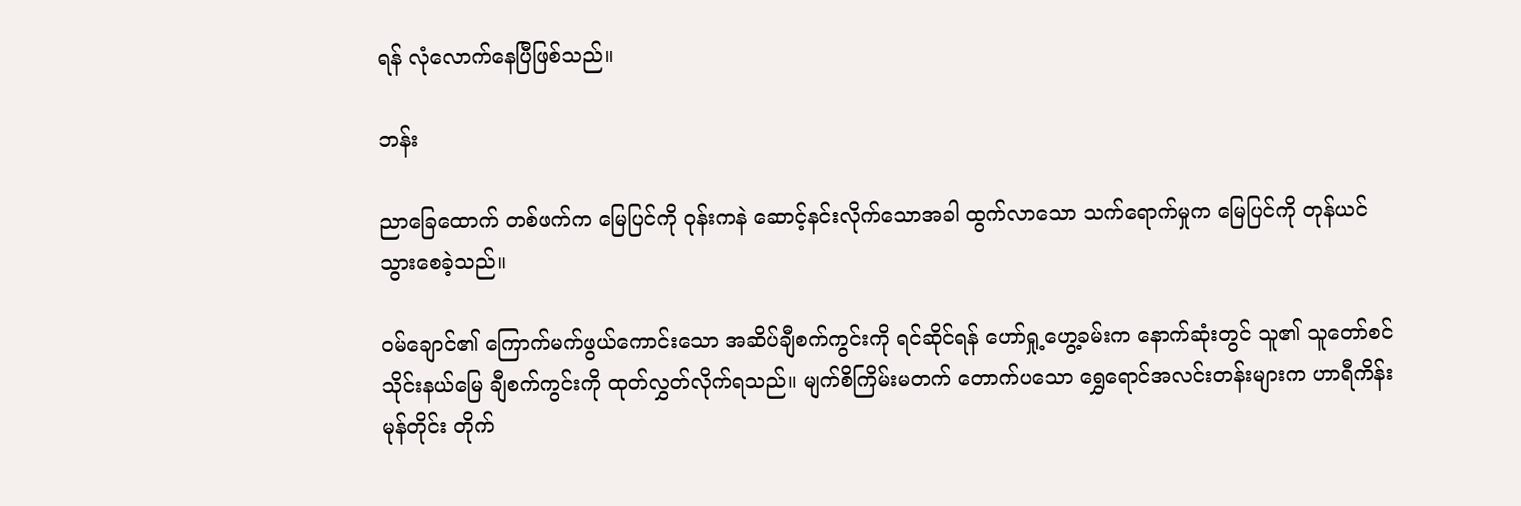ရန် လုံလောက်နေပြီဖြစ်သည်။

ဘန်း

ညာခြေထောက် တစ်ဖက်က မြေပြင်ကို ဝုန်းကနဲ ဆောင့်နင်းလိုက်သောအခါ ထွက်လာသော သက်ရောက်မှုက မြေပြင်ကို တုန်ယင်သွားစေခဲ့သည်။

ဝမ်ချောင်၏ ကြောက်မက်ဖွယ်ကောင်းသော အဆိပ်ချီစက်ကွင်းကို ရင်ဆိုင်ရန် ဟော်ရှု့ဟွေ့ခမ်းက နောက်ဆုံးတွင် သူ၏ သူတော်စင်သိုင်းနယ်မြေ ချီစက်ကွင်းကို ထုတ်လွှတ်လိုက်ရသည်။ မျက်စိကြိမ်းမတက် တောက်ပသော ရွှေရောင်အလင်းတန်းများက ဟာရီကိန်းမုန်တိုင်း တိုက်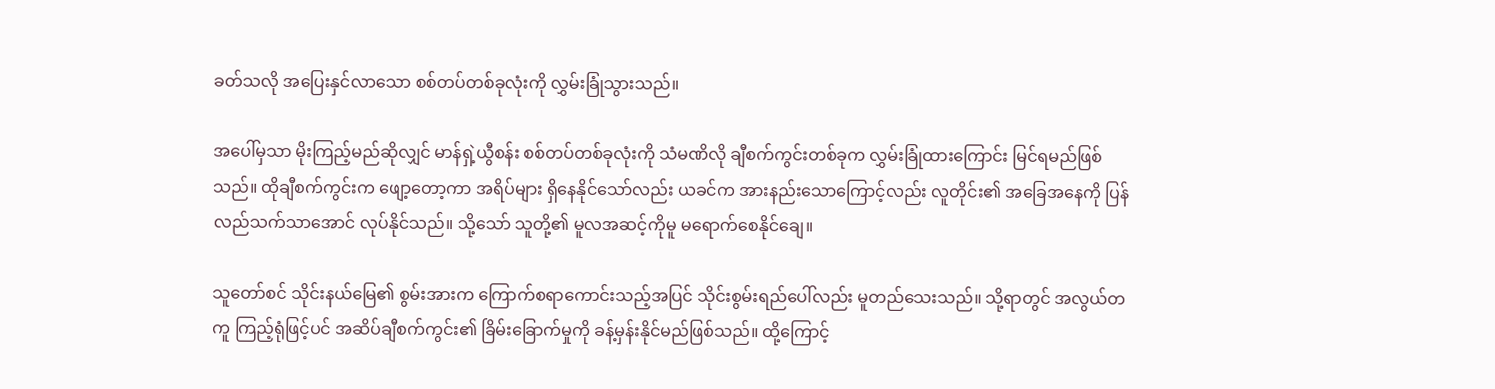ခတ်သလို အပြေးနှင်လာသော စစ်တပ်တစ်ခုလုံးကို လွှမ်းခြုံသွားသည်။

အပေါ်မှသာ မိုးကြည့်မည်ဆိုလျှင် မာန်ရှဲ့ယွီစန်း စစ်တပ်တစ်ခုလုံးကို သံမဏိလို ချီစက်ကွင်းတစ်ခုက လွှမ်းခြုံထားကြောင်း မြင်ရမည်ဖြစ်သည်။ ထိုချီစက်ကွင်းက ဖျော့တော့ကာ အရိပ်များ ရှိနေနိုင်သော်လည်း ယခင်က အားနည်းသောကြောင့်လည်း လူတိုင်း၏ အခြေအနေကို ပြန်လည်သက်သာအောင် လုပ်နိုင်သည်။ သို့သော် သူတို့၏ မူလအဆင့်ကိုမူ မရောက်စေနိုင်ချေ။

သူတော်စင် သိုင်းနယ်မြေ၏ စွမ်းအားက ကြောက်စရာကောင်းသည့်အပြင် သိုင်းစွမ်းရည်ပေါ်လည်း မူတည်သေးသည်။ သို့ရာတွင် အလွယ်တကူ ကြည့်ရုံဖြင့်ပင် အဆိပ်ချီစက်ကွင်း၏ ခြိမ်းခြောက်မှုကို ခန့်မှန်းနိုင်မည်ဖြစ်သည်။ ထို့ကြောင့်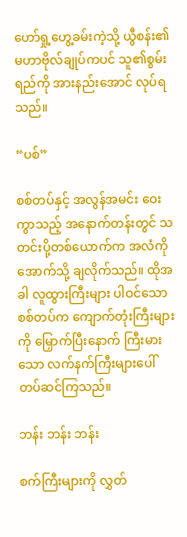ဟော်ရှု့ဟွေ့ခမ်းကဲ့သို့ ယွီစန်း၏ မဟာဗိုလ်ချုပ်ကပင် သူ၏စွမ်းရည်ကို အားနည်းအောင် လုပ်ရသည်။

“ပစ်”

စစ်တပ်နှင့် အလွန်အမင်း ဝေးကွာသည့် အနောက်တန်းတွင် သတင်းပို့တစ်ယောက်က အလံကို အောက်သို့ ချလိုက်သည်။ ထိုအခါ လူထွားကြီးများ ပါဝင်သော စစ်တပ်က ကျောက်တုံးကြီးများကို မြှောက်ပြီးနောက် ကြီးမားသော လက်နက်ကြီးများပေါ် တပ်ဆင်ကြသည်။

ဘန်း ဘန်း ဘန်း

စက်ကြီးများကို လွှတ်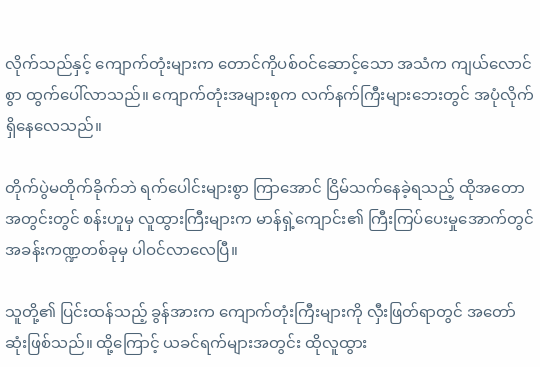လိုက်သည်နှင့် ကျောက်တုံးများက တောင်ကိုပစ်ဝင်ဆောင့်သော အသံက ကျယ်လောင်စွာ ထွက်ပေါ်လာသည်။ ကျောက်တုံးအများစုက လက်နက်ကြီးများဘေးတွင် အပုံလိုက် ရှိနေလေသည်။

တိုက်ပွဲမတိုက်ခိုက်ဘဲ ရက်ပေါင်းများစွာ ကြာအောင် ငြိမ်သက်နေခဲ့ရသည့် ထိုအတောအတွင်းတွင် စန်းဟူမှ လူထွားကြီးများက မာန်ရှဲ့ကျောင်း၏ ကြီးကြပ်ပေးမှုအောက်တွင် အခန်းကဏ္ဍတစ်ခုမှ ပါဝင်လာလေပြီ။

သူတို့၏ ပြင်းထန်သည့် ခွန်အားက ကျောက်တုံးကြီးများကို လှီးဖြတ်ရာတွင် အတော်ဆုံးဖြစ်သည်။ ထို့ကြောင့် ယခင်ရက်များအတွင်း ထိုလူထွား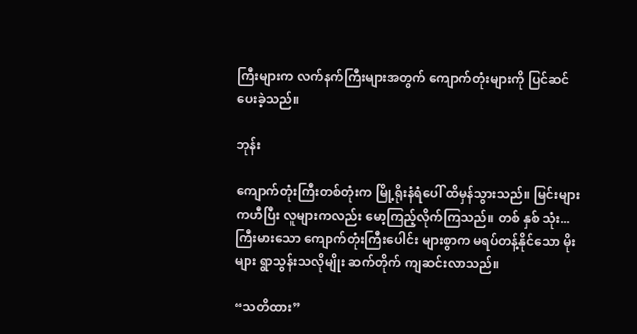ကြီးများက လက်နက်ကြီးများအတွက် ကျောက်တုံးများကို ပြင်ဆင်ပေးခဲ့သည်။

ဘုန်း

ကျောက်တုံးကြီးတစ်တုံးက မြို့ရိုးနံရံပေါ် ထိမှန်သွားသည်။ မြင်းများကဟီပြီး လူများကလည်း မော့ကြည့်လိုက်ကြသည်။ တစ် နှစ် သုံး... ကြီးမားသော ကျောက်တုံးကြီးပေါင်း များစွာက မရပ်တန့်နိုင်သော မိုးများ ရွာသွန်းသလိုမျိုး ဆက်တိုက် ကျဆင်းလာသည်။

“သတိထား”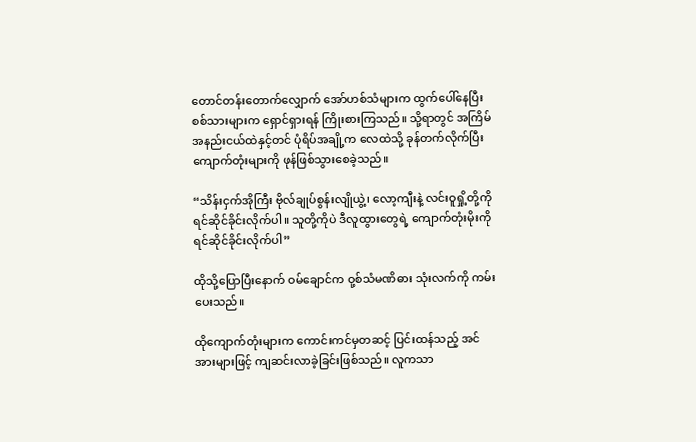တောင်တန်းတောက်လျှောက် အော်ဟစ်သံများက ထွက်ပေါ်နေပြီး စစ်သားများက ရှောင်ရှားရန် ကြိုးစားကြသည်။ သို့ရာတွင် အကြိမ်အနည်းငယ်ထဲနှင့်တင် ပုံရိပ်အချို့က လေထဲသို့ ခုန်တက်လိုက်ပြီး ကျောက်တုံးများကို ဖုန်ဖြစ်သွားစေခဲ့သည်။

“သိန်းငှက်အိုကြီး ဗိုလ်ချုပ်စွန်းလျိုယွဲ့၊ လော့ကျီးနဲ့ လင်းဝူရှို့တို့ကို ရင်ဆိုင်ခိုင်းလိုက်ပါ။ သူတို့ကိုပဲ ဒီလူထွားတွေရဲ့ ကျောက်တုံးမိုးကို ရင်ဆိုင်ခိုင်းလိုက်ပါ”

ထိုသို့ပြောပြီးနောက် ဝမ်ချောင်က ဝု့စ်သံမဏိဓား သုံးလက်ကို ကမ်းပေးသည်။

ထိုကျောက်တုံးများက ကောင်းကင်မှတဆင့် ပြင်းထန်သည့် အင်အားများဖြင့် ကျဆင်းလာခဲ့ခြင်းဖြစ်သည်။ လူကသာ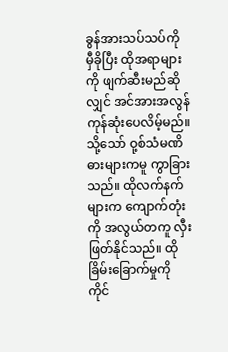ခွန်အားသပ်သပ်ကို မှီခိုပြီး ထိုအရာများကို ဖျက်ဆီးမည်ဆိုလျှင် အင်အားအလွန် ကုန်ဆုံးပေလိမ့်မည်။ သို့သော် ဝု့စ်သံမဏိဓားများကမူ ကွာခြားသည်။ ထိုလက်နက်များက ကျောက်တုံးကို အလွယ်တကူ လှီးဖြတ်နိုင်သည်။ ထိုခြိမ်းခြောက်မှုကို ကိုင်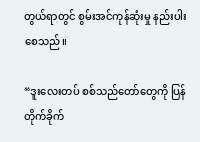တွယ်ရာတွင် စွမ်းအင်ကုန်ဆုံးမှု နည်းပါးစေသည်။

“ဒူးလေးတပ် စစ်သည်တော်တွေကို ပြန်တိုက်ခိုက်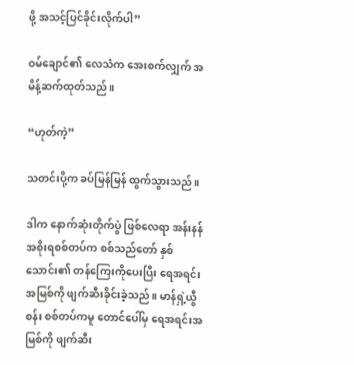ဖို့ အသင့်ပြင်ခိုင်းလိုက်ပါ”

ဝမ်ချောင်၏ လေသံက အေးစက်လျှက် အမိန့်ဆက်ထုတ်သည်။

“ဟုတ်ကဲ့”

သတင်းပို့က ခပ်မြန်မြန် ထွက်သွားသည်။

ဒါက နောက်ဆုံးတိုက်ပွဲ ဖြစ်လေရာ အန်းနန်အစိုးရစစ်တပ်က စစ်သည်တော် နှစ်သောင်း၏ တန်ကြေးကိုပေးပြီး ရေအရင်းအမြစ်ကို ဖျက်ဆီးခိုင်းခဲ့သည်။ မာန်ရှဲ့ယွီစန်း စစ်တပ်ကမူ တောင်ပေါ်မှ ရေအရင်းအမြစ်ကို ဖျက်ဆီး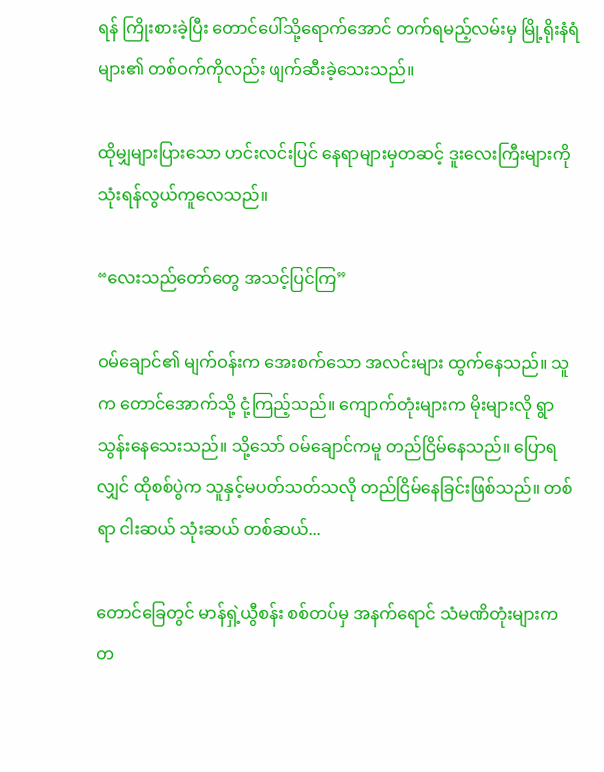ရန် ကြိုးစားခဲ့ပြီး တောင်ပေါ်သို့ရောက်အောင် တက်ရမည့်လမ်းမှ မြို့ရိုးနံရံများ၏ တစ်ဝက်ကိုလည်း ဖျက်ဆီးခဲ့သေးသည်။

ထိုမျှများပြားသော ဟင်းလင်းပြင် နေရာများမှတဆင့် ဒူးလေးကြီးများကို သုံးရန်လွယ်ကူလေသည်။

“လေးသည်တော်တွေ အသင့်ပြင်ကြ”

ဝမ်ချောင်၏ မျက်ဝန်းက အေးစက်သော အလင်းများ ထွက်နေသည်။ သူက တောင်အောက်သို့ ငုံ့ကြည့်သည်။ ကျောက်တုံးများက မိုးများလို ရွာသွန်းနေသေးသည်။ သို့သော် ဝမ်ချောင်ကမူ တည်ငြိမ်နေသည်။ ပြောရလျှင် ထိုစစ်ပွဲက သူနှင့်မပတ်သတ်သလို တည်ငြိမ်နေခြင်းဖြစ်သည်။ တစ်ရာ ငါးဆယ် သုံးဆယ် တစ်ဆယ်...

တောင်ခြေတွင် မာန်ရှဲ့ယွီစန်း စစ်တပ်မှ အနက်ရောင် သံမဏိတုံးများက တ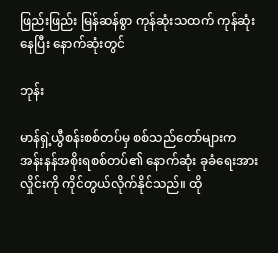ဖြည်းဖြည်း မြန်ဆန်စွာ ကုန်ဆုံးသထက် ကုန်ဆုံးနေပြီး နောက်ဆုံးတွင်

ဘုန်း

မာန်ရှဲ့ယွီစန်းစစ်တပ်မှ စစ်သည်တော်များက အန်းနန်အစိုးရစစ်တပ်၏ နောက်ဆုံး ခုခံရေးအားလှိုင်းကို ကိုင်တွယ်လိုက်နိုင်သည်။ ထို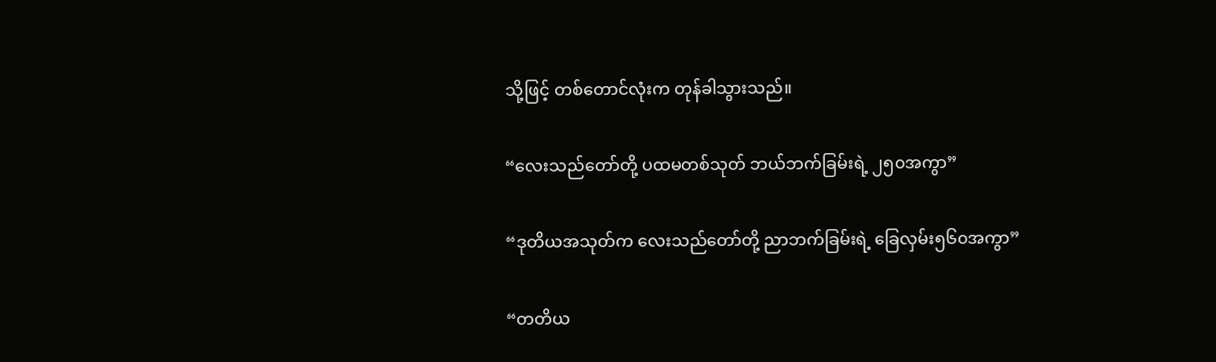သို့ဖြင့် တစ်တောင်လုံးက တုန်ခါသွားသည်။

“လေးသည်တော်တို့ ပထမတစ်သုတ် ဘယ်ဘက်ခြမ်းရဲ့ ၂၅၀အကွာ”

“ဒုတိယအသုတ်က လေးသည်တော်တို့ ညာဘက်ခြမ်းရဲ့ ခြေလှမ်း၅၆၀အကွာ”

“တတိယ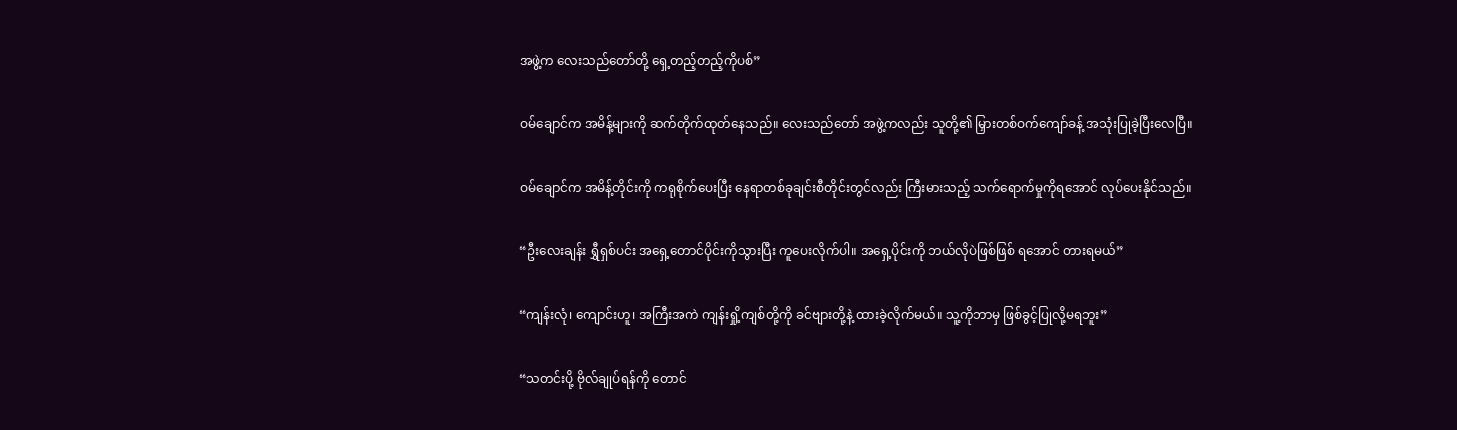အဖွဲ့က လေးသည်တော်တို့ ရှေ့တည့်တည့်ကိုပစ်”

ဝမ်ချောင်က အမိန့်များကို ဆက်တိုက်ထုတ်နေသည်။ လေးသည်တော် အဖွဲ့ကလည်း သူတို့၏ မြှားတစ်ဝက်ကျော်ခန့် အသုံးပြုခဲ့ပြီးလေပြီ။

ဝမ်ချောင်က အမိန့်တိုင်းကို ကရုစိုက်ပေးပြီး နေရာတစ်ခုချင်းစီတိုင်းတွင်လည်း ကြီးမားသည့် သက်ရောက်မှုကိုရအောင် လုပ်ပေးနိုင်သည်။

“ဦးလေးချန်း ရွှီရှစ်ပင်း အရှေ့တောင်ပိုင်းကိုသွားပြီး ကူပေးလိုက်ပါ။ အရှေ့ပိုင်းကို ဘယ်လိုပဲဖြစ်ဖြစ် ရအောင် တားရမယ်”

“ကျန်းလုံ၊ ကျောင်းဟူ၊ အကြီးအကဲ ကျန်းရှို့ကျစ်တို့ကို ခင်ဗျားတို့နဲ့ ထားခဲ့လိုက်မယ်။ သူ့ကိုဘာမှ ဖြစ်ခွင့်ပြုလို့မရဘူး”

“သတင်းပို့ ဗိုလ်ချုပ်ရန်ကို တောင်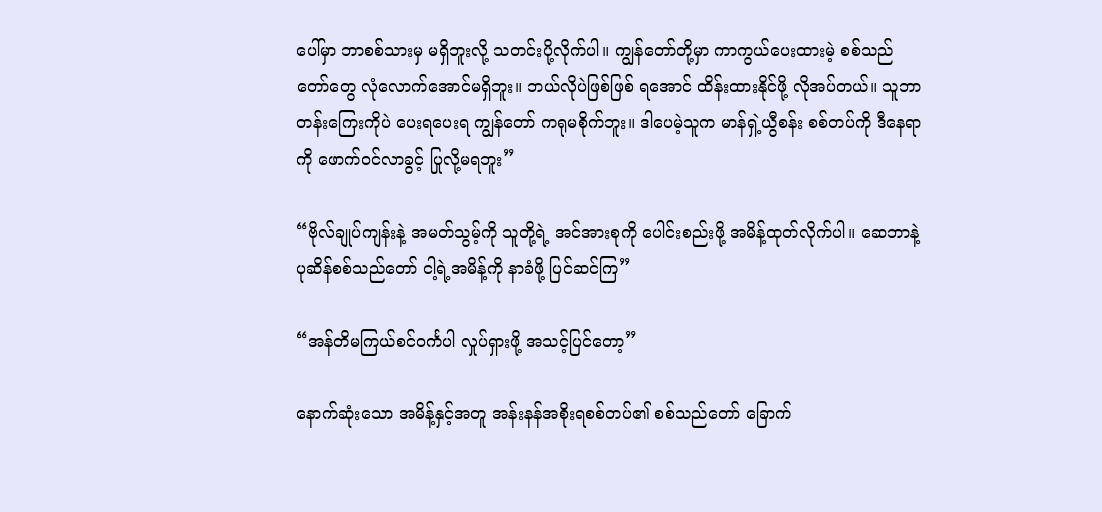ပေါ်မှာ ဘာစစ်သားမှ မရှိဘူးလို့ သတင်းပို့လိုက်ပါ။ ကျွန်တော်တို့မှာ ကာကွယ်ပေးထားမဲ့ စစ်သည်တော်တွေ လုံလောက်အောင်မရှိဘူး။ ဘယ်လိုပဲဖြစ်ဖြစ် ရအောင် ထိန်းထားနိုင်ဖို့ လိုအပ်တယ်။ သူဘာတန်းကြေးကိုပဲ ပေးရပေးရ ကျွန်တော် ကရုမစိုက်ဘူး။ ဒါပေမဲ့သူက မာန်ရှဲ့ယွီစန်း စစ်တပ်ကို ဒီနေရာကို ဖောက်ဝင်လာခွင့် ပြုလို့မရဘူး”

“ဗိုလ်ချုပ်ကျန်းနဲ့ အမတ်သွမ့်ကို သူတို့ရဲ့ အင်အားစုကို ပေါင်းစည်းဖို့ အမိန့်ထုတ်လိုက်ပါ။ ဆေဘာနဲ့ ပုဆိန်စစ်သည်တော် ငါ့ရဲ့အမိန့်ကို နာခံဖို့ ပြင်ဆင်ကြ”

“အန်တိမကြယ်စင်ဝင်္ကပါ လှုပ်ရှားဖို့ အသင့်ပြင်တော့”

နောက်ဆုံးသော အမိန့်နှင့်အတူ အန်းနန်အစိုးရစစ်တပ်၏ စစ်သည်တော် ခြောက်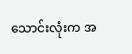သောင်းလုံးက အ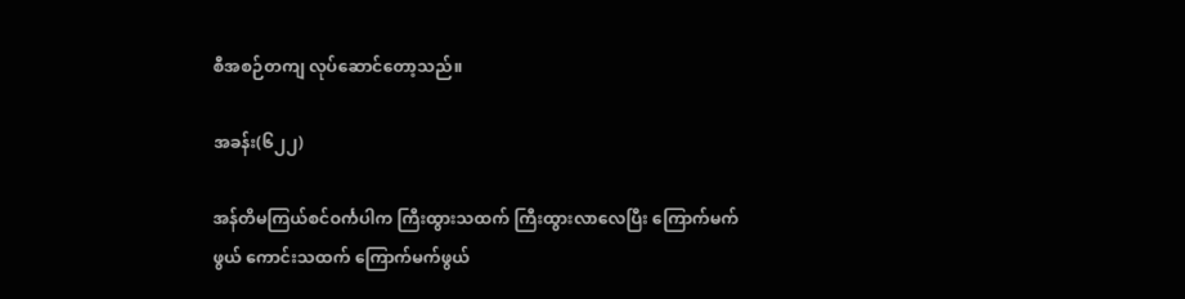စီအစဉ်တကျ လုပ်ဆောင်တော့သည်။

အခန်း(၆၂၂)

အန်တိမကြယ်စင်ဝင်္ကပါက ကြီးထွားသထက် ကြီးထွားလာလေပြီး ကြောက်မက်ဖွယ် ကောင်းသထက် ကြောက်မက်ဖွယ်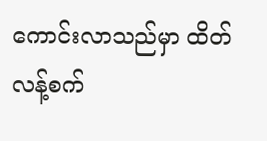ကောင်းလာသည်မှာ ထိတ်လန့်စက်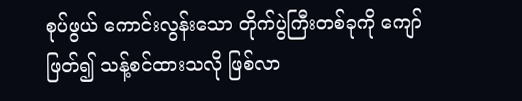စုပ်ဖွယ် ကောင်းလွန်းသော တိုက်ပွဲကြီးတစ်ခုကို ကျော်ဖြတ်၍ သန့်စင်ထားသလို ဖြစ်လာ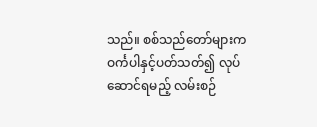သည်။ စစ်သည်တော်များက ဝင်္ကပါနှင့်ပတ်သတ်၍ လုပ်ဆောင်ရမည့် လမ်းစဉ်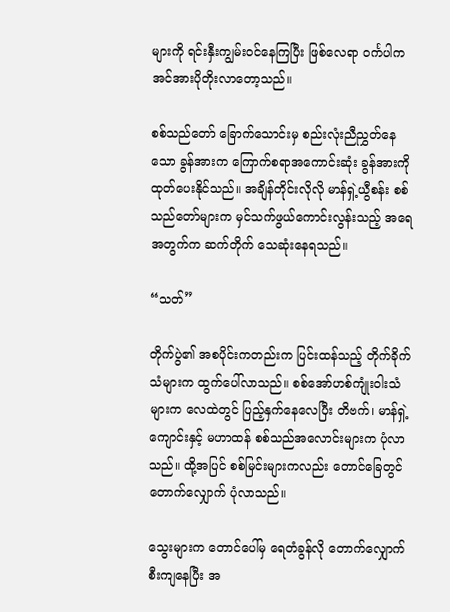များကို ရင်းနှီးကျွမ်းဝင်နေကြပြီး ဖြစ်လေရာ ဝင်္ကပါက အင်အားပိုတိုးလာတော့သည်။

စစ်သည်တော် ခြောက်သောင်းမှ စည်းလုံးညီညွှတ်နေသော ခွန်အားက ကြောက်စရာအကောင်းဆုံး ခွန်အားကို ထုတ်ပေးနိုင်သည်။ အချိန်တိုင်းလိုလို မာန်ရှဲ့ယွီစန်း စစ်သည်တော်များက မှင်သက်ဖွယ်ကောင်းလွန်းသည့် အရေအတွက်က ဆက်တိုက် သေဆုံးနေရသည်။

“သတ်”

တိုက်ပွဲ၏ အစပိုင်းကတည်းက ပြင်းထန်သည့် တိုက်ခိုက်သံများက ထွက်ပေါ်လာသည်။ စစ်အော်ဟစ်ကျုံးဝါးသံများက လေထဲတွင် ပြည့်နှက်နေလေပြီး တိဗက်၊ မာန်ရှဲ့ကျောင်းနှင့် မဟာထန် စစ်သည်အလောင်းများက ပုံလာသည်။ ထို့အပြင် စစ်မြင်းများကလည်း တောင်ခြေတွင် တောက်လျှောက် ပုံလာသည်။

သွေးများက တောင်ပေါ်မှ ရေတံခွန်လို တောက်လျှောက်စီးကျနေပြီး အ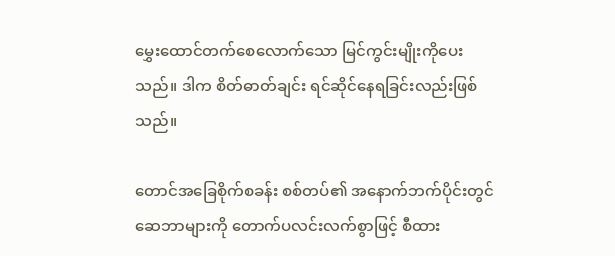မွှေးထောင်တက်စေလောက်သော မြင်ကွင်းမျိုးကိုပေးသည်။ ဒါက စိတ်ဓာတ်ချင်း ရင်ဆိုင်နေရခြင်းလည်းဖြစ်သည်။

တောင်အခြေစိုက်စခန်း စစ်တပ်၏ အနောက်ဘက်ပိုင်းတွင် ဆေဘာများကို တောက်ပလင်းလက်စွာဖြင့် စီထား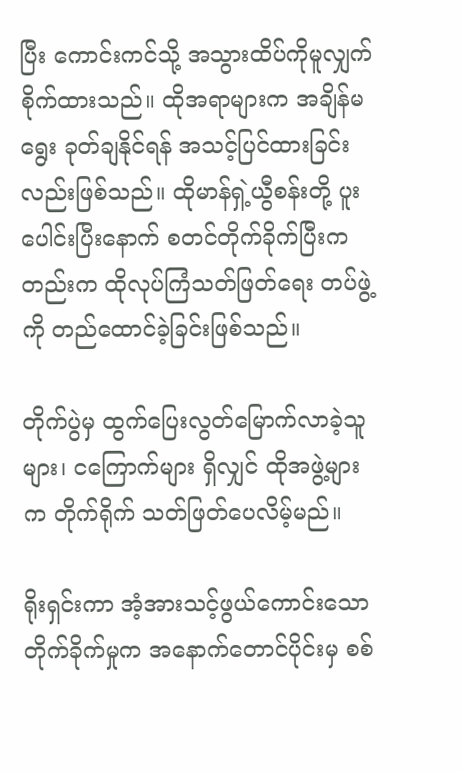ပြီး ကောင်းကင်သို့ အသွားထိပ်ကိုမူလျှက် စိုက်ထားသည်။ ထိုအရာများက အချိန်မရွေး ခုတ်ချနိုင်ရန် အသင့်ပြင်ထားခြင်းလည်းဖြစ်သည်။ ထိုမာန်ရှဲ့ယွီစန်းတို့ ပူးပေါင်းပြီးနောက် စတင်တိုက်ခိုက်ပြီးကတည်းက ထိုလုပ်ကြံသတ်ဖြတ်ရေး တပ်ဖွဲ့ကို တည်ထောင်ခဲ့ခြင်းဖြစ်သည်။

တိုက်ပွဲမှ ထွက်ပြေးလွတ်မြောက်လာခဲ့သူများ၊ ငကြောက်များ ရှိလျှင် ထိုအဖွဲ့များက တိုက်ရိုက် သတ်ဖြတ်ပေလိမ့်မည်။

ရိုးရှင်းကာ အံ့အားသင့်ဖွယ်ကောင်းသော တိုက်ခိုက်မှုက အနောက်တောင်ပိုင်းမှ စစ်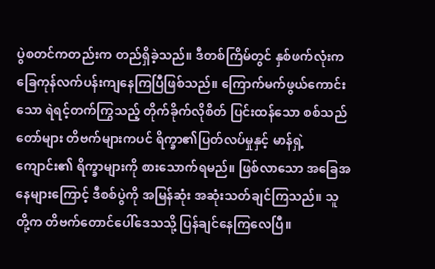ပွဲစတင်ကတည်းက တည်ရှိခဲ့သည်။ ဒီတစ်ကြိမ်တွင် နှစ်ဖက်လုံးက ခြေကုန်လက်ပန်းကျနေကြပြီဖြစ်သည်။ ကြောက်မက်ဖွယ်ကောင်းသော ရဲရင့်တက်ကြွသည့် တိုက်ခိုက်လိုစိတ် ပြင်းထန်သော စစ်သည်တော်များ တိဗက်များကပင် ရိက္ခာ၏ပြတ်လပ်မှုနှင့် မာန်ရှဲ့ကျောင်း၏ ရိက္ခာများကို စားသောက်ရမည်။ ဖြစ်လာသော အခြေအနေများကြောင့် ဒီစစ်ပွဲကို အမြန်ဆုံး အဆုံးသတ်ချင်ကြသည်။ သူတို့က တိဗက်တောင်ပေါ်ဒေသသို့ ပြန်ချင်နေကြလေပြီ။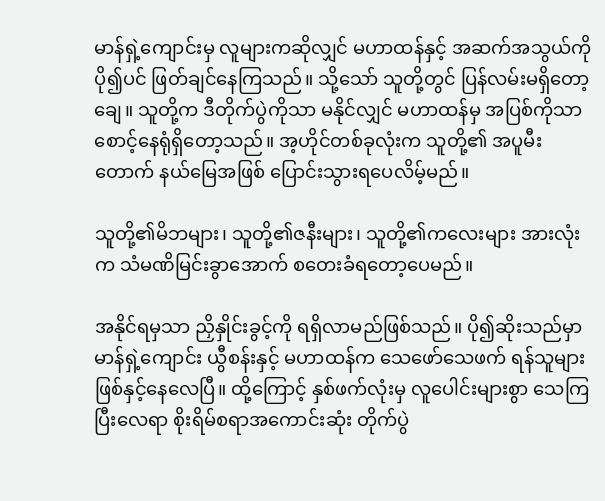မာန်ရှဲ့ကျောင်းမှ လူများကဆိုလျှင် မဟာထန်နှင့် အဆက်အသွယ်ကို ပို၍ပင် ဖြတ်ချင်နေကြသည်။ သို့သော် သူတို့တွင် ပြန်လမ်းမရှိတော့ချေ။ သူတို့က ဒီတိုက်ပွဲကိုသာ မနိုင်လျှင် မဟာထန်မှ အပြစ်ကိုသာ စောင့်နေရုံရှိတော့သည်။ အ့ဟိုင်တစ်ခုလုံးက သူတို့၏ အပူမီးတောက် နယ်မြေအဖြစ် ပြောင်းသွားရပေလိမ့်မည်။

သူတို့၏မိဘများ၊ သူတို့၏ဇနီးများ၊ သူတို့၏ကလေးများ အားလုံးက သံမဏိမြင်းခွာအောက် စတေးခံရတော့ပေမည်။

အနိုင်ရမှသာ ညှိနှိုင်းခွင့်ကို ရရှိလာမည်ဖြစ်သည်။ ပို၍ဆိုးသည်မှာ မာန်ရှဲ့ကျောင်း ယွီစန်းနှင့် မဟာထန်က သေဖော်သေဖက် ရန်သူများ ဖြစ်နှင့်နေလေပြီ။ ထို့ကြောင့် နှစ်ဖက်လုံးမှ လူပေါင်းများစွာ သေကြပြီးလေရာ စိုးရိမ်စရာအကောင်းဆုံး တိုက်ပွဲ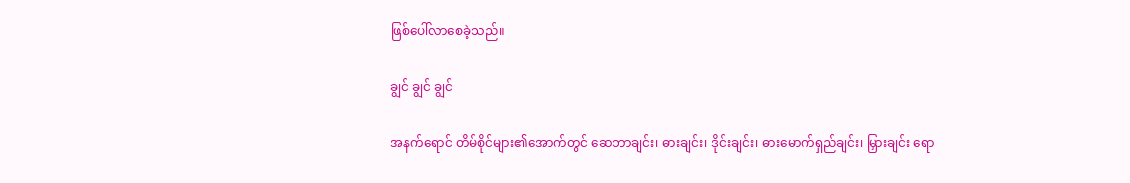ဖြစ်ပေါ်လာစေခဲ့သည်။

ချွင် ချွင် ချွင်

အနက်ရောင် တိမ်စိုင်များ၏အောက်တွင် ဆေဘာချင်း၊ ဓားချင်း၊ ဒိုင်းချင်း၊ ဓားမောက်ရှည်ချင်း၊ မြှားချင်း ရော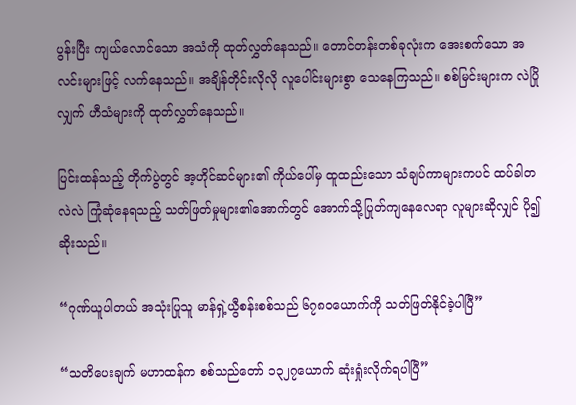ပွန်းပြီး ကျယ်လောင်သော အသံကို ထုတ်လွှတ်နေသည်။ တောင်တန်းတစ်ခုလုံးက အေးစက်သော အလင်းများဖြင့် လက်နေသည်။ အချိန်တိုင်းလိုလို လူပေါင်းများစွာ သေနေကြသည်။ စစ်မြင်းများက လဲပြိုလျှက် ဟီသံများကို ထုတ်လွှတ်နေသည်။

ပြင်းထန်သည့် တိုက်ပွဲတွင် အ့ဟိုင်ဆင်များ၏ ကိုယ်ပေါ်မှ ထူထည်းသော သံချပ်ကာများကပင် ထပ်ခါတလဲလဲ ကြုံဆုံနေရသည့် သတ်ဖြတ်မှုများ၏အောက်တွင် အောက်သို့ပြုတ်ကျနေလေရာ လူများဆိုလျှင် ပို၍ဆိုးသည်။

“ဂုဏ်ယူပါတယ် အသုံးပြုသူ မာန်ရှဲ့ယွီစန်းစစ်သည် ၆၇၈၀ယောက်ကို သတ်ဖြတ်နိုင်ခဲ့ပါပြီ”

“သတိပေးချက် မဟာထန်က စစ်သည်တော် ၁၃၂၇ယောက် ဆုံးရှုံးလိုက်ရပါပြီ”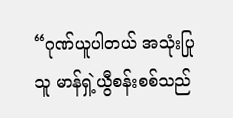“ဂုဏ်ယူပါတယ် အသုံးပြုသူ မာန်ရှဲ့ယွီစန်းစစ်သည်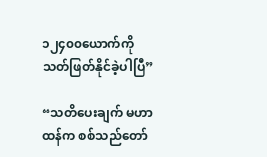၁၂၄၀၀ယောက်ကို သတ်ဖြတ်နိုင်ခဲ့ပါပြီ”

“သတိပေးချက် မဟာထန်က စစ်သည်တော်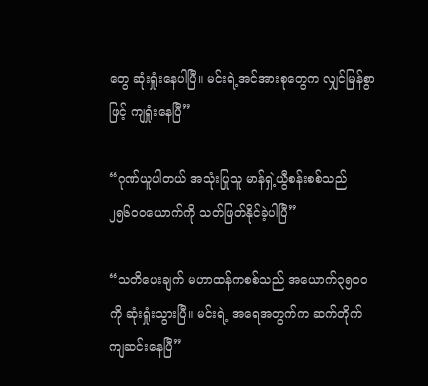တွေ ဆုံးရှုံးနေပါပြီ။ မင်းရဲ့အင်အားစုတွေက လျှင်မြန်စွာဖြင့် ကျရှုံးနေပြီ”

“ဂုဏ်ယူပါတယ် အသုံးပြုသူ မာန်ရှဲ့ယွီစန်းစစ်သည် ၂၅၆၀၀ယောက်ကို သတ်ဖြတ်နိုင်ခဲ့ပါပြီ”

“သတိပေးချက် မဟာထန်ကစစ်သည် အယောက်၃၅၀၀ကို ဆုံးရှုံးသွားပြီ။ မင်းရဲ့ အရေအတွက်က ဆက်တိုက် ကျဆင်းနေပြီ”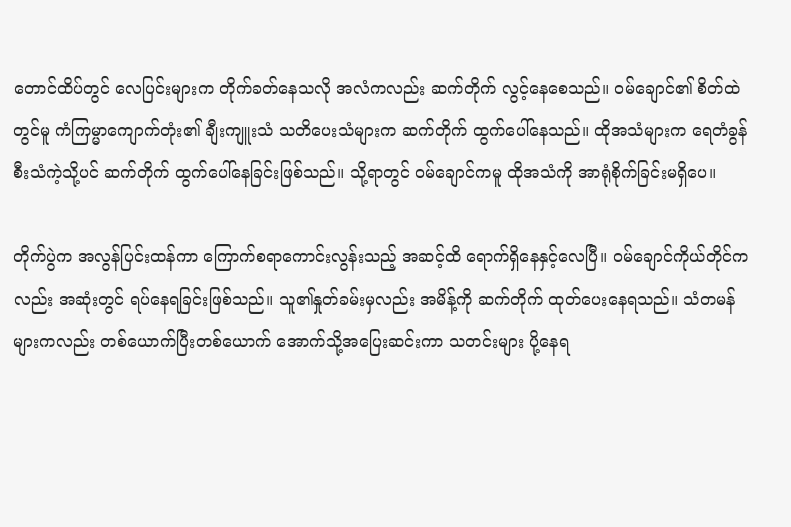တောင်ထိပ်တွင် လေပြင်းများက တိုက်ခတ်နေသလို အလံကလည်း ဆက်တိုက် လွင့်နေစေသည်။ ဝမ်ချောင်၏ စိတ်ထဲတွင်မူ ကံကြမ္မာကျောက်တုံး၏ ချီးကျူးသံ သတိပေးသံများက ဆက်တိုက် ထွက်ပေါ်နေသည်။ ထိုအသံများက ရေတံခွန်စီးသံကဲ့သို့ပင် ဆက်တိုက် ထွက်ပေါ်နေခြင်းဖြစ်သည်။ သို့ရာတွင် ဝမ်ချောင်ကမူ ထိုအသံကို အာရုံစိုက်ခြင်းမရှိပေ။

တိုက်ပွဲက အလွန်ပြင်းထန်ကာ ကြောက်စရာကောင်းလွန်းသည့် အဆင့်ထိ ရောက်ရှိနေနှင့်လေပြီ။ ဝမ်ချောင်ကိုယ်တိုင်ကလည်း အဆုံးတွင် ရပ်နေရခြင်းဖြစ်သည်။ သူ၏နှုတ်ခမ်းမှလည်း အမိန့်ကို ဆက်တိုက် ထုတ်ပေးနေရသည်။ သံတမန်များကလည်း တစ်ယောက်ပြီးတစ်ယောက် အောက်သို့အပြေးဆင်းကာ သတင်းများ ပို့နေရ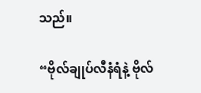သည်။

“ဗိုလ်ချုပ်လီနံရံနဲ့ ဗိုလ်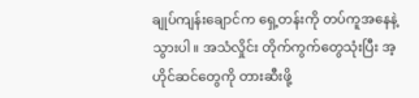ချုပ်ကျန်းချောင်က ရှေ့တန်းကို တပ်ကူအနေနဲ့သွားပါ။ အသံလှိုင်း တိုက်ကွက်တွေသုံးပြီး အ့ဟိုင်ဆင်တွေကို တားဆီးဖို့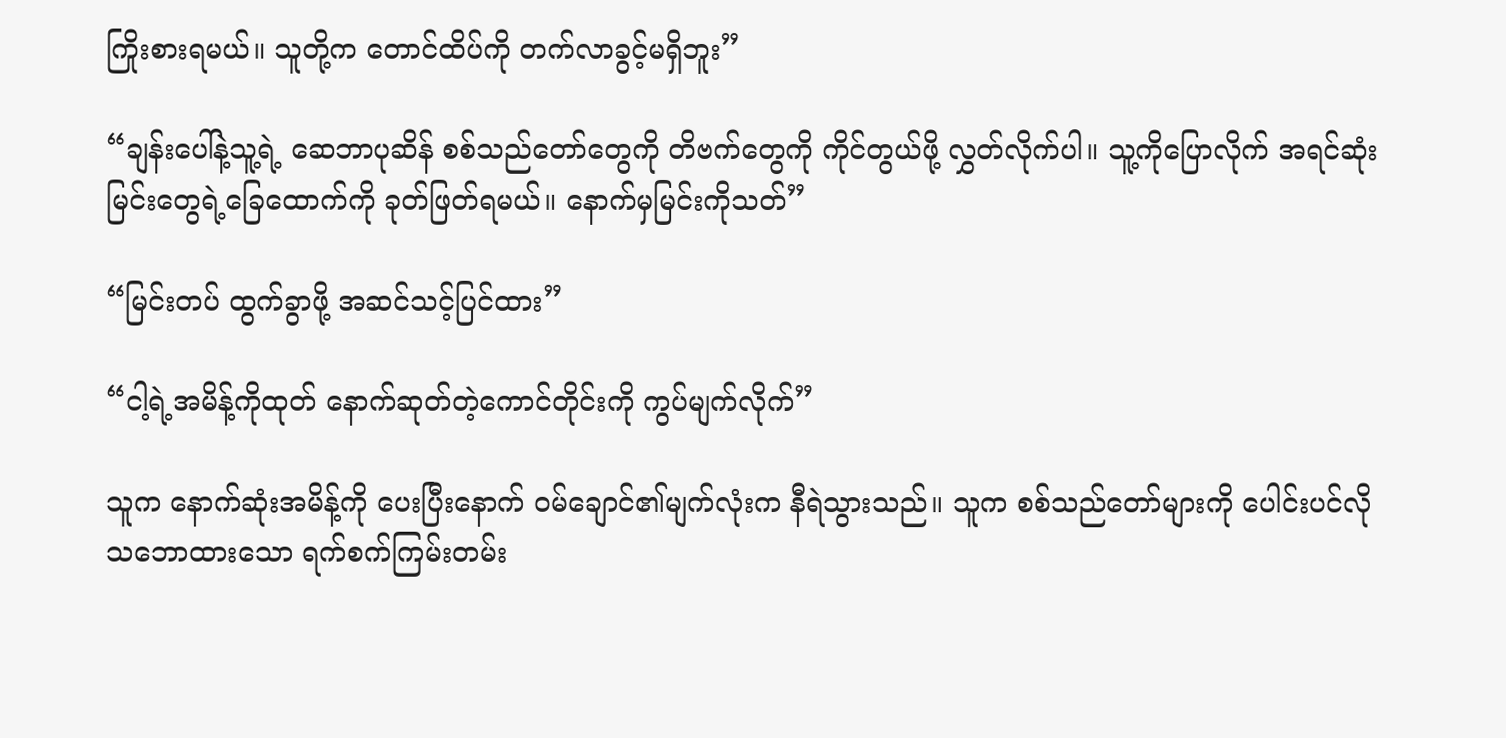ကြိုးစားရမယ်။ သူတို့က တောင်ထိပ်ကို တက်လာခွင့်မရှိဘူး”

“ချန်းပေါ်နဲ့သူ့ရဲ့ ဆေဘာပုဆိန် စစ်သည်တော်တွေကို တိဗက်တွေကို ကိုင်တွယ်ဖို့ လွှတ်လိုက်ပါ။ သူ့ကိုပြောလိုက် အရင်ဆုံး မြင်းတွေရဲ့ခြေထောက်ကို ခုတ်ဖြတ်ရမယ်။ နောက်မှမြင်းကိုသတ်”

“မြင်းတပ် ထွက်ခွာဖို့ အဆင်သင့်ပြင်ထား”

“ငါ့ရဲ့အမိန့်ကိုထုတ် နောက်ဆုတ်တဲ့ကောင်တိုင်းကို ကွပ်မျက်လိုက်”

သူက နောက်ဆုံးအမိန့်ကို ပေးပြီးနောက် ဝမ်ချောင်၏မျက်လုံးက နီရဲသွားသည်။ သူက စစ်သည်တော်များကို ပေါင်းပင်လို သဘောထားသော ရက်စက်ကြမ်းတမ်း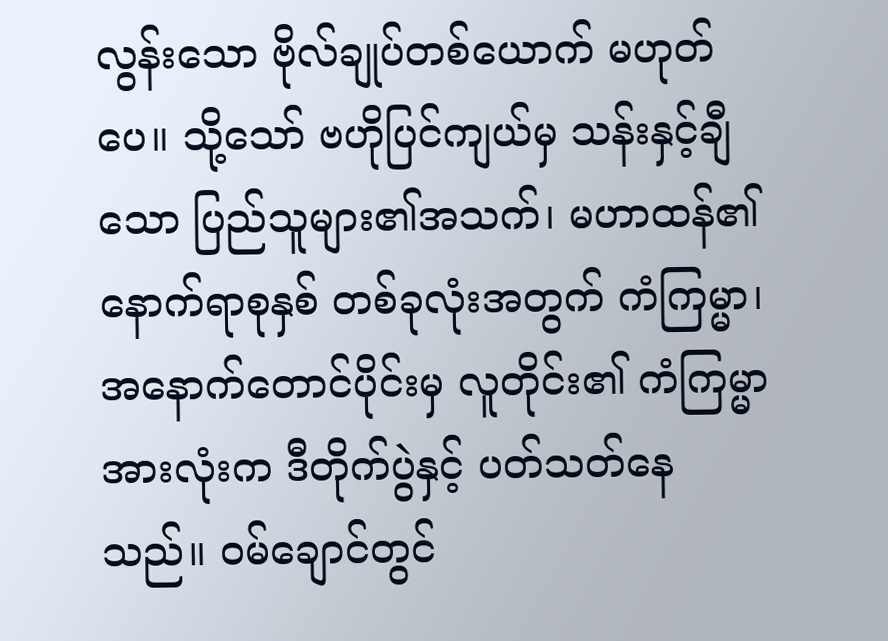လွန်းသော ဗိုလ်ချုပ်တစ်ယောက် မဟုတ်ပေ။ သို့သော် ဗဟိုပြင်ကျယ်မှ သန်းနှင့်ချီသော ပြည်သူများ၏အသက်၊ မဟာထန်၏ နောက်ရာစုနှစ် တစ်ခုလုံးအတွက် ကံကြမ္မာ၊ အနောက်တောင်ပိုင်းမှ လူတိုင်း၏ ကံကြမ္မာအားလုံးက ဒီတိုက်ပွဲနှင့် ပတ်သတ်နေသည်။ ဝမ်ချောင်တွင်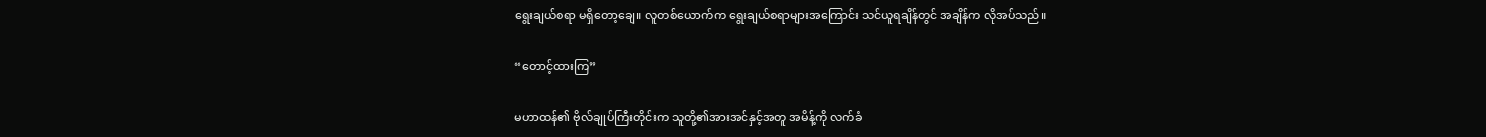ရွေးချယ်စရာ မရှိတော့ချေ။ လူတစ်ယောက်က ရွေးချယ်စရာများအကြောင်း သင်ယူရချိန်တွင် အချိန်က လိုအပ်သည်။

“တောင့်ထားကြ”

မဟာထန်၏ ဗိုလ်ချုပ်ကြီးတိုင်းက သူတို့၏အားအင်နှင့်အတူ အမိန့်ကို လက်ခံ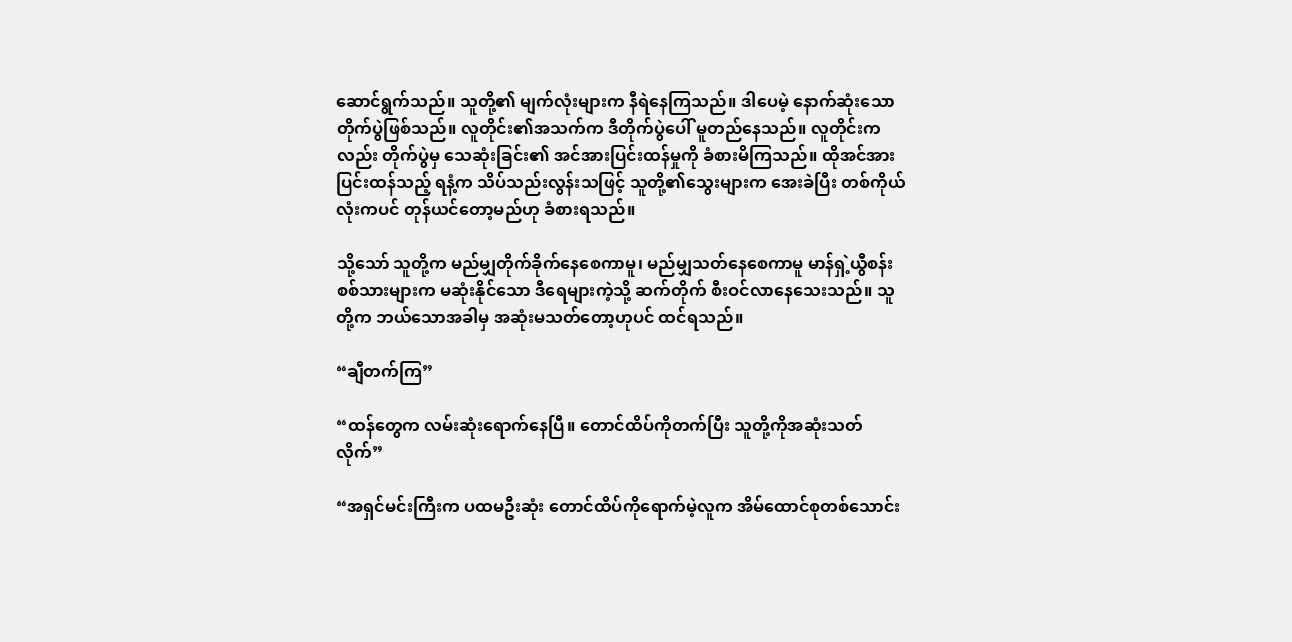ဆောင်ရွက်သည်။ သူတို့၏ မျက်လုံးများက နီရဲနေကြသည်။ ဒါပေမဲ့ နောက်ဆုံးသော တိုက်ပွဲဖြစ်သည်။ လူတိုင်း၏အသက်က ဒီတိုက်ပွဲပေါ် မူတည်နေသည်။ လူတိုင်းကလည်း တိုက်ပွဲမှ သေဆုံးခြင်း၏ အင်အားပြင်းထန်မှုကို ခံစားမိကြသည်။ ထိုအင်အားပြင်းထန်သည့် ရနံ့က သိပ်သည်းလွန်းသဖြင့် သူတို့၏သွေးများက အေးခဲပြီး တစ်ကိုယ်လုံးကပင် တုန်ယင်တော့မည်ဟု ခံစားရသည်။

သို့သော် သူတို့က မည်မျှတိုက်ခိုက်နေစေကာမူ၊ မည်မျှသတ်နေစေကာမူ မာန်ရှဲ့ယွီစန်း စစ်သားများက မဆုံးနိုင်သော ဒီရေများကဲ့သို့ ဆက်တိုက် စီးဝင်လာနေသေးသည်။ သူတို့က ဘယ်သောအခါမှ အဆုံးမသတ်တော့ဟုပင် ထင်ရသည်။

“ချီတက်ကြ”

“ထန်တွေက လမ်းဆုံးရောက်နေပြီ။ တောင်ထိပ်ကိုတက်ပြီး သူတို့ကိုအဆုံးသတ်လိုက်”

“အရှင်မင်းကြီးက ပထမဦးဆုံး တောင်ထိပ်ကိုရောက်မဲ့လူက အိမ်ထောင်စုတစ်သောင်း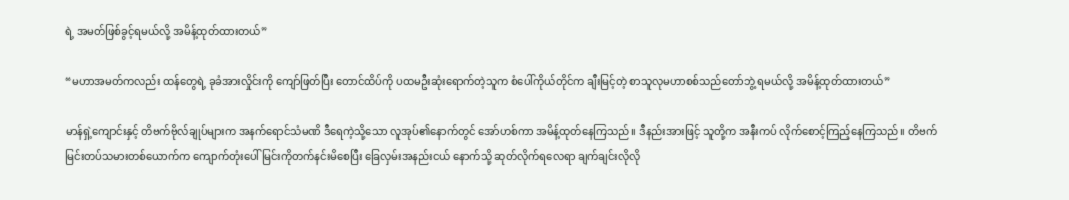ရဲ့ အမတ်ဖြစ်ခွင့်ရမယ်လို့ အမိန့်ထုတ်ထားတယ်”

“မဟာအမတ်ကလည်း ထန်တွေရဲ့ ခုခံအားလှိုင်းကို ကျော်ဖြတ်ပြီး တောင်ထိပ်ကို ပထမဦးဆုံးရောက်တဲ့သူက စံပေါ်ကိုယ်တိုင်က ချီးမြင့်တဲ့ စာသူလုမဟာစစ်သည်တော်ဘွဲ့ ရမယ်လို့ အမိန့်ထုတ်ထားတယ်”

မာန်ရှဲ့ကျောင်းနှင့် တိဗက်ဗိုလ်ချုပ်များက အနက်ရောင်သံမဏိ ဒီရေကဲ့သို့သော လူအုပ်၏နောက်တွင် အော်ဟစ်ကာ အမိန့်ထုတ်နေကြသည်။ ဒီနည်းအားဖြင့် သူတို့က အနီးကပ် လိုက်စောင့်ကြည့်နေကြသည်။ တိဗက်မြင်းတပ်သမားတစ်ယောက်က ကျောက်တုံးပေါ် မြင်းကိုတက်နင်းမိစေပြီး ခြေလှမ်းအနည်းငယ် နောက်သို့ ဆုတ်လိုက်ရလေရာ ချက်ချင်းလိုလို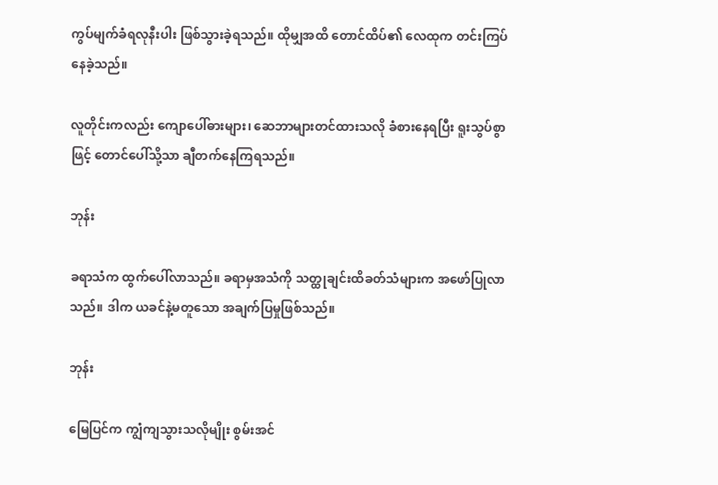ကွပ်မျက်ခံရလုနီးပါး ဖြစ်သွားခဲ့ရသည်။ ထိုမျှအထိ တောင်ထိပ်၏ လေထုက တင်းကြပ်နေခဲ့သည်။

လူတိုင်းကလည်း ကျောပေါ်ဓားများ၊ ဆေဘာများတင်ထားသလို ခံစားနေရပြီး ရူးသွပ်စွာဖြင့် တောင်ပေါ်သို့သာ ချီတက်နေကြရသည်။

ဘုန်း

ခရာသံက ထွက်ပေါ်လာသည်။ ခရာမှအသံကို သတ္ထုချင်းထိခတ်သံများက အဖော်ပြုလာသည်။ ဒါက ယခင်နဲ့မတူသော အချက်ပြမှုဖြစ်သည်။

ဘုန်း

မြေပြင်က ကျွံကျသွားသလိုမျိုး စွမ်းအင်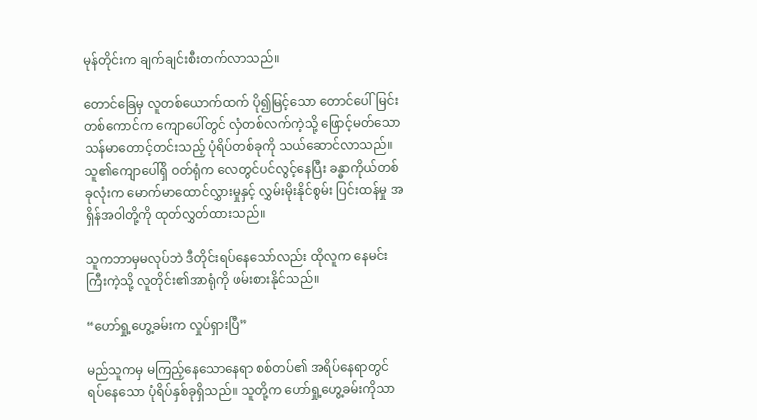မုန်တိုင်းက ချက်ချင်းစီးတက်လာသည်။

တောင်ခြေမှ လူတစ်ယောက်ထက် ပို၍မြင့်သော တောင်ပေါ်မြင်းတစ်ကောင်က ကျောပေါ်တွင် လှံတစ်လက်ကဲ့သို့ ဖြောင့်မတ်သော သန်မာတောင့်တင်းသည့် ပုံရိပ်တစ်ခုကို သယ်ဆောင်လာသည်။ သူ၏ကျောပေါ်ရှိ ဝတ်ရုံက လေတွင်ပင်လွင့်နေပြီး ခန္ဓာကိုယ်တစ်ခုလုံးက မောက်မာထောင်လွှားမှုနှင့် လွှမ်းမိုးနိုင်စွမ်း ပြင်းထန်မှု အရှိန်အဝါတို့ကို ထုတ်လွှတ်ထားသည်။

သူကဘာမှမလုပ်ဘဲ ဒီတိုင်းရပ်နေသော်လည်း ထိုလူက နေမင်းကြီးကဲ့သို့ လူတိုင်း၏အာရုံကို ဖမ်းစားနိုင်သည်။

“ဟော်ရှု့ဟွေ့ခမ်းက လှုပ်ရှားပြီ”

မည်သူကမှ မကြည့်နေသောနေရာ စစ်တပ်၏ အရိပ်နေရာတွင် ရပ်နေသော ပုံရိပ်နှစ်ခုရှိသည်။ သူတို့က ဟော်ရှု့ဟွေ့ခမ်းကိုသာ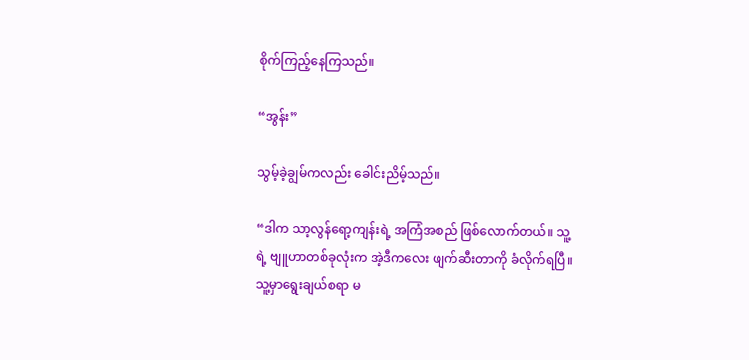စိုက်ကြည့်နေကြသည်။

“အွန်း”

သွမ့်ခဲ့ချွမ်ကလည်း ခေါင်းညိမ့်သည်။

“ဒါက သာ့လွန်ရော့ကျန်းရဲ့ အကြံအစည် ဖြစ်လောက်တယ်။ သူ့ရဲ့ ဗျူဟာတစ်ခုလုံးက အဲ့ဒီကလေး ဖျက်ဆီးတာကို ခံလိုက်ရပြီ။ သူ့မှာရွေးချယ်စရာ မ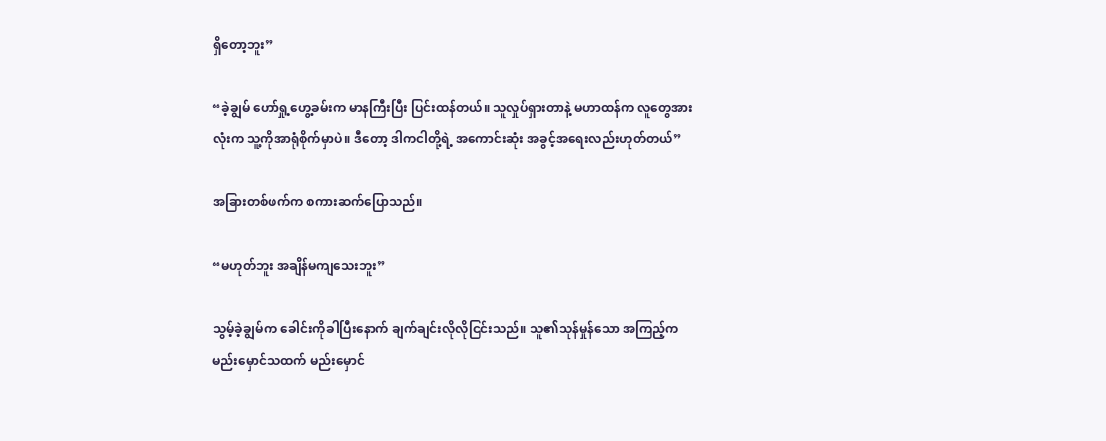ရှိတော့ဘူး”

“ခဲ့ချွမ် ဟော်ရှု့ဟွေ့ခမ်းက မာနကြီးပြီး ပြင်းထန်တယ်။ သူလှုပ်ရှားတာနဲ့ မဟာထန်က လူတွေအားလုံးက သူ့ကိုအာရုံစိုက်မှာပဲ။ ဒီတော့ ဒါကငါတို့ရဲ့ အကောင်းဆုံး အခွင့်အရေးလည်းဟုတ်တယ်”

အခြားတစ်ဖက်က စကားဆက်ပြောသည်။

“မဟုတ်ဘူး အချိန်မကျသေးဘူး”

သွမ့်ခဲ့ချွမ်က ခေါင်းကိုခါပြီးနောက် ချက်ချင်းလိုလိုငြင်းသည်။ သူ၏သုန်မှုန်သော အကြည့်က မည်းမှောင်သထက် မည်းမှောင်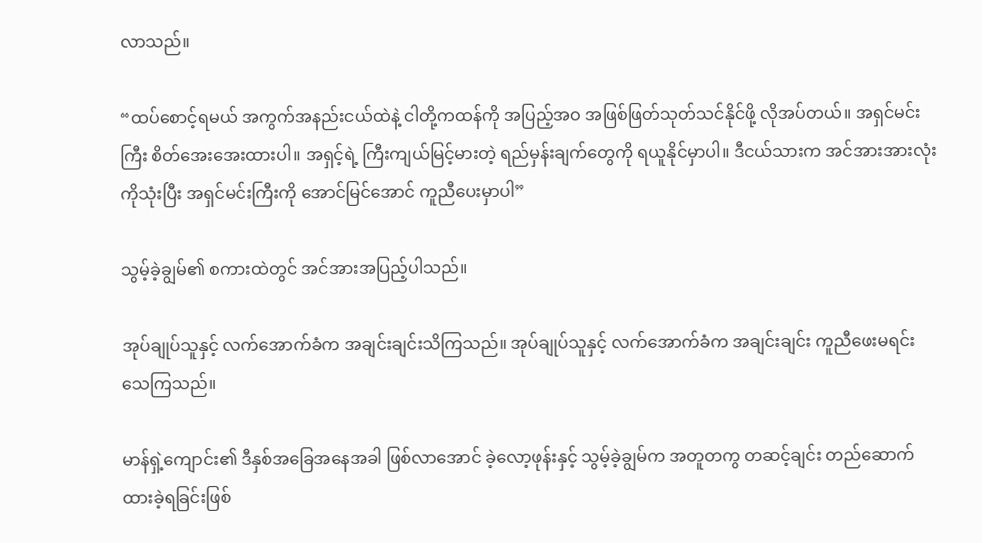လာသည်။

“ထပ်စောင့်ရမယ် အကွက်အနည်းငယ်ထဲနဲ့ ငါတို့ကထန်ကို အပြည့်အဝ အဖြစ်ဖြတ်သုတ်သင်နိုင်ဖို့ လိုအပ်တယ်။ အရှင်မင်းကြီး စိတ်အေးအေးထားပါ။ အရှင့်ရဲ့ ကြီးကျယ်မြင့်မားတဲ့ ရည်မှန်းချက်တွေကို ရယူနိုင်မှာပါ။ ဒီငယ်သားက အင်အားအားလုံးကိုသုံးပြီး အရှင်မင်းကြီးကို အောင်မြင်အောင် ကူညီပေးမှာပါ”

သွမ့်ခဲ့ချွမ်၏ စကားထဲတွင် အင်အားအပြည့်ပါသည်။

အုပ်ချုပ်သူနှင့် လက်အောက်ခံက အချင်းချင်းသိကြသည်။ အုပ်ချုပ်သူနှင့် လက်အောက်ခံက အချင်းချင်း ကူညီဖေးမရင်း သေကြသည်။

မာန်ရှဲ့ကျောင်း၏ ဒီနှစ်အခြေအနေအခါ ဖြစ်လာအောင် ခဲ့လော့ဖုန်းနှင့် သွမ့်ခဲ့ချွမ်က အတူတကွ တဆင့်ချင်း တည်ဆောက်ထားခဲ့ရခြင်းဖြစ်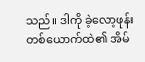သည်။ ဒါကို ခဲ့လော့ဖုန်း တစ်ယောက်ထဲ၏ အိမ်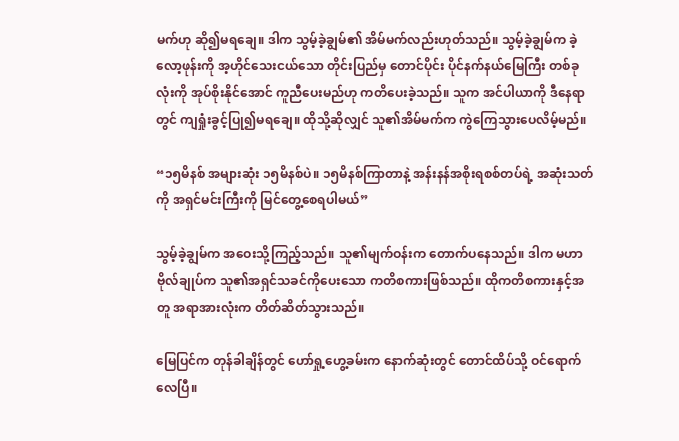မက်ဟု ဆို၍မရချေ။ ဒါက သွမ့်ခဲ့ချွမ်၏ အိမ်မက်လည်းဟုတ်သည်။ သွမ့်ခဲ့ချွမ်က ခဲ့လော့ဖုန်းကို အ့ဟိုင်သေးငယ်သော တိုင်းပြည်မှ တောင်ပိုင်း ပိုင်နက်နယ်မြေကြီး တစ်ခုလုံးကို အုပ်စိုးနိုင်အောင် ကူညီပေးမည်ဟု ကတိပေးခဲ့သည်။ သူက အင်ပါယာကို ဒီနေရာတွင် ကျရှုံးခွင့်ပြု၍မရချေ။ ထိုသို့ဆိုလျှင် သူ၏အိမ်မက်က ကွဲကြေသွားပေလိမ့်မည်။

“၁၅မိနစ် အများဆုံး ၁၅မိနစ်ပဲ။ ၁၅မိနစ်ကြာတာနဲ့ အန်းနန်အစိုးရစစ်တပ်ရဲ့ အဆုံးသတ်ကို အရှင်မင်းကြီးကို မြင်တွေ့စေရပါမယ်”

သွမ့်ခဲ့ချွမ်က အဝေးသို့ကြည့်သည်။ သူ၏မျက်ဝန်းက တောက်ပနေသည်။ ဒါက မဟာဗိုလ်ချုပ်က သူ၏အရှင်သခင်ကိုပေးသော ကတိစကားဖြစ်သည်။ ထိုကတိစကားနှင့်အတူ အရာအားလုံးက တိတ်ဆိတ်သွားသည်။

မြေပြင်က တုန်ခါချိန်တွင် ဟော်ရှု့ဟွေ့ခမ်းက နောက်ဆုံးတွင် တောင်ထိပ်သို့ ဝင်ရောက်လေပြီ။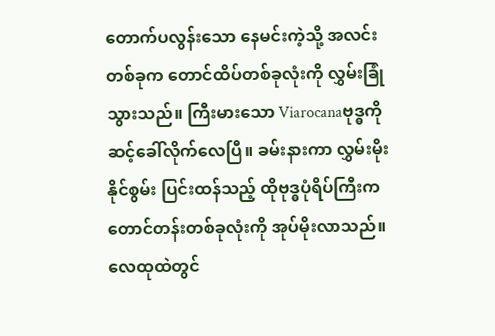တောက်ပလွန်းသော နေမင်းကဲ့သို့ အလင်းတစ်ခုက တောင်ထိပ်တစ်ခုလုံးကို လွှမ်းခြုံသွားသည်။ ကြီးမားသော Viarocanaဗုဒ္ဓကို ဆင့်ခေါ်လိုက်လေပြီ။ ခမ်းနားကာ လွှမ်းမိုးနိုင်စွမ်း ပြင်းထန်သည့် ထိုဗုဒ္ဓပုံရိပ်ကြီးက တောင်တန်းတစ်ခုလုံးကို အုပ်မိုးလာသည်။ လေထုထဲတွင်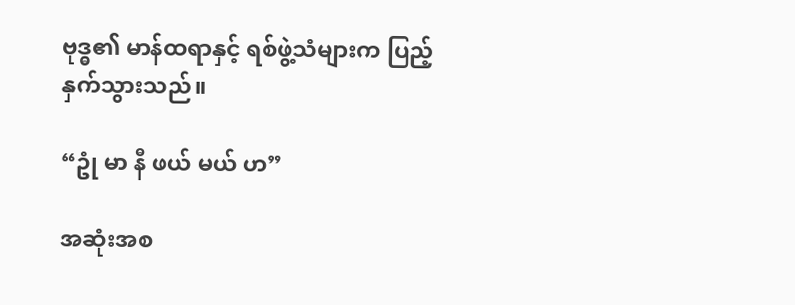ဗုဒ္ဓ၏ မာန်ထရာနှင့် ရစ်ဖွဲ့သံများက ပြည့်နှက်သွားသည်။

“ဥုံ မာ နီ ဖယ် မယ် ဟ”

အဆုံးအစ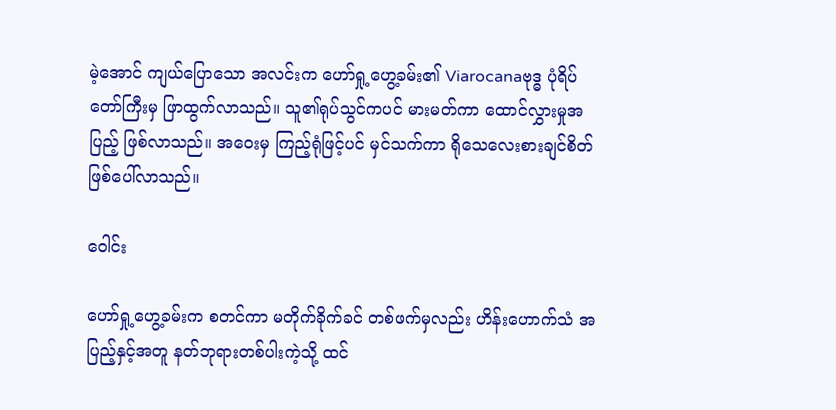မဲ့အောင် ကျယ်ပြောသော အလင်းက ဟော်ရှု့ဟွေ့ခမ်း၏ Viarocanaဗုဒ္ဓ ပုံရိပ်တော်ကြီးမှ ဖြာထွက်လာသည်။ သူ၏ရုပ်သွင်ကပင် မားမတ်ကာ ထောင်လွှားမှုအပြည့် ဖြစ်လာသည်။ အဝေးမှ ကြည့်ရုံဖြင့်ပင် မှင်သက်ကာ ရိုသေလေးစားချင်စိတ် ဖြစ်ပေါ်လာသည်။

ဝေါင်း

ဟော်ရှု့ဟွေ့ခမ်းက စတင်ကာ မတိုက်ခိုက်ခင် တစ်ဖက်မှလည်း ဟိန်းဟောက်သံ အပြည့်နှင့်အတူ နတ်ဘုရားတစ်ပါးကဲ့သို့ ထင်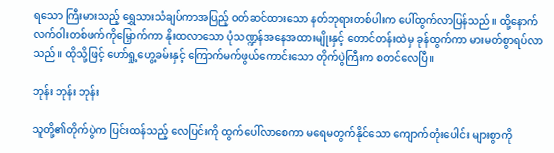ရသော ကြီးမားသည့် ရွှေသားသံချပ်ကာအပြည့် ဝတ်ဆင်ထားသော နတ်ဘုရားတစ်ပါးက ပေါ်ထွက်လာပြန်သည်။ ထို့နောက် လက်ဝါးတစ်ဖက်ကိုမြှောက်ကာ နိုးထလာသော ပုံသဏ္ဍန်အနေအထားမျိုးနှင့် တောင်တန်းထဲမှ ခုန်ထွက်ကာ မားမတ်စွာရပ်လာသည်။ ထိုသို့ဖြင့် ဟော်ရှု့ဟွေ့ခမ်းနှင့် ကြောက်မက်ဖွယ်ကောင်းသော တိုက်ပွဲကြီးက စတင်လေပြီ။

ဘုန်း ဘုန်း ဘုန်း

သူတို့၏တိုက်ပွဲက ပြင်းထန်သည့် လေပြင်းကို ထွက်ပေါ်လာစေကာ မရေမတွက်နိုင်သော ကျောက်တုံးပေါင်း များစွာကို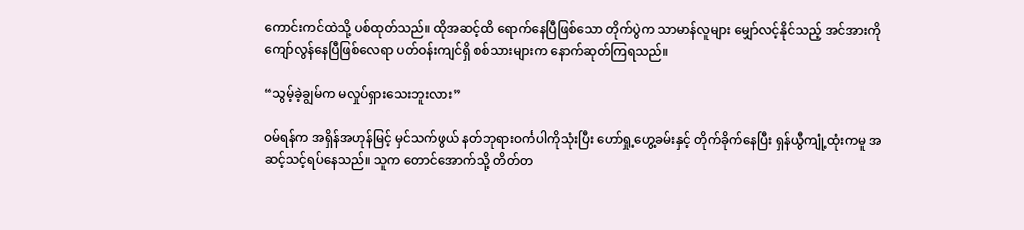ကောင်းကင်ထဲသို့ ပစ်ထုတ်သည်။ ထိုအဆင့်ထိ ရောက်နေပြီဖြစ်သော တိုက်ပွဲက သာမာန်လူများ မျှော်လင့်နိုင်သည့် အင်အားကို ကျော်လွန်နေပြီဖြစ်လေရာ ပတ်ဝန်းကျင်ရှိ စစ်သားများက နောက်ဆုတ်ကြရသည်။

“သွမ့်ခဲ့ချွမ်က မလှုပ်ရှားသေးဘူးလား”

ဝမ်ရန်က အရှိန်အဟုန်မြင့် မှင်သက်ဖွယ် နတ်ဘုရားဝင်္ကပါကိုသုံးပြီး ဟော်ရှု့ဟွေ့ခမ်းနှင့် တိုက်ခိုက်နေပြီး ရှန်ယွီကျုံ့ထုံးကမူ အဆင့်သင့်ရပ်နေသည်။ သူက တောင်အောက်သို့ တိတ်တ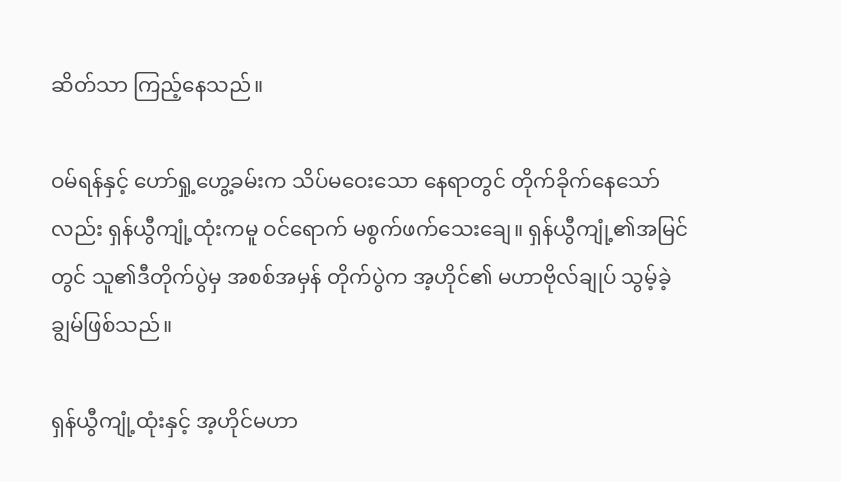ဆိတ်သာ ကြည့်နေသည်။

ဝမ်ရန်နှင့် ဟော်ရှု့ဟွေ့ခမ်းက သိပ်မဝေးသော နေရာတွင် တိုက်ခိုက်နေသော်လည်း ရှန်ယွီကျုံ့ထုံးကမူ ဝင်ရောက် မစွက်ဖက်သေးချေ။ ရှန်ယွီကျုံ့၏အမြင်တွင် သူ၏ဒီတိုက်ပွဲမှ အစစ်အမှန် တိုက်ပွဲက အ့ဟိုင်၏ မဟာဗိုလ်ချုပ် သွမ့်ခဲ့ချွမ်ဖြစ်သည်။

ရှန်ယွီကျုံ့ထုံးနှင့် အ့ဟိုင်မဟာ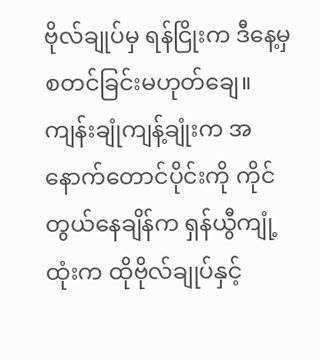ဗိုလ်ချုပ်မှ ရန်ငြိုးက ဒီနေ့မှ စတင်ခြင်းမဟုတ်ချေ။ ကျန်းချုံကျန့်ချုံးက အနောက်တောင်ပိုင်းကို ကိုင်တွယ်နေချိန်က ရှန်ယွီကျုံ့ထုံးက ထိုဗိုလ်ချုပ်နှင့်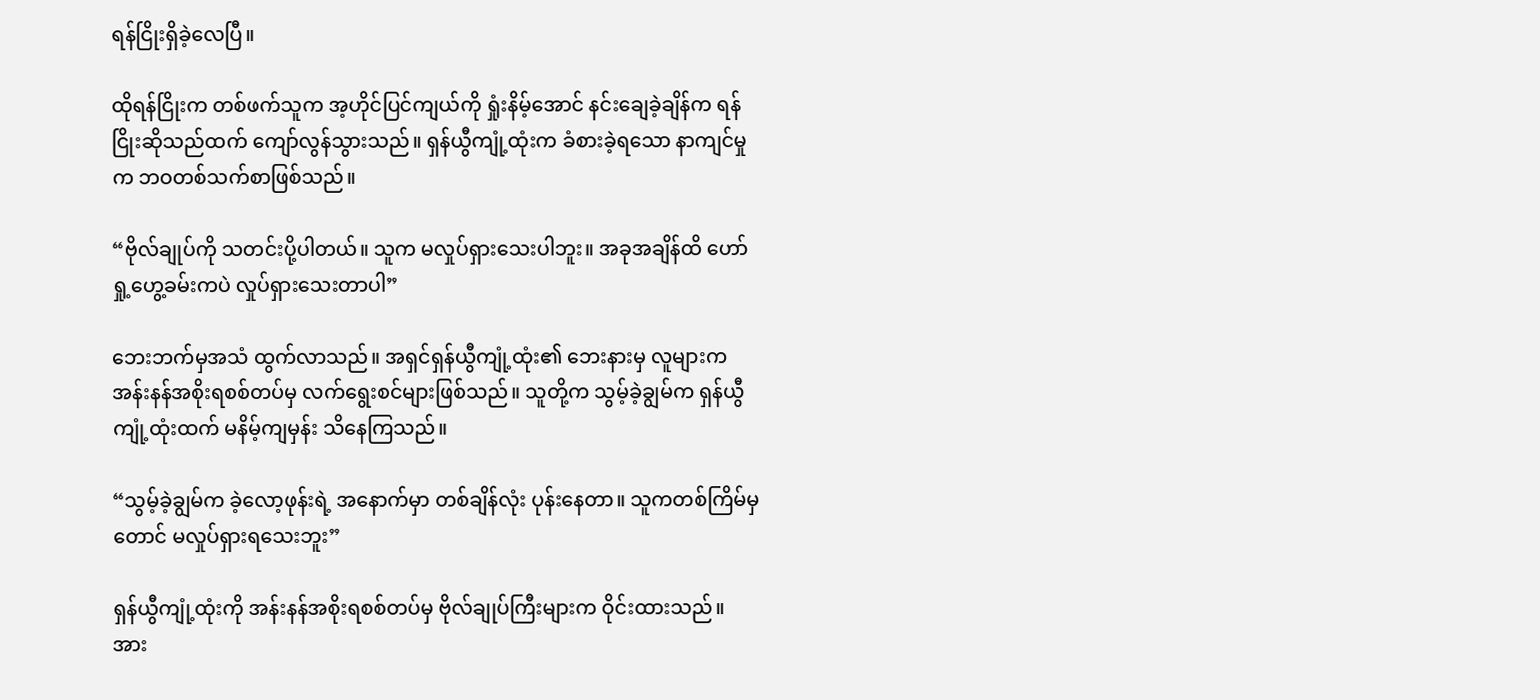ရန်ငြိုးရှိခဲ့လေပြီ။

ထိုရန်ငြိုးက တစ်ဖက်သူက အ့ဟိုင်ပြင်ကျယ်ကို ရှုံးနိမ့်အောင် နင်းချေခဲ့ချိန်က ရန်ငြိုးဆိုသည်ထက် ကျော်လွန်သွားသည်။ ရှန်ယွီကျုံ့ထုံးက ခံစားခဲ့ရသော နာကျင်မှုက ဘဝတစ်သက်စာဖြစ်သည်။

“ဗိုလ်ချုပ်ကို သတင်းပို့ပါတယ်။ သူက မလှုပ်ရှားသေးပါဘူး။ အခုအချိန်ထိ ဟော်ရှု့ဟွေ့ခမ်းကပဲ လှုပ်ရှားသေးတာပါ”

ဘေးဘက်မှအသံ ထွက်လာသည်။ အရှင်ရှန်ယွီကျုံ့ထုံး၏ ဘေးနားမှ လူများက အန်းနန်အစိုးရစစ်တပ်မှ လက်ရွေးစင်များဖြစ်သည်။ သူတို့က သွမ့်ခဲ့ချွမ်က ရှန်ယွီကျုံ့ထုံးထက် မနိမ့်ကျမှန်း သိနေကြသည်။

“သွမ့်ခဲ့ချွမ်က ခဲ့လော့ဖုန်းရဲ့ အနောက်မှာ တစ်ချိန်လုံး ပုန်းနေတာ။ သူကတစ်ကြိမ်မှတောင် မလှုပ်ရှားရသေးဘူး”

ရှန်ယွီကျုံ့ထုံးကို အန်းနန်အစိုးရစစ်တပ်မှ ဗိုလ်ချုပ်ကြီးများက ဝိုင်းထားသည်။ အား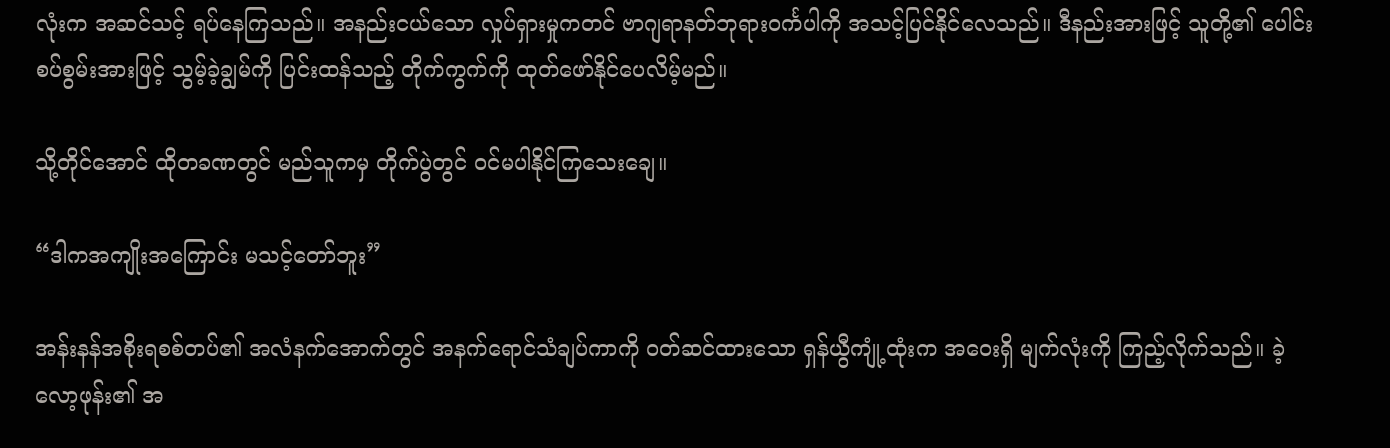လုံးက အဆင်သင့် ရပ်နေကြသည်။ အနည်းငယ်သော လှုပ်ရှားမှုကတင် ဗာဂျရာနတ်ဘုရားဝင်္ကပါကို အသင့်ပြင်နိုင်လေသည်။ ဒီနည်းအားဖြင့် သူတို့၏ ပေါင်းစပ်စွမ်းအားဖြင့် သွမ့်ခဲ့ချွမ်ကို ပြင်းထန်သည့် တိုက်ကွက်ကို ထုတ်ဖော်နိုင်ပေလိမ့်မည်။

သို့တိုင်အောင် ထိုတခဏတွင် မည်သူကမှ တိုက်ပွဲတွင် ဝင်မပါနိုင်ကြသေးချေ။

“ဒါကအကျိုးအကြောင်း မသင့်တော်ဘူး”

အန်းနန်အစိုးရစစ်တပ်၏ အလံနက်အောက်တွင် အနက်ရောင်သံချပ်ကာကို ဝတ်ဆင်ထားသော ရှန်ယွီကျုံ့ထုံးက အဝေးရှိ မျက်လုံးကို ကြည့်လိုက်သည်။ ခဲ့လော့ဖုန်း၏ အ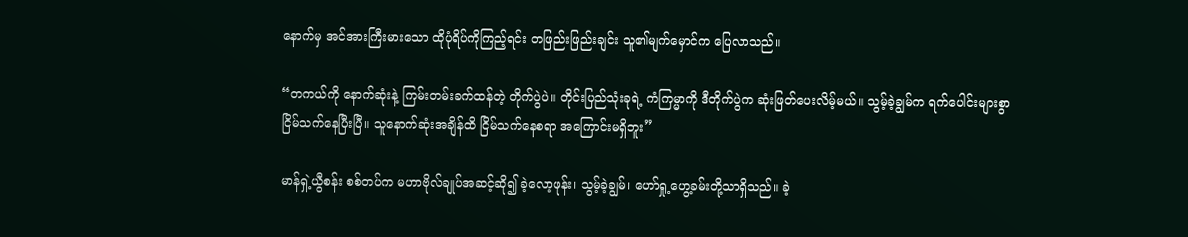နောက်မှ အင်အားကြီးမားသော ထိုပုံရိပ်ကိုကြည့်ရင်း တဖြည်းဖြည်းချင်း သူ၏မျက်မှောင်က ပြေလာသည်။

“တကယ်ကို နောက်ဆုံးနဲ့ ကြမ်းတမ်းခက်ထန်တဲ့ တိုက်ပွဲပဲ။ တိုင်းပြည်သုံးခုရဲ့ ကံကြမ္မာကို ဒီတိုက်ပွဲက ဆုံးဖြတ်ပေးလိမ့်မယ်။ သွမ့်ခဲ့ချွမ်က ရက်ပေါင်းများစွာ ငြိမ်သက်နေပြီးပြီ။ သူနောက်ဆုံးအချိန်ထိ ငြိမ်သက်နေစရာ အကြောင်းမရှိဘူး”

မာန်ရှဲ့ယွီစန်း စစ်တပ်က မဟာဗိုလ်ချုပ်အဆင့်ဆို၍ ခဲ့လော့ဖုန်း၊ သွမ့်ခဲ့ချွမ်၊ ဟော်ရှု့ဟွေ့ခမ်းတို့သာရှိသည်။ ခဲ့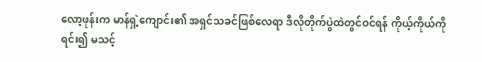လော့ဖုန်းက မာန်ရှဲ့ကျောင်း၏ အရှင်သခင်ဖြစ်လေရာ ဒီလိုတိုက်ပွဲထဲတွင်ဝင်ရန် ကိုယ့်ကိုယ်ကိုရင်း၍ မသင့်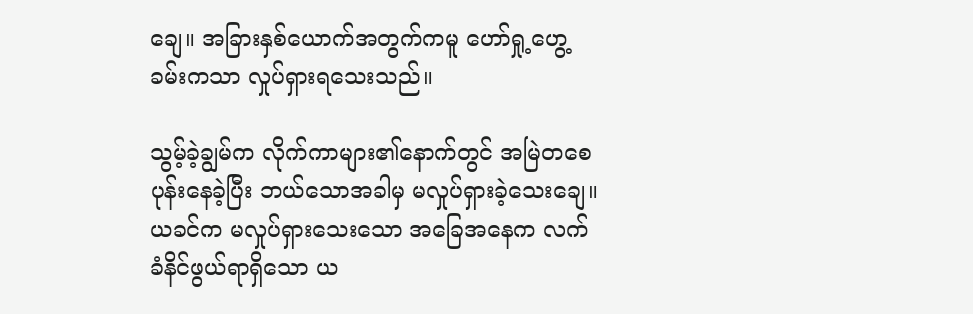ချေ။ အခြားနှစ်ယောက်အတွက်ကမူ ဟော်ရှု့ဟွေ့ခမ်းကသာ လှုပ်ရှားရသေးသည်။

သွမ့်ခဲ့ချွမ်က လိုက်ကာများ၏နောက်တွင် အမြဲတစေ ပုန်းနေခဲ့ပြီး ဘယ်သောအခါမှ မလှုပ်ရှားခဲ့သေးချေ။ ယခင်က မလှုပ်ရှားသေးသော အခြေအနေက လက်ခံနိင်ဖွယ်ရာရှိသော ယ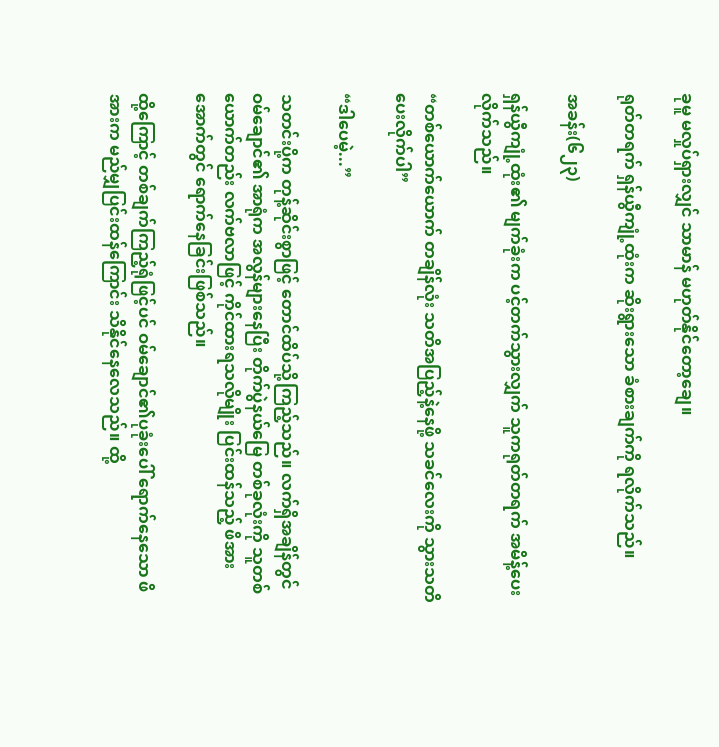ခုမူ မလှုပ်ရှားလျှင် သာမာန် မဟုတ်နိုင်တော့ချေ။

ရုတ်တရက် ရှန်ယွီကျုံ့ထုံးက ဆိုးရွားသော ခံစားချက်ကို ရလိုက်သည်။

အခန်း(၆၂၃)

ရှန်ယွီကျုံ့ထုံး၏ မျက်ခုံးက ပင့်တက်သွားလျှက် သူကရုတ်တရက် အမိန့်ပေးလိုက်သည်။

“တစ်ယောက်ယောက် တချိန်လုံး သတိအပြည့်နဲ့နေဖို့ သခင်လေးကို သွားသတိပေးလိုက်ပါ”

“ဒါပေမဲ့...”

သတင်းပို့က တုန့်ဆိုင်းစွာဖြင့် တောင်ထိပ်သို့ကြည့်သည်။ လက်ရှိအချိန်တွင် ဝမ်ချောင်၏ အာရုံက အလွန်များနေပြီး တိုက်ပွဲနယ်မြေ တစ်ခုလုံးကို သူတစ်ယောက်တည်း လက်ဗလာဖြင့် ကိုင်ထားရသလိုမျိုး ပြင်းထန်သည့် ဖိအားအောက်တွင် ရောက်နေခြင်းဖြစ်သည်။

ထို့ကြောင့် တစ်ချက်ကြည့်ရုံဖြင့်ပင် ဝမ်ချောင်၏ပုခုံးပေါ် ရောက်နေသော ဖိအားက မည်မျှပြင်းထန်ကြောင်း သိနိုင်နေလေသည်။ ထို့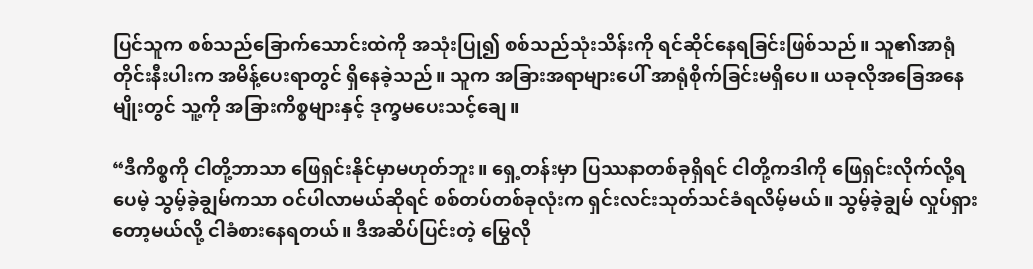ပြင်သူက စစ်သည်ခြောက်သောင်းထဲကို အသုံးပြု၍ စစ်သည်သုံးသိန်းကို ရင်ဆိုင်နေရခြင်းဖြစ်သည်။ သူ၏အာရုံတိုင်းနီးပါးက အမိန့်ပေးရာတွင် ရှိနေခဲ့သည်။ သူက အခြားအရာများပေါ် အာရုံစိုက်ခြင်းမရှိပေ။ ယခုလိုအခြေအနေမျိုးတွင် သူ့ကို အခြားကိစ္စများနှင့် ဒုက္ခမပေးသင့်ချေ။

“ဒီကိစ္စကို ငါတို့ဘာသာ ဖြေရှင်းနိုင်မှာမဟုတ်ဘူး။ ရှေ့တန်းမှာ ပြဿနာတစ်ခုရှိရင် ငါတို့ကဒါကို ဖြေရှင်းလိုက်လို့ရပေမဲ့ သွမ့်ခဲ့ချွမ်ကသာ ဝင်ပါလာမယ်ဆိုရင် စစ်တပ်တစ်ခုလုံးက ရှင်းလင်းသုတ်သင်ခံရလိမ့်မယ်။ သွမ့်ခဲ့ချွမ် လှုပ်ရှားတော့မယ်လို့ ငါခံစားနေရတယ်။ ဒီအဆိပ်ပြင်းတဲ့ မြွေလို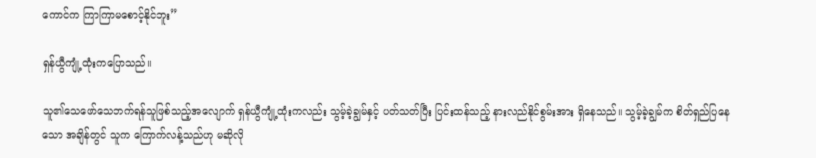ကောင်က ကြာကြာမစောင့်နိုင်ဘူး”

ရှန်ယွီကျုံ့ထုံးကပြောသည်။

သူ၏သေဖော်သေဘက်ရန်သူဖြစ်သည့်အလျောက် ရှန်ယွီကျုံ့ထုံးကလည်း သွမ့်ခဲ့ချွမ်နှင့် ပတ်သတ်ပြီး ပြင်းထန်သည့် နားလည်နိုင်စွမ်းအား ရှိနေသည်။ သွမ့်ခဲ့ချွမ်က စိတ်ရှည်ပြနေသော အချိန်တွင် သူက ကြောက်လန့်သည်ဟု မဆိုလို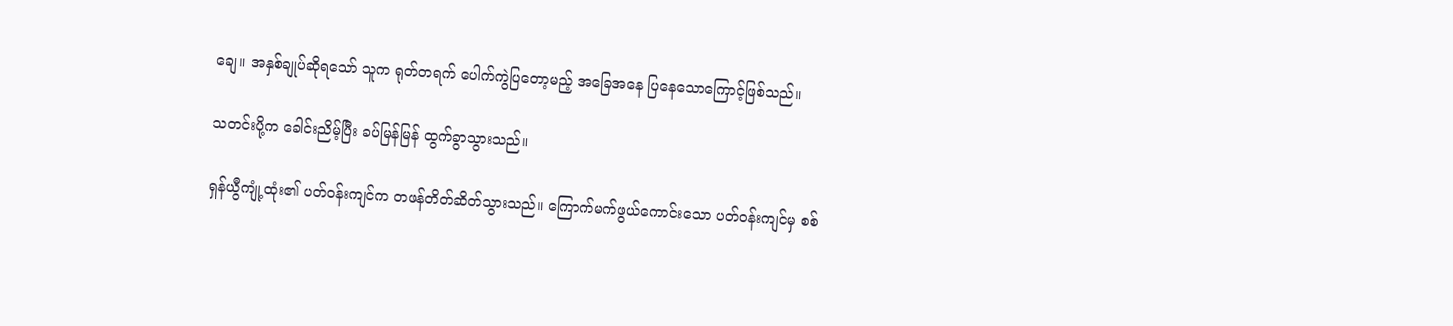ချေ။ အနှစ်ချုပ်ဆိုရသော် သူက ရုတ်တရက် ပေါက်ကွဲပြတော့မည့် အခြေအနေ ပြနေသောကြောင့်ဖြစ်သည်။

သတင်းပို့က ခေါင်းညိမ့်ပြီး ခပ်မြန်မြန် ထွက်ခွာသွားသည်။

ရှန်ယွီကျုံ့ထုံး၏ ပတ်ဝန်းကျင်က တဖန်တိတ်ဆိတ်သွားသည်။ ကြောက်မက်ဖွယ်ကောင်းသော ပတ်ဝန်းကျင်မှ စစ်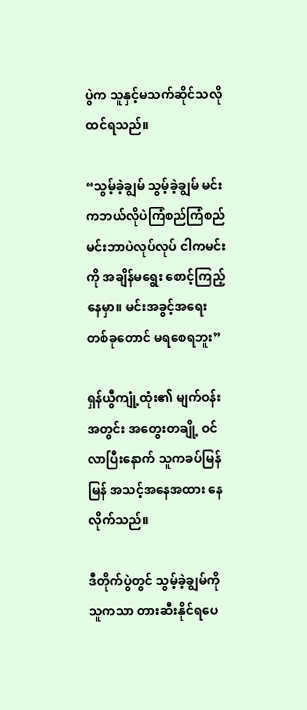ပွဲက သူနှင့်မသက်ဆိုင်သလို ထင်ရသည်။

“သွမ့်ခဲ့ချွမ် သွမ့်ခဲ့ချွမ် မင်းကဘယ်လိုပဲကြံစည်ကြံစည် မင်းဘာပဲလုပ်လုပ် ငါကမင်းကို အချိန်မရွေး စောင့်ကြည့်နေမှာ။ မင်းအခွင့်အရေးတစ်ခုတောင် မရစေရဘူး”

ရှန်ယွီကျုံ့ထုံး၏ မျက်ဝန်းအတွင်း အတွေးတချို့ ဝင်လာပြီးနောက် သူကခပ်မြန်မြန် အသင့်အနေအထား နေလိုက်သည်။

ဒီတိုက်ပွဲတွင် သွမ့်ခဲ့ချွမ်ကို သူကသာ တားဆီးနိုင်ရပေ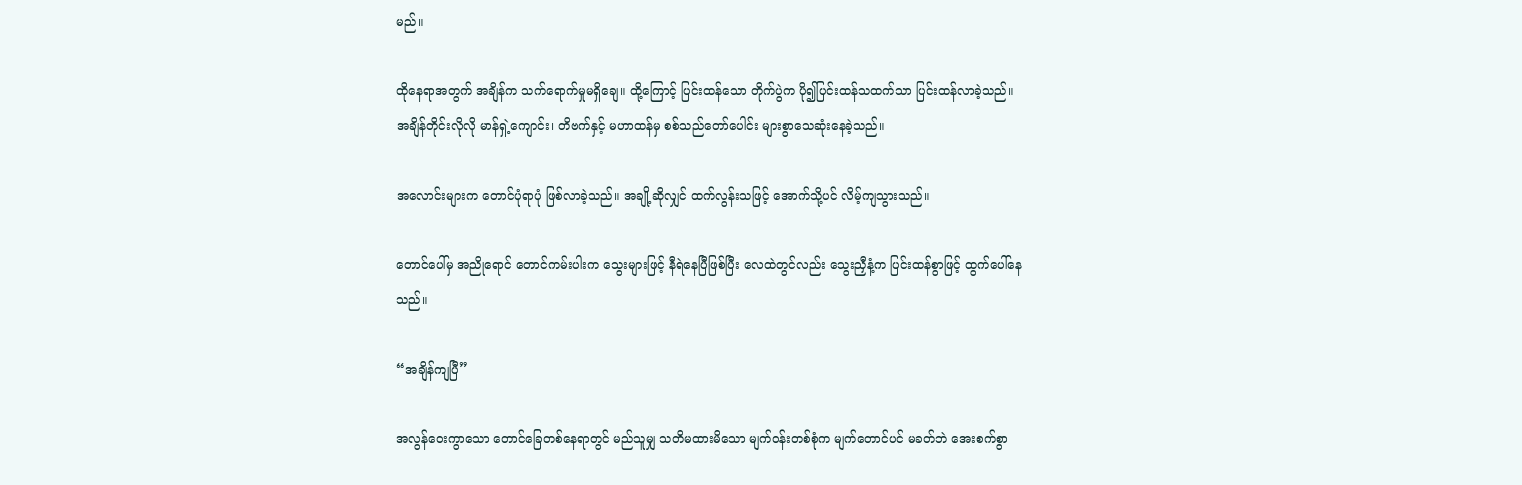မည်။

ထိုနေရာအတွက် အချိန်က သက်ရောက်မှုမရှိချေ။ ထို့ကြောင့် ပြင်းထန်သော တိုက်ပွဲက ပို၍ပြင်းထန်သထက်သာ ပြင်းထန်လာခဲ့သည်။ အချိန်တိုင်းလိုလို မာန်ရှဲ့ကျောင်း၊ တိဗက်နှင့် မဟာထန်မှ စစ်သည်တော်ပေါင်း များစွာသေဆုံးနေခဲ့သည်။

အလောင်းများက တောင်ပုံရာပုံ ဖြစ်လာခဲ့သည်။ အချို့ဆိုလျှင် ထက်လွန်းသဖြင့် အောက်သို့ပင် လိမ့်ကျသွားသည်။

တောင်ပေါ်မှ အညိုရောင် တောင်ကမ်းပါးက သွေးများဖြင့် နီရဲနေပြီဖြစ်ပြီး လေထဲတွင်လည်း သွေးညှီနံ့က ပြင်းထန်စွာဖြင့် ထွက်ပေါ်နေသည်။

“အချိန်ကျပြီ”

အလွန်ဝေးကွာသော တောင်ခြေတစ်နေရာတွင် မည်သူမျှ သတိမထားမိသော မျက်ဝန်းတစ်စုံက မျက်တောင်ပင် မခတ်ဘဲ အေးစက်စွာ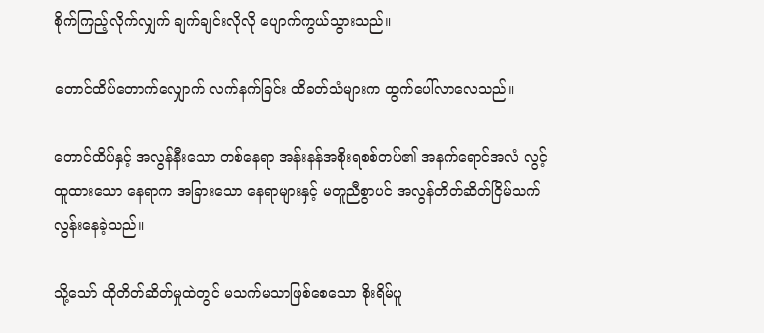စိုက်ကြည့်လိုက်လျှက် ချက်ချင်းလိုလို ပျောက်ကွယ်သွားသည်။

တောင်ထိပ်တောက်လျှောက် လက်နက်ခြင်း ထိခတ်သံများက ထွက်ပေါ်လာလေသည်။

တောင်ထိပ်နှင့် အလွန်နီးသော တစ်နေရာ အန်းနန်အစိုးရစစ်တပ်၏ အနက်ရောင်အလံ လွင့်ထူထားသော နေရာက အခြားသော နေရာများနှင့် မတူညီစွာပင် အလွန်တိတ်ဆိတ်ငြိမ်သက်လွန်းနေခဲ့သည်။

သို့သော် ထိုတိတ်ဆိတ်မှုထဲတွင် မသက်မသာဖြစ်စေသော စိုးရိမ်ပူ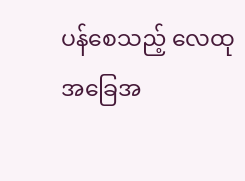ပန်စေသည့် လေထုအခြေအ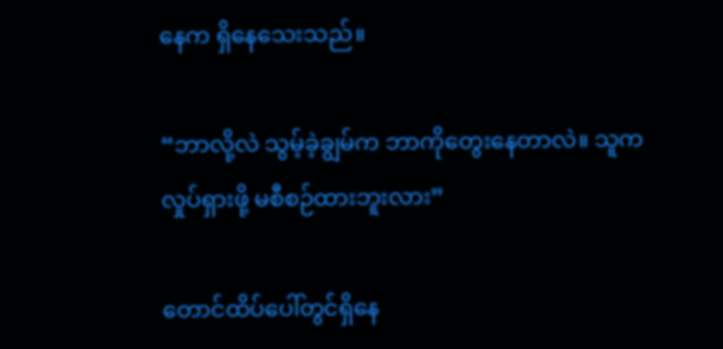နေက ရှိနေသေးသည်။

“ဘာလို့လဲ သွမ့်ခဲ့ချွမ်က ဘာကိုတွေးနေတာလဲ။ သူက လှုပ်ရှားဖို့ မစီစဉ်ထားဘူးလား”

တောင်ထိပ်ပေါ်တွင်ရှိနေ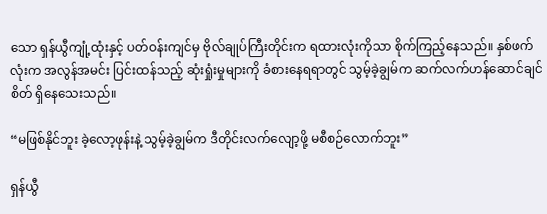သော ရှန်ယွီကျုံ့ထုံးနှင့် ပတ်ဝန်းကျင်မှ ဗိုလ်ချုပ်ကြီးတိုင်းက ရထားလုံးကိုသာ စိုက်ကြည့်နေသည်။ နှစ်ဖက်လုံးက အလွန်အမင်း ပြင်းထန်သည့် ဆုံးရှုံးမှုများကို ခံစားနေရရာတွင် သွမ့်ခဲ့ချွမ်က ဆက်လက်ဟန်ဆောင်ချင်စိတ် ရှိနေသေးသည်။

“မဖြစ်နိုင်ဘူး ခဲ့လော့ဖုန်းနဲ့ သွမ့်ခဲ့ချွမ်က ဒီတိုင်းလက်လျော့ဖို့ မစီစဉ်လောက်ဘူး”

ရှန်ယွီ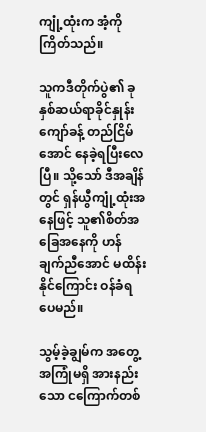ကျုံ့ထုံးက အံ့ကိုကြိတ်သည်။

သူကဒီတိုက်ပွဲ၏ ခုနှစ်ဆယ်ရာခိုင်နှုန်းကျော်ခန့် တည်ငြိမ်အောင် နေခဲ့ရပြီးလေပြီ။ သို့သော် ဒီအချိန်တွင် ရှန်ယွီကျုံ့ထုံးအနေဖြင့် သူ၏စိတ်အခြေအနေကို ဟန်ချက်ညီအောင် မထိန်းနိုင်ကြောင်း ဝန်ခံရပေမည်။

သွမ့်ခဲ့ချွမ်က အတွေ့အကြုံမရှိ အားနည်းသော ငကြောက်တစ်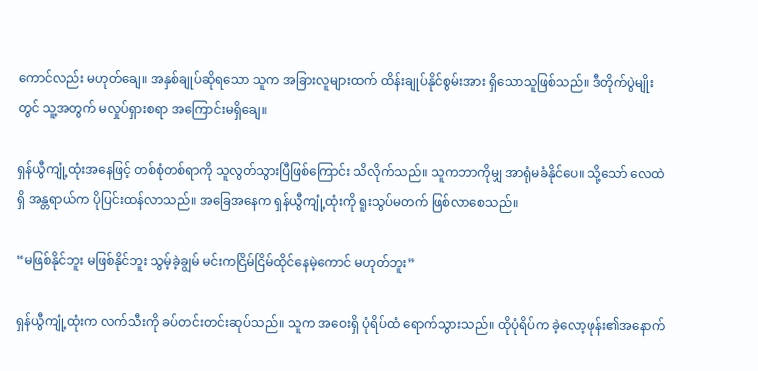ကောင်လည်း မဟုတ်ချေ။ အနှစ်ချုပ်ဆိုရသော သူက အခြားလူများထက် ထိန်းချုပ်နိုင်စွမ်းအား ရှိသောသူဖြစ်သည်။ ဒီတိုက်ပွဲမျိုးတွင် သူ့အတွက် မလှုပ်ရှားစရာ အကြောင်းမရှိချေ။

ရှန်ယွီကျုံ့ထုံးအနေဖြင့် တစ်စုံတစ်ရာကို သူလွတ်သွားပြီဖြစ်ကြောင်း သိလိုက်သည်။ သူကဘာကိုမျှ အာရုံမခံနိုင်ပေ။ သို့သော် လေထဲရှိ အန္တရာယ်က ပိုပြင်းထန်လာသည်။ အခြေအနေက ရှန်ယွီကျုံ့ထုံးကို ရူးသွပ်မတက် ဖြစ်လာစေသည်။

“မဖြစ်နိုင်ဘူး မဖြစ်နိုင်ဘူး သွမ့်ခဲ့ချွမ် မင်းကငြိမ်ငြိမ်ထိုင်နေမဲ့ကောင် မဟုတ်ဘူး”

ရှန်ယွီကျုံ့ထုံးက လက်သီးကို ခပ်တင်းတင်းဆုပ်သည်။ သူက အဝေးရှိ ပုံရိပ်ထံ ရောက်သွားသည်။ ထိုပုံရိပ်က ခဲ့လော့ဖုန်း၏အနောက်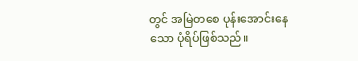တွင် အမြဲတစေ ပုန်းအောင်းနေသော ပုံရိပ်ဖြစ်သည်။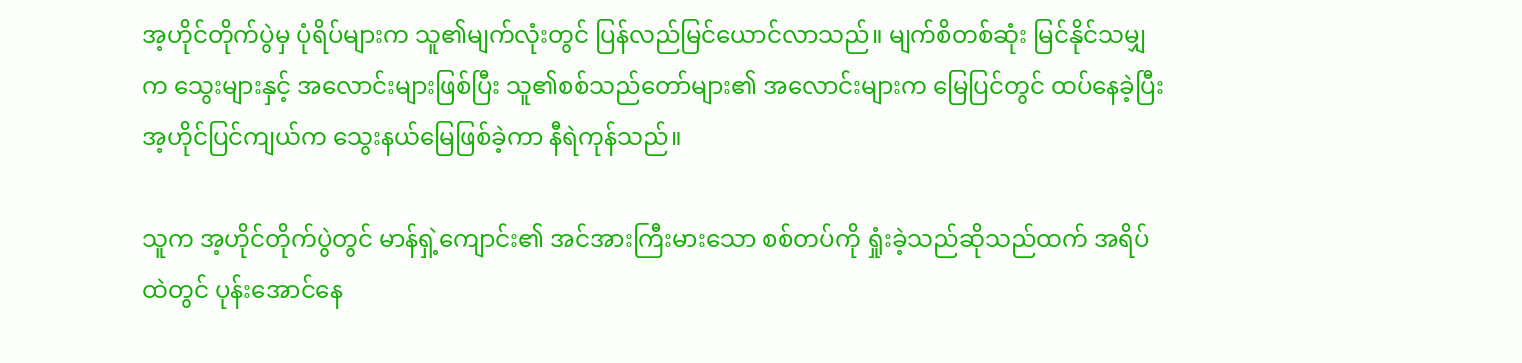အ့ဟိုင်တိုက်ပွဲမှ ပုံရိပ်များက သူ၏မျက်လုံးတွင် ပြန်လည်မြင်ယောင်လာသည်။ မျက်စိတစ်ဆုံး မြင်နိုင်သမျှက သွေးများနှင့် အလောင်းများဖြစ်ပြီး သူ၏စစ်သည်တော်များ၏ အလောင်းများက မြေပြင်တွင် ထပ်နေခဲ့ပြီး အ့ဟိုင်ပြင်ကျယ်က သွေးနယ်မြေဖြစ်ခဲ့ကာ နီရဲကုန်သည်။

သူက အ့ဟိုင်တိုက်ပွဲတွင် မာန်ရှဲ့ကျောင်း၏ အင်အားကြီးမားသော စစ်တပ်ကို ရှုံးခဲ့သည်ဆိုသည်ထက် အရိပ်ထဲတွင် ပုန်းအောင်နေ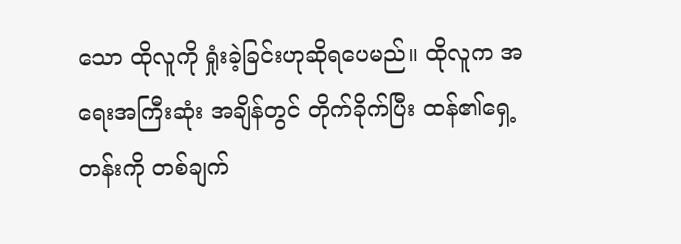သော ထိုလူကို ရှုံးခဲ့ခြင်းဟုဆိုရပေမည်။ ထိုလူက အရေးအကြီးဆုံး အချိန်တွင် တိုက်ခိုက်ပြီး ထန်၏ရှေ့တန်းကို တစ်ချက်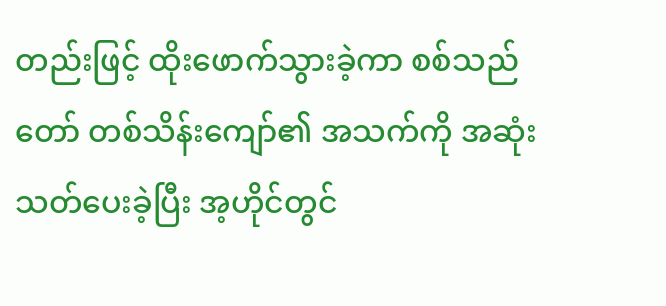တည်းဖြင့် ထိုးဖောက်သွားခဲ့ကာ စစ်သည်တော် တစ်သိန်းကျော်၏ အသက်ကို အဆုံးသတ်ပေးခဲ့ပြီး အ့ဟိုင်တွင်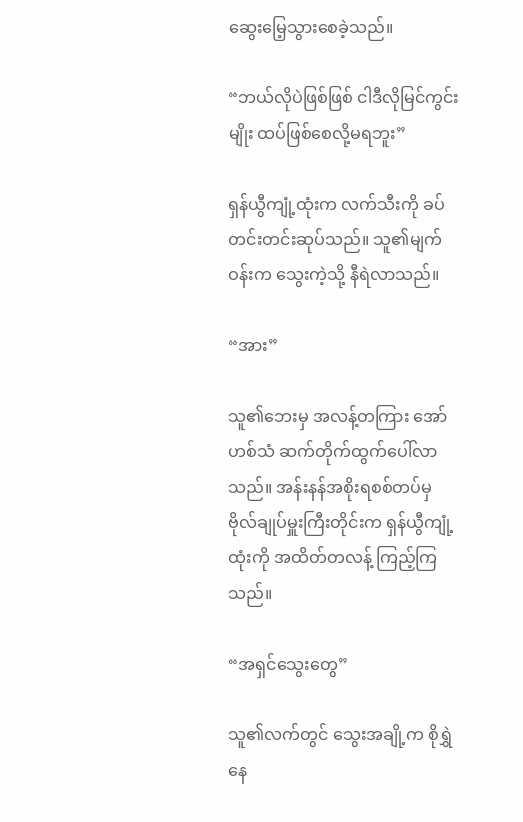ဆွေးမြေ့သွားစေခဲ့သည်။

“ဘယ်လိုပဲဖြစ်ဖြစ် ငါဒီလိုမြင်ကွင်းမျိုး ထပ်ဖြစ်စေလို့မရဘူး”

ရှန်ယွီကျုံ့ထုံးက လက်သီးကို ခပ်တင်းတင်းဆုပ်သည်။ သူ၏မျက်ဝန်းက သွေးကဲ့သို့ နီရဲလာသည်။

“အား”

သူ၏ဘေးမှ အလန့်တကြား အော်ဟစ်သံ ဆက်တိုက်ထွက်ပေါ်လာသည်။ အန်းနန်အစိုးရစစ်တပ်မှ ဗိုလ်ချုပ်မှူးကြီးတိုင်းက ရှန်ယွီကျုံ့ထုံးကို အထိတ်တလန့် ကြည့်ကြသည်။

“အရှင်သွေးတွေ”

သူ၏လက်တွင် သွေးအချို့က စိုရွှဲနေ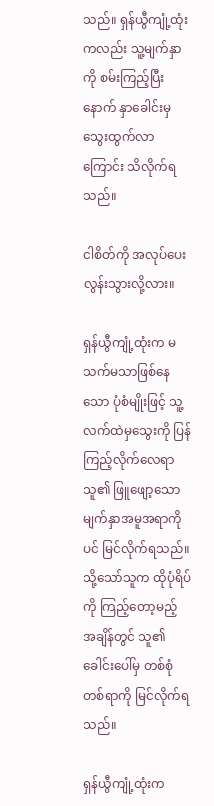သည်။ ရှန်ယွီကျုံ့ထုံးကလည်း သူ့မျက်နှာကို စမ်းကြည့်ပြီးနောက် နှာခေါင်းမှ သွေးထွက်လာကြောင်း သိလိုက်ရသည်။

ငါစိတ်ကို အလုပ်ပေးလွန်းသွားလို့လား။

ရှန်ယွီကျုံ့ထုံးက မသက်မသာဖြစ်နေသော ပုံစံမျိုးဖြင့် သူ့လက်ထဲမှသွေးကို ပြန်ကြည့်လိုက်လေရာ သူ၏ ဖြူဖျော့သော မျက်နှာအမူအရာကိုပင် မြင်လိုက်ရသည်။ သို့သော်သူက ထိုပုံရိပ်ကို ကြည့်တော့မည့် အချိန်တွင် သူ၏ခေါင်းပေါ်မှ တစ်စုံတစ်ရာကို မြင်လိုက်ရသည်။

ရှန်ယွီကျုံ့ထုံးက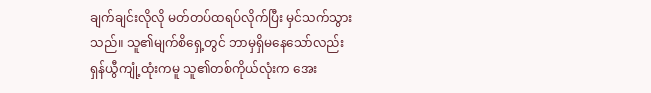ချက်ချင်းလိုလို မတ်တပ်ထရပ်လိုက်ပြီး မှင်သက်သွားသည်။ သူ၏မျက်စိရှေ့တွင် ဘာမှရှိမနေသော်လည်း ရှန်ယွီကျုံ့ထုံးကမူ သူ၏တစ်ကိုယ်လုံးက အေး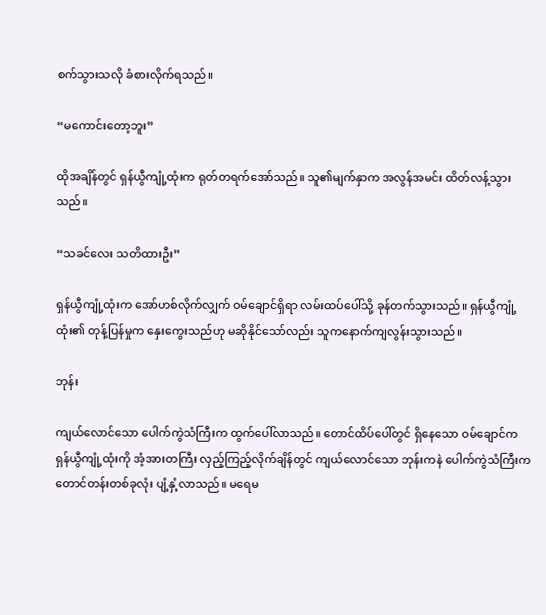စက်သွားသလို ခံစားလိုက်ရသည်။

“မကောင်းတော့ဘူး”

ထိုအချိန်တွင် ရှန်ယွီကျုံ့ထုံးက ရုတ်တရက်အော်သည်။ သူ၏မျက်နှာက အလွန်အမင်း ထိတ်လန့်သွားသည်။

“သခင်လေး သတိထားဦး”

ရှန်ယွီကျုံ့ထုံးက အော်ဟစ်လိုက်လျှက် ဝမ်ချောင်ရှိရာ လမ်းထပ်ပေါ်သို့ ခုန်တက်သွားသည်။ ရှန်ယွီကျုံ့ထုံး၏ တုန့်ပြန်မှုက နှေးကွေးသည်ဟု မဆိုနိုင်သော်လည်း သူကနောက်ကျလွန်းသွားသည်။

ဘုန်း

ကျယ်လောင်သော ပေါက်ကွဲသံကြီးက ထွက်ပေါ်လာသည်။ တောင်ထိပ်ပေါ်တွင် ရှိနေသော ဝမ်ချောင်က ရှန်ယွီကျုံ့ထုံးကို အံ့အားတကြီး လှည့်ကြည့်လိုက်ချိန်တွင် ကျယ်လောင်သော ဘုန်းကနဲ ပေါက်ကွဲသံကြီးက တောင်တန်းတစ်ခုလုံး ပျံ့နှံ့လာသည်။ မရေမ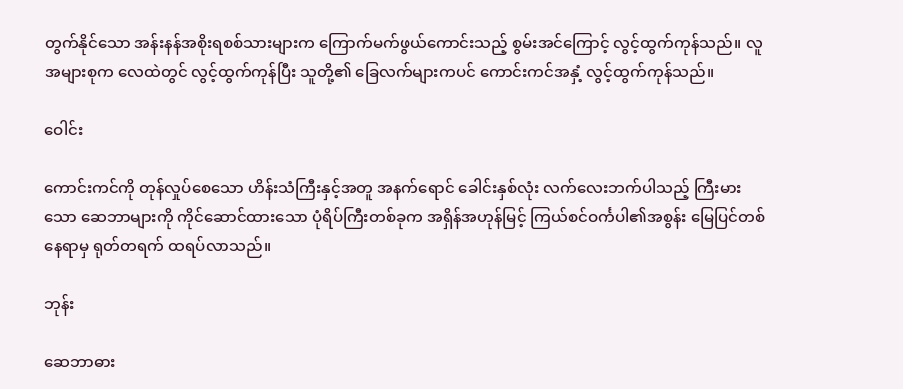တွက်နိုင်သော အန်းနန်အစိုးရစစ်သားများက ကြောက်မက်ဖွယ်ကောင်းသည့် စွမ်းအင်ကြောင့် လွင့်ထွက်ကုန်သည်။ လူအများစုက လေထဲတွင် လွင့်ထွက်ကုန်ပြီး သူတို့၏ ခြေလက်များကပင် ကောင်းကင်အနှံ့ လွင့်ထွက်ကုန်သည်။

ဝေါင်း

ကောင်းကင်ကို တုန်လှုပ်စေသော ဟိန်းသံကြီးနှင့်အတူ အနက်ရောင် ခေါင်းနှစ်လုံး လက်လေးဘက်ပါသည့် ကြီးမားသော ဆေဘာများကို ကိုင်ဆောင်ထားသော ပုံရိပ်ကြီးတစ်ခုက အရှိန်အဟုန်မြင့် ကြယ်စင်ဝင်္ကပါ၏အစွန်း မြေပြင်တစ်နေရာမှ ရုတ်တရက် ထရပ်လာသည်။

ဘုန်း

ဆေဘာဓား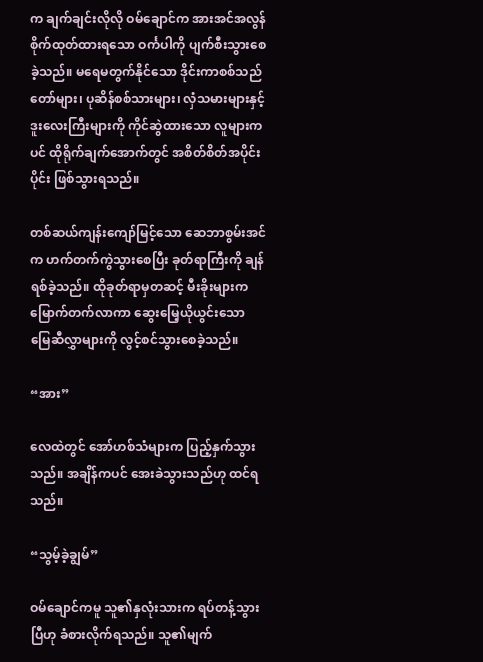က ချက်ချင်းလိုလို ဝမ်ချောင်က အားအင်အလွန်စိုက်ထုတ်ထားရသော ဝင်္ကပါကို ပျက်စီးသွားစေခဲ့သည်။ မရေမတွက်နိုင်သော ဒိုင်းကာစစ်သည်တော်များ၊ ပုဆိန်စစ်သားများ၊ လှံသမားများနှင့် ဒူးလေးကြီးများကို ကိုင်ဆွဲထားသော လူများကပင် ထိုရိုက်ချက်အောက်တွင် အစိတ်စိတ်အပိုင်းပိုင်း ဖြစ်သွားရသည်။

တစ်ဆယ်ကျန်းကျော်မြင့်သော ဆေဘာစွမ်းအင်က ဟက်တက်ကွဲသွားစေပြီး ခုတ်ရာကြီးကို ချန်ရစ်ခဲ့သည်။ ထိုခုတ်ရာမှတဆင့် မီးခိုးများက မြောက်တက်လာကာ ဆွေးမြေ့ယိုယွင်းသော မြေဆီလွှာများကို လွင့်စင်သွားစေခဲ့သည်။

“အား”

လေထဲတွင် အော်ဟစ်သံများက ပြည့်နှက်သွားသည်။ အချိန်ကပင် အေးခဲသွားသည်ဟု ထင်ရသည်။

“သွမ့်ခဲ့ချွမ်”

ဝမ်ချောင်ကမူ သူ၏နှလုံးသားက ရပ်တန့်သွားပြီဟု ခံစားလိုက်ရသည်။ သူ၏မျက်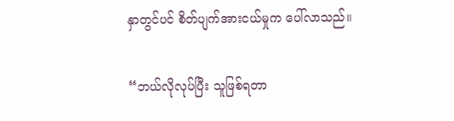နှာတွင်ပင် စိတ်ပျက်အားငယ်မှုက ပေါ်လာသည်။

“ဘယ်လိုလုပ်ပြီး သူဖြစ်ရတာ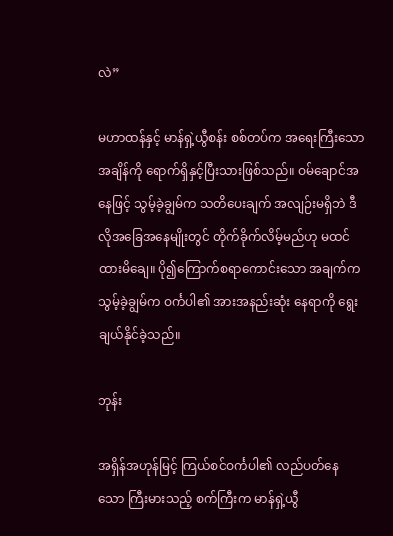လဲ”

မဟာထန်နှင့် မာန်ရှဲ့ယွီစန်း စစ်တပ်က အရေးကြီးသော အချိန်ကို ရောက်ရှိနှင့်ပြီးသားဖြစ်သည်။ ဝမ်ချောင်အနေဖြင့် သွမ့်ခဲ့ချွမ်က သတိပေးချက် အလျဉ်းမရှိဘဲ ဒီလိုအခြေအနေမျိုးတွင် တိုက်ခိုက်လိမ့်မည်ဟု မထင်ထားမိချေ။ ပို၍ကြောက်စရာကောင်းသော အချက်က သွမ့်ခဲ့ချွမ်က ဝင်္ကပါ၏ အားအနည်းဆုံး နေရာကို ရွေးချယ်နိုင်ခဲ့သည်။

ဘုန်း

အရှိန်အဟုန်မြင့် ကြယ်စင်ဝင်္ကပါ၏ လည်ပတ်နေသော ကြီးမားသည့် စက်ကြီးက မာန်ရှဲ့ယွီ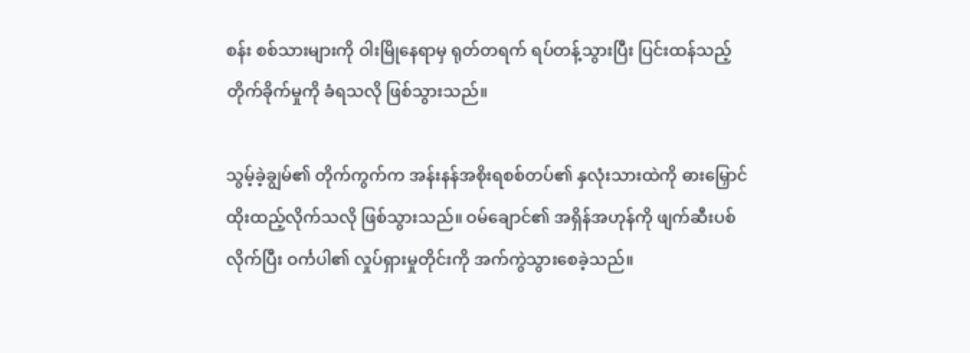စန်း စစ်သားများကို ဝါးမြိုနေရာမှ ရုတ်တရက် ရပ်တန့်သွားပြီး ပြင်းထန်သည့် တိုက်ခိုက်မှုကို ခံရသလို ဖြစ်သွားသည်။

သွမ့်ခဲ့ချွမ်၏ တိုက်ကွက်က အန်းနန်အစိုးရစစ်တပ်၏ နှလုံးသားထဲကို ဓားမြှောင်ထိုးထည့်လိုက်သလို ဖြစ်သွားသည်။ ဝမ်ချောင်၏ အရှိန်အဟုန်ကို ဖျက်ဆီးပစ်လိုက်ပြီး ဝင်္ကပါ၏ လှုပ်ရှားမှုတိုင်းကို အက်ကွဲသွားစေခဲ့သည်။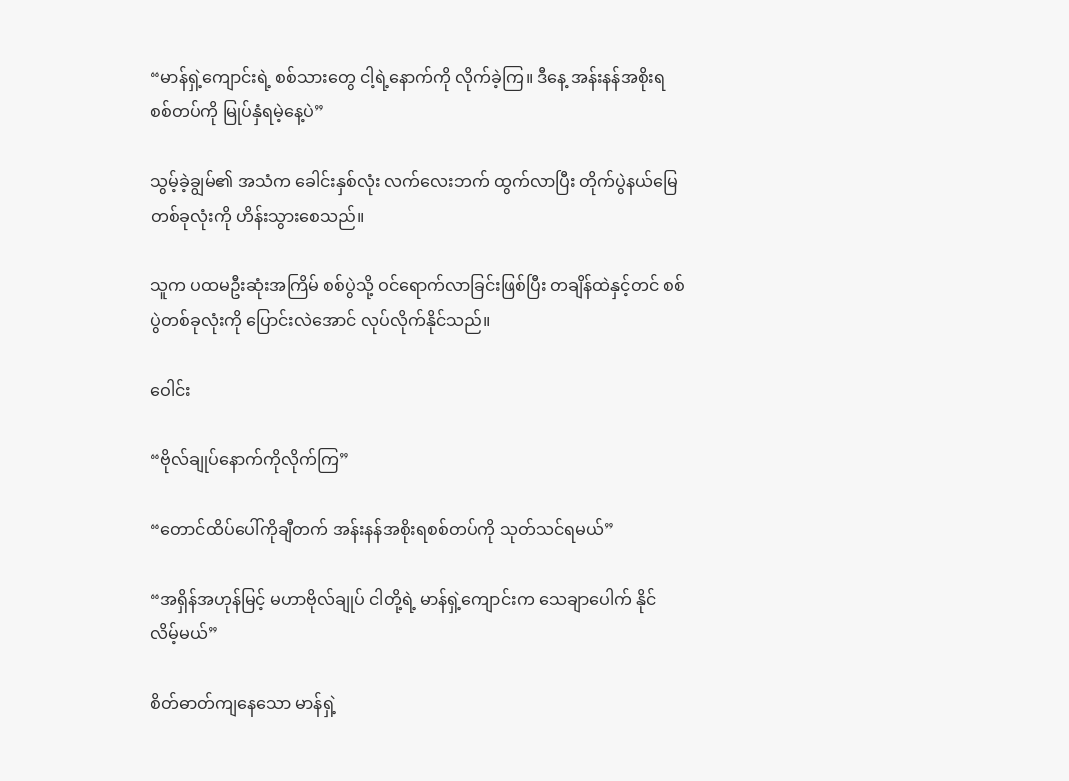“မာန်ရှဲ့ကျောင်းရဲ့ စစ်သားတွေ ငါ့ရဲ့နောက်ကို လိုက်ခဲ့ကြ။ ဒီနေ့ အန်းနန်အစိုးရစစ်တပ်ကို မြုပ်နှံရမဲ့နေ့ပဲ”

သွမ့်ခဲ့ချွမ်၏ အသံက ခေါင်းနှစ်လုံး လက်လေးဘက် ထွက်လာပြီး တိုက်ပွဲနယ်မြေ တစ်ခုလုံးကို ဟိန်းသွားစေသည်။

သူက ပထမဦးဆုံးအကြိမ် စစ်ပွဲသို့ ဝင်ရောက်လာခြင်းဖြစ်ပြီး တချိန်ထဲနှင့်တင် စစ်ပွဲတစ်ခုလုံးကို ပြောင်းလဲအောင် လုပ်လိုက်နိုင်သည်။

ဝေါင်း

“ဗိုလ်ချုပ်နောက်ကိုလိုက်ကြ”

“တောင်ထိပ်ပေါ်ကိုချီတက် အန်းနန်အစိုးရစစ်တပ်ကို သုတ်သင်ရမယ်”

“အရှိန်အဟုန်မြင့် မဟာဗိုလ်ချုပ် ငါတို့ရဲ့ မာန်ရှဲ့ကျောင်းက သေချာပေါက် နိုင်လိမ့်မယ်”

စိတ်ဓာတ်ကျနေသော မာန်ရှဲ့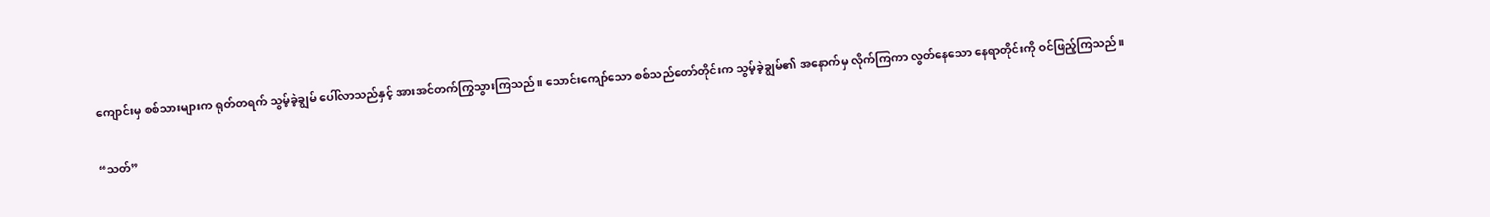ကျောင်းမှ စစ်သားများက ရုတ်တရက် သွမ့်ခဲ့ချွမ် ပေါ်လာသည်နှင့် အားအင်တက်ကြွသွားကြသည်။ သောင်းကျော်သော စစ်သည်တော်တိုင်းက သွမ့်ခဲ့ချွမ်၏ အနောက်မှ လိုက်ကြကာ လွတ်နေသော နေရာတိုင်းကို ဝင်ဖြည့်ကြသည်။

“သတ်”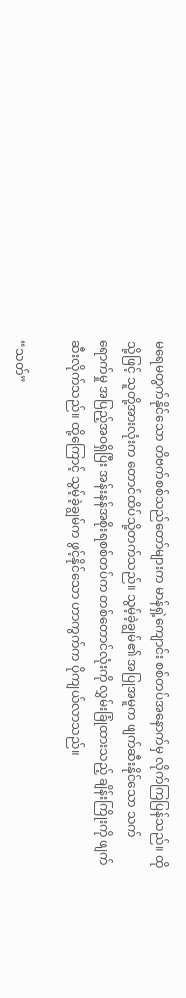မရေမတွက်နိုင်သော တိဗက်စစ်သည်တော်များက မာန်ရှဲ့ကျောင်း စစ်တပ်အနောက်မှ လိုက်ကြပြန်သည်။ ထိုသို့ဖြင့် သူတို့အားလုံးက တောင်ထိပ်သို့တက်သည်။ သွမ့်ခဲ့ချွမ်၏ အပြုအမူက ဖျက်ဆီးနိုင်သော သက်ရောက်မှု အပြည့်အဝရှိပြီး အန်းနန်အစိုးရစစ်တပ်က တစ်တောင်လုံးကို လွှမ်းခြုံထားသည့် ချိန်းကြိုးကို ဖျက်ဆီးလိုက်သည်။ ထို့ကြောင့် သွမ့်ခဲ့ချွမ်က ဖွင့်နိုင်သော ဟာကွက်က ပိုကျယ်လာသည်။

“သတ်”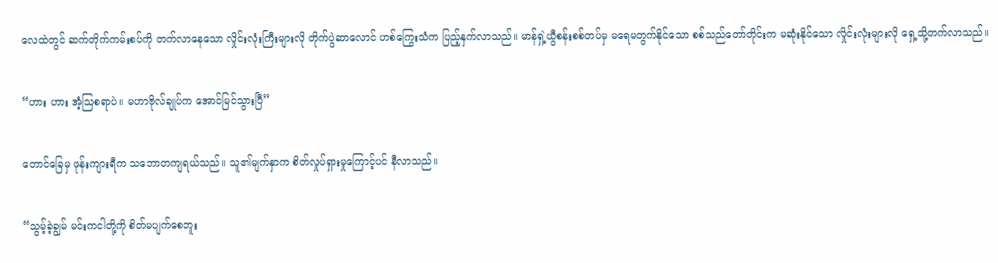လေထဲတွင် ဆက်တိုက်ကမ်းစပ်ကို တက်လာနေသော လှိုင်းလုံးကြီးများလို တိုက်ပွဲဆာလောင် ဟစ်ကြွေးသံက ပြည့်နှက်လာသည်။ မာန်ရှဲ့ယွီစန်းစစ်တပ်မှ မရေမတွက်နိုင်သော စစ်သည်တော်တိုင်းက မဆုံးနိုင်သော လှိုင်းလုံးများလို ရှေ့သို့တက်လာသည်။

“ဟား ဟား အံ့သြစရာပဲ။ မဟာဗိုလ်ချုပ်က အောင်မြင်သွားပြီ”

တောင်ခြေမှ ဖုန်းကျားရီက သဘောတကျရယ်သည်။ သူ၏မျက်နှာက စိတ်လှုပ်ရှားမှုကြောင့်ပင် နီလာသည်။

“သွမ့်ခဲ့ချွမ် မင်းကငါတို့ကို စိတ်မပျက်စေဘူး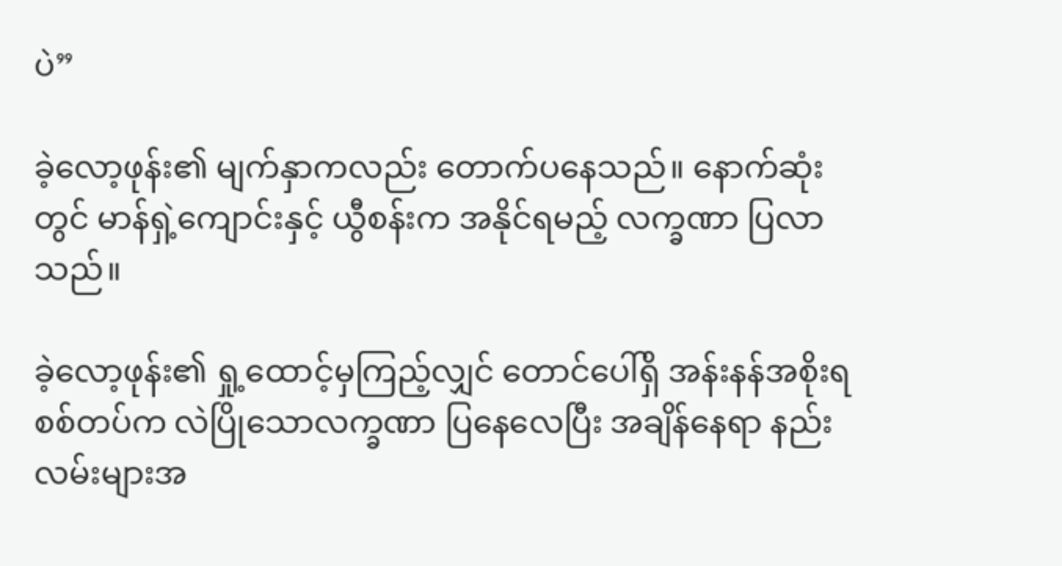ပဲ”

ခဲ့လော့ဖုန်း၏ မျက်နှာကလည်း တောက်ပနေသည်။ နောက်ဆုံးတွင် မာန်ရှဲ့ကျောင်းနှင့် ယွီစန်းက အနိုင်ရမည့် လက္ခဏာ ပြလာသည်။

ခဲ့လော့ဖုန်း၏ ရှု့ထောင့်မှကြည့်လျှင် တောင်ပေါ်ရှိ အန်းနန်အစိုးရစစ်တပ်က လဲပြိုသောလက္ခဏာ ပြနေလေပြီး အချိန်နေရာ နည်းလမ်းများအ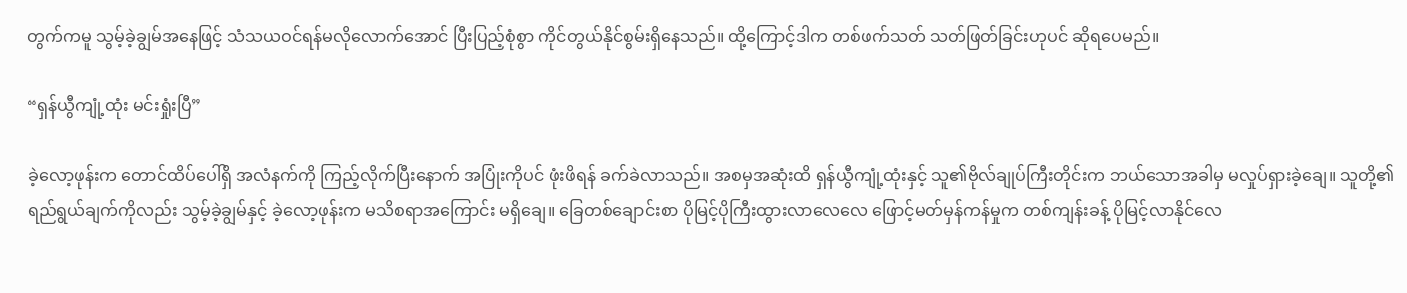တွက်ကမူ သွမ့်ခဲ့ချွမ်အနေဖြင့် သံသယဝင်ရန်မလိုလောက်အောင် ပြီးပြည့်စုံစွာ ကိုင်တွယ်နိုင်စွမ်းရှိနေသည်။ ထို့ကြောင့်ဒါက တစ်ဖက်သတ် သတ်ဖြတ်ခြင်းဟုပင် ဆိုရပေမည်။

“ရှန်ယွီကျုံ့ထုံး မင်းရှုံးပြီ”

ခဲ့လော့ဖုန်းက တောင်ထိပ်ပေါ်ရှိ အလံနက်ကို ကြည့်လိုက်ပြီးနောက် အပြုံးကိုပင် ဖုံးဖိရန် ခက်ခဲလာသည်။ အစမှအဆုံးထိ ရှန်ယွီကျုံ့ထုံးနှင့် သူ၏ဗိုလ်ချုပ်ကြီးတိုင်းက ဘယ်သောအခါမှ မလှုပ်ရှားခဲ့ချေ။ သူတို့၏ ရည်ရွယ်ချက်ကိုလည်း သွမ့်ခဲ့ချွမ်နှင့် ခဲ့လော့ဖုန်းက မသိစရာအကြောင်း မရှိချေ။ ခြေတစ်ချောင်းစာ ပိုမြင့်ပိုကြီးထွားလာလေလေ ဖြောင့်မတ်မှန်ကန်မှုက တစ်ကျန်းခန့် ပိုမြင့်လာနိုင်လေ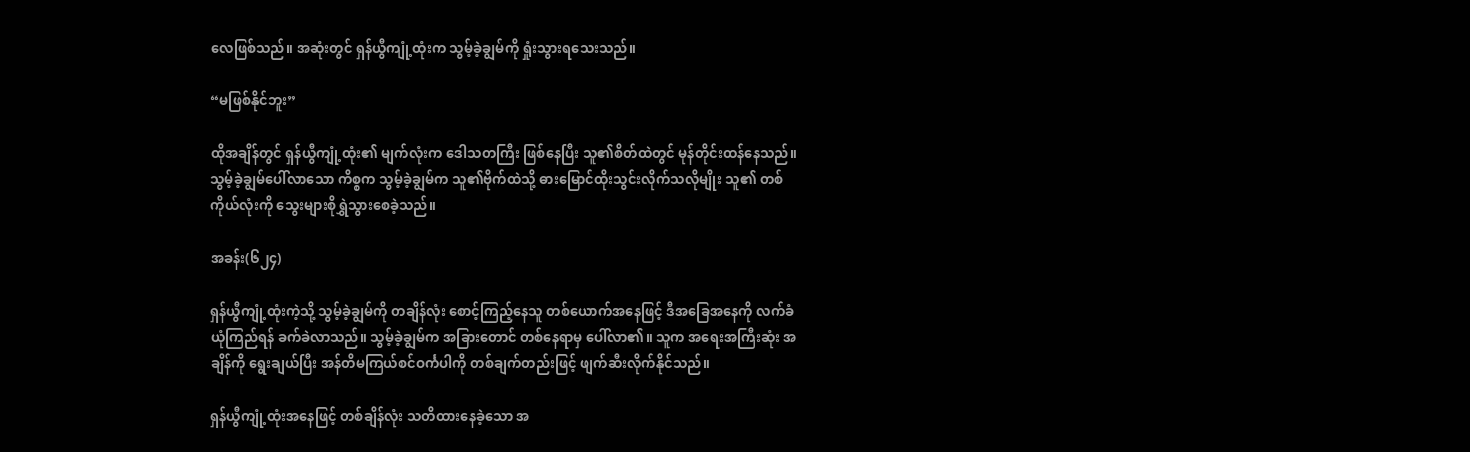လေဖြစ်သည်။ အဆုံးတွင် ရှန်ယွီကျုံ့ထုံးက သွမ့်ခဲ့ချွမ်ကို ရှုံးသွားရသေးသည်။

“မဖြစ်နိုင်ဘူး”

ထိုအချိန်တွင် ရှန်ယွီကျုံ့ထုံး၏ မျက်လုံးက ဒေါသတကြီး ဖြစ်နေပြီး သူ၏စိတ်ထဲတွင် မုန်တိုင်းထန်နေသည်။ သွမ့်ခဲ့ချွမ်ပေါ်လာသော ကိစ္စက သွမ့်ခဲ့ချွမ်က သူ၏ဗိုက်ထဲသို့ ဓားမြောင်ထိုးသွင်းလိုက်သလိုမျိုး သူ၏ တစ်ကိုယ်လုံးကို သွေးများစိုရွှဲသွားစေခဲ့သည်။

အခန်း(၆၂၄)

ရှန်ယွီကျုံ့ထုံးကဲ့သို့ သွမ့်ခဲ့ချွမ်ကို တချိန်လုံး စောင့်ကြည့်နေသူ တစ်ယောက်အနေဖြင့် ဒီအခြေအနေကို လက်ခံယုံကြည်ရန် ခက်ခဲလာသည်။ သွမ့်ခဲ့ချွမ်က အခြားတောင် တစ်နေရာမှ ပေါ်လာ၏။ သူက အရေးအကြီးဆုံး အချိန်ကို ရွေးချယ်ပြီး အန်တိမကြယ်စင်ဝင်္ကပါကို တစ်ချက်တည်းဖြင့် ဖျက်ဆီးလိုက်နိုင်သည်။

ရှန်ယွီကျုံ့ထုံးအနေဖြင့် တစ်ချိန်လုံး သတိထားနေခဲ့သော အ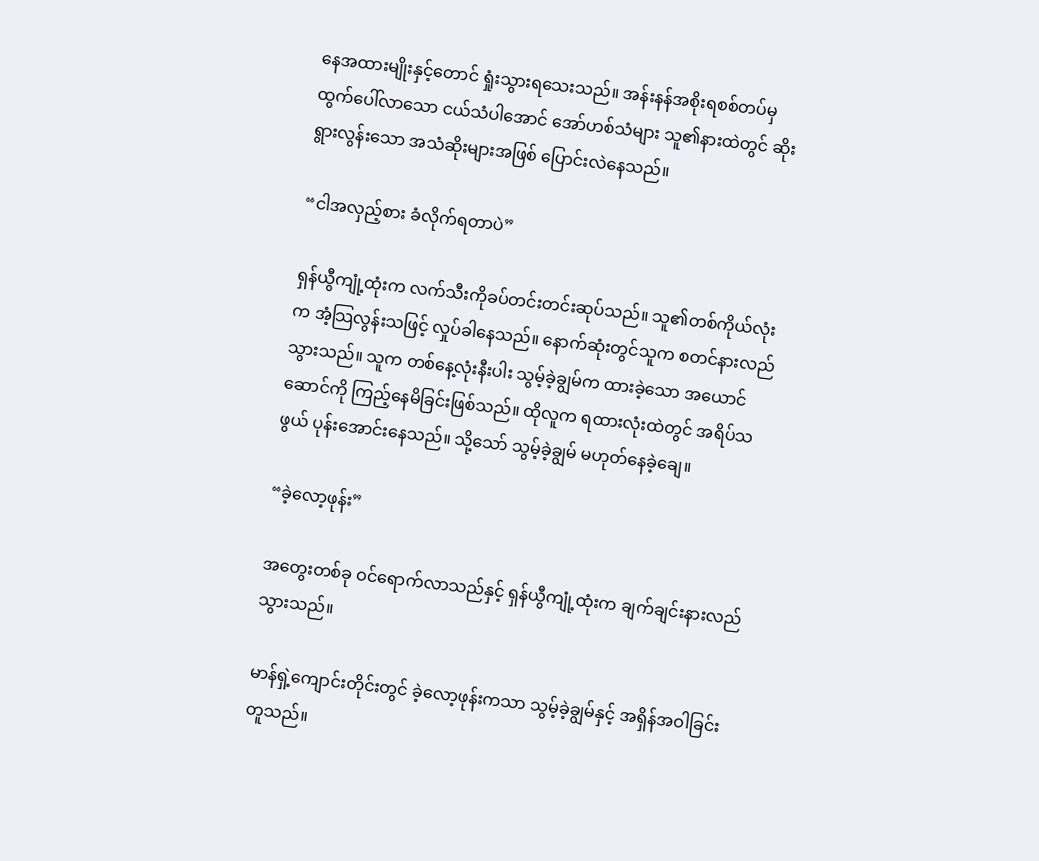နေအထားမျိုးနှင့်တောင် ရှုံးသွားရသေးသည်။ အန်းနန်အစိုးရစစ်တပ်မှ ထွက်ပေါ်လာသော ငယ်သံပါအောင် အော်ဟစ်သံများ သူ၏နားထဲတွင် ဆိုးရွားလွန်းသော အသံဆိုးများအဖြစ် ပြောင်းလဲနေသည်။

“ငါအလှည့်စား ခံလိုက်ရတာပဲ”

ရှန်ယွီကျုံ့ထုံးက လက်သီးကိုခပ်တင်းတင်းဆုပ်သည်။ သူ၏တစ်ကိုယ်လုံးက အံ့သြလွန်းသဖြင့် လှုပ်ခါနေသည်။ နောက်ဆုံးတွင်သူက စတင်နားလည်သွားသည်။ သူက တစ်နေ့လုံးနီးပါး သွမ့်ခဲ့ချွမ်က ထားခဲ့သော အယောင်ဆောင်ကို ကြည့်နေမိခြင်းဖြစ်သည်။ ထိုလူက ရထားလုံးထဲတွင် အရိပ်သဖွယ် ပုန်းအောင်းနေသည်။ သို့သော် သွမ့်ခဲ့ချွမ် မဟုတ်နေခဲ့ချေ။

“ခဲ့လော့ဖုန်း”

အတွေးတစ်ခု ဝင်ရောက်လာသည်နှင့် ရှန်ယွီကျုံ့ထုံးက ချက်ချင်းနားလည်သွားသည်။

မာန်ရှဲ့ကျောင်းတိုင်းတွင် ခဲ့လော့ဖုန်းကသာ သွမ့်ခဲ့ချွမ်နှင့် အရှိန်အဝါခြင်းတူသည်။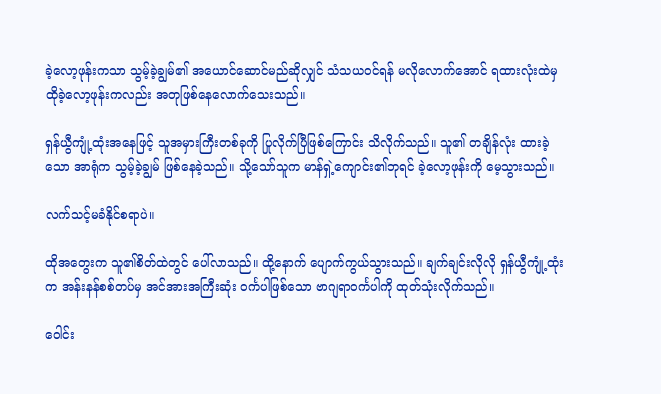ခဲ့လော့ဖုန်းကသာ သွမ့်ခဲ့ချွမ်၏ အယောင်ဆောင်မည်ဆိုလျှင် သံသယဝင်ရန် မလိုလောက်အောင် ရထားလုံးထဲမှ ထိုခဲ့လော့ဖုန်းကလည်း အတုဖြစ်နေလောက်သေးသည်။

ရှန်ယွီကျုံ့ထုံးအနေဖြင့် သူအမှားကြီးတစ်ခုကို ပြုလိုက်ပြီဖြစ်ကြောင်း သိလိုက်သည်။ သူ၏ တချိန်လုံး ထားခဲ့သော အာရုံက သွမ့်ခဲ့ချွမ် ဖြစ်နေခဲ့သည်။ သို့သော်သူက မာန်ရှဲ့ကျောင်း၏ဘုရင် ခဲ့လော့ဖုန်းကို မေ့သွားသည်။

လက်သင့်မခံနိုင်စရာပဲ။

ထိုအတွေးက သူ၏စိတ်ထဲတွင် ပေါ်လာသည်။ ထို့နောက် ပျောက်ကွယ်သွားသည်။ ချက်ချင်းလိုလို ရှန်ယွီကျုံ့ထုံးက အန်းနန်စစ်တပ်မှ အင်အားအကြီးဆုံး ဝင်္ကပါဖြစ်သော ဗာဂျရာဝင်္ကပါကို ထုတ်သုံးလိုက်သည်။

ဝေါင်း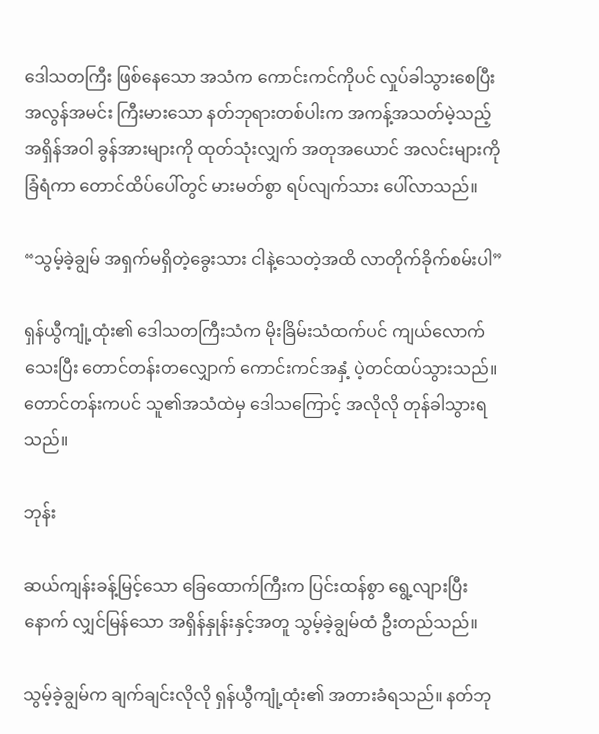ဒေါသတကြီး ဖြစ်နေသော အသံက ကောင်းကင်ကိုပင် လှုပ်ခါသွားစေပြီး အလွန်အမင်း ကြီးမားသော နတ်ဘုရားတစ်ပါးက အကန့်အသတ်မဲ့သည့် အရှိန်အဝါ ခွန်အားများကို ထုတ်သုံးလျှက် အတုအယောင် အလင်းများကို ခြံရံကာ တောင်ထိပ်ပေါ်တွင် မားမတ်စွာ ရပ်လျက်သား ပေါ်လာသည်။

“သွမ့်ခဲ့ချွမ် အရှက်မရှိတဲ့ခွေးသား ငါနဲ့သေတဲ့အထိ လာတိုက်ခိုက်စမ်းပါ”

ရှန်ယွီကျုံ့ထုံး၏ ဒေါသတကြီးသံက မိုးခြိမ်းသံထက်ပင် ကျယ်လောက်သေးပြီး တောင်တန်းတလျှောက် ကောင်းကင်အနှံ့ ပဲ့တင်ထပ်သွားသည်။ တောင်တန်းကပင် သူ၏အသံထဲမှ ဒေါသကြောင့် အလိုလို တုန်ခါသွားရသည်။

ဘုန်း

ဆယ်ကျန်းခန့်မြင့်သော ခြေထောက်ကြီးက ပြင်းထန်စွာ ရွေ့လျားပြီးနောက် လျှင်မြန်သော အရှိန်နှုန်းနှင့်အတူ သွမ့်ခဲ့ချွမ်ထံ ဦးတည်သည်။

သွမ့်ခဲ့ချွမ်က ချက်ချင်းလိုလို ရှန်ယွီကျုံ့ထုံး၏ အတားခံရသည်။ နတ်ဘု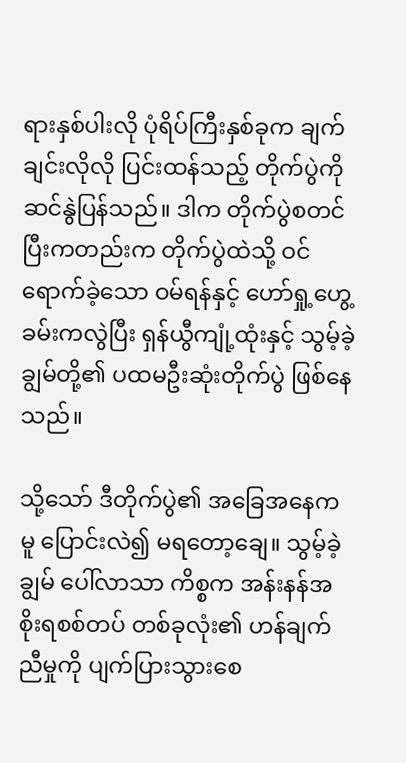ရားနှစ်ပါးလို ပုံရိပ်ကြီးနှစ်ခုက ချက်ချင်းလိုလို ပြင်းထန်သည့် တိုက်ပွဲကို ဆင်နွဲပြန်သည်။ ဒါက တိုက်ပွဲစတင်ပြီးကတည်းက တိုက်ပွဲထဲသို့ ဝင်ရောက်ခဲ့သော ဝမ်ရန်နှင့် ဟော်ရှု့ဟွေ့ခမ်းကလွဲပြီး ရှန်ယွီကျုံ့ထုံးနှင့် သွမ့်ခဲ့ချွမ်တို့၏ ပထမဦးဆုံးတိုက်ပွဲ ဖြစ်နေသည်။

သို့သော် ဒီတိုက်ပွဲ၏ အခြေအနေကမူ ပြောင်းလဲ၍ မရတော့ချေ။ သွမ့်ခဲ့ချွမ် ပေါ်လာသာ ကိစ္စက အန်းနန်အစိုးရစစ်တပ် တစ်ခုလုံး၏ ဟန်ချက်ညီမှုကို ပျက်ပြားသွားစေ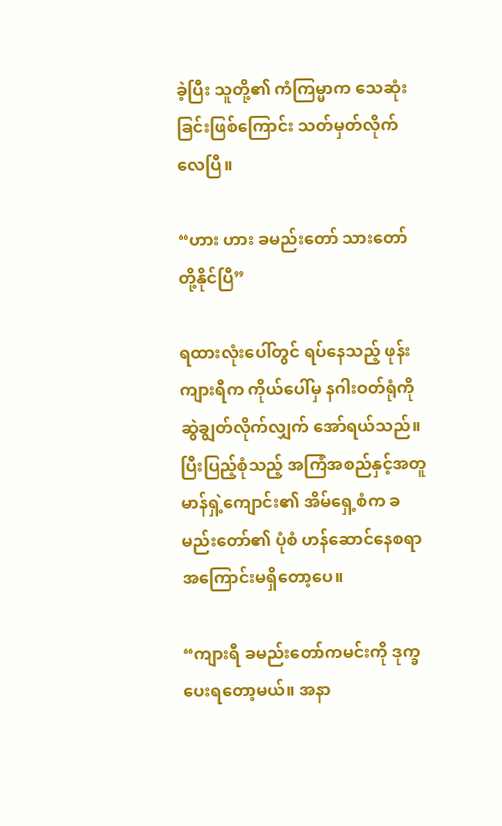ခဲ့ပြီး သူတို့၏ ကံကြမ္မာက သေဆုံးခြင်းဖြစ်ကြောင်း သတ်မှတ်လိုက်လေပြီ။

“ဟား ဟား ခမည်းတော် သားတော်တို့နိုင်ပြီ”

ရထားလုံးပေါ်တွင် ရပ်နေသည့် ဖုန်းကျားရီက ကိုယ်ပေါ်မှ နဂါးဝတ်ရုံကို ဆွဲချွတ်လိုက်လျှက် အော်ရယ်သည်။ ပြီးပြည့်စုံသည့် အကြံအစည်နှင့်အတူ မာန်ရှဲ့ကျောင်း၏ အိမ်ရှေ့စံက ခမည်းတော်၏ ပုံစံ ဟန်ဆောင်နေစရာ အကြောင်းမရှိတော့ပေ။

“ကျားရီ ခမည်းတော်ကမင်းကို ဒုက္ခပေးရတော့မယ်။ အနာ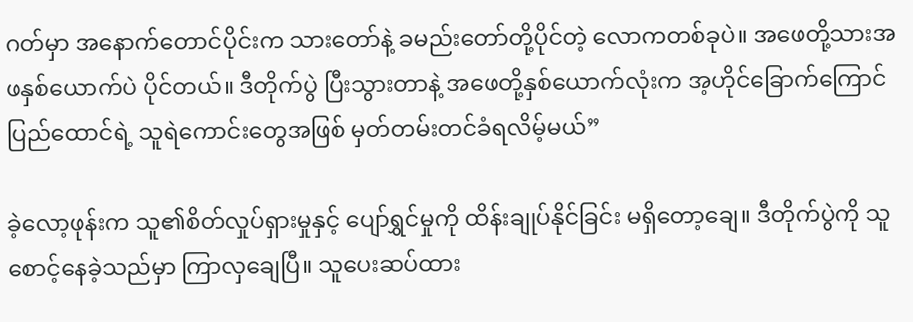ဂတ်မှာ အနောက်တောင်ပိုင်းက သားတော်နဲ့ ခမည်းတော်တို့ပိုင်တဲ့ လောကတစ်ခုပဲ။ အဖေတို့သားအဖနှစ်ယောက်ပဲ ပိုင်တယ်။ ဒီတိုက်ပွဲ ပြီးသွားတာနဲ့ အဖေတို့နှစ်ယောက်လုံးက အ့ဟိုင်ခြောက်ကြောင်ပြည်ထောင်ရဲ့ သူရဲကောင်းတွေအဖြစ် မှတ်တမ်းတင်ခံရလိမ့်မယ်”

ခဲ့လော့ဖုန်းက သူ၏စိတ်လှုပ်ရှားမှုနှင့် ပျော်ရွှင်မှုကို ထိန်းချုပ်နိုင်ခြင်း မရှိတော့ချေ။ ဒီတိုက်ပွဲကို သူစောင့်နေခဲ့သည်မှာ ကြာလှချေပြီ။ သူပေးဆပ်ထား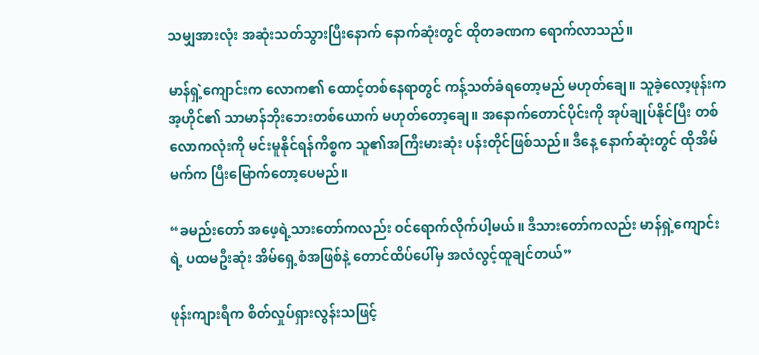သမျှအားလုံး အဆုံးသတ်သွားပြီးနောက် နောက်ဆုံးတွင် ထိုတခဏက ရောက်လာသည်။

မာန်ရှဲ့ကျောင်းက လောက၏ ထောင့်တစ်နေရာတွင် ကန့်သတ်ခံရတော့မည် မဟုတ်ချေ။ သူခဲ့လော့ဖုန်းက အ့ဟိုင်၏ သာမာန်ဘိုးဘေးတစ်ယောက် မဟုတ်တော့ချေ။ အနောက်တောင်ပိုင်းကို အုပ်ချုပ်နိုင်ပြီး တစ်လောကလုံးကို မင်းမူနိုင်ရန်ကိစ္စက သူ၏အကြီးမားဆုံး ပန်းတိုင်ဖြစ်သည်။ ဒီနေ့ နောက်ဆုံးတွင် ထိုအိမ်မက်က ပြီးမြောက်တော့ပေမည်။

“ခမည်းတော် အဖေ့ရဲ့သားတော်ကလည်း ဝင်ရောက်လိုက်ပါ့မယ်။ ဒီသားတော်ကလည်း မာန်ရှဲ့ကျောင်းရဲ့ ပထမဦးဆုံး အိမ်ရှေ့စံအဖြစ်နဲ့ တောင်ထိပ်ပေါ်မှ အလံလွင့်ထူချင်တယ်”

ဖုန်းကျားရီက စိတ်လှုပ်ရှားလွန်းသဖြင့်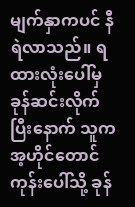မျက်နှာကပင် နီရဲလာသည်။ ရထားလုံးပေါ်မှ ခုန်ဆင်းလိုက်ပြီးနောက် သူက အ့ဟိုင်တောင်ကုန်းပေါ်သို့ ခုန်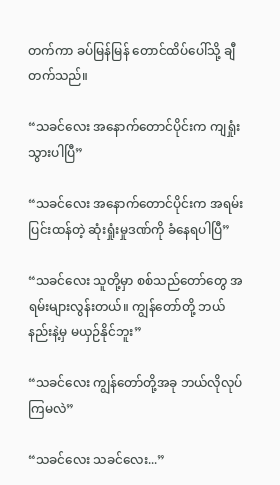တက်ကာ ခပ်မြန်မြန် တောင်ထိပ်ပေါ်သို့ ချီတက်သည်။

“သခင်လေး အနောက်တောင်ပိုင်းက ကျရှုံးသွားပါပြီ”

“သခင်လေး အနောက်တောင်ပိုင်းက အရမ်းပြင်းထန်တဲ့ ဆုံးရှုံးမှုဒဏ်ကို ခံနေရပါပြီ”

“သခင်လေး သူတို့မှာ စစ်သည်တော်တွေ အရမ်းများလွန်းတယ်။ ကျွန်တော်တို့ ဘယ်နည်းနဲ့မှ မယှဉ်နိုင်ဘူး”

“သခင်လေး ကျွန်တော်တို့အခု ဘယ်လိုလုပ်ကြမလဲ”

“သခင်လေး သခင်လေး...”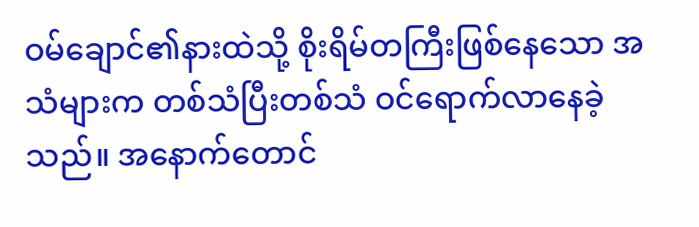ဝမ်ချောင်၏နားထဲသို့ စိုးရိမ်တကြီးဖြစ်နေသော အသံများက တစ်သံပြီးတစ်သံ ဝင်ရောက်လာနေခဲ့သည်။ အနောက်တောင်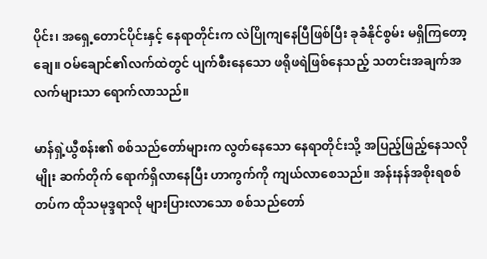ပိုင်း၊ အရှေ့တောင်ပိုင်းနှင့် နေရာတိုင်းက လဲပြိုကျနေပြီဖြစ်ပြီး ခုခံနိုင်စွမ်း မရှိကြတော့ချေ။ ဝမ်ချောင်၏လက်ထဲတွင် ပျက်စီးနေသော ဖရိုဖရဲဖြစ်နေသည့် သတင်းအချက်အလက်များသာ ရောက်လာသည်။

မာန်ရှဲ့ယွီစန်း၏ စစ်သည်တော်များက လွတ်နေသော နေရာတိုင်းသို့ အပြည့်ဖြည့်နေသလိုမျိုး ဆက်တိုက် ရောက်ရှိလာနေပြီး ဟာကွက်ကို ကျယ်လာစေသည်။ အန်းနန်အစိုးရစစ်တပ်က ထိုသမုဒ္ဒရာလို များပြားလာသော စစ်သည်တော်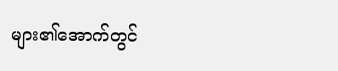များ၏အောက်တွင်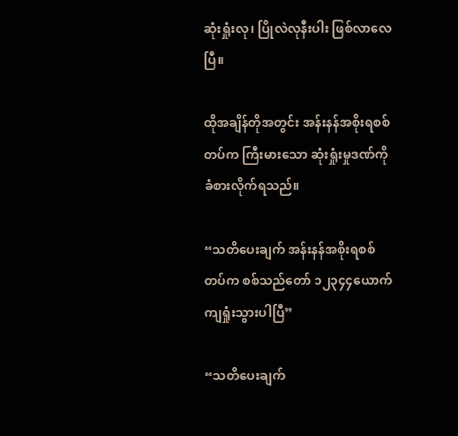ဆုံးရှုံးလု၊ ပြိုလဲလုနီးပါး ဖြစ်လာလေပြီ။

ထိုအချိန်တိုအတွင်း အန်းနန်အစိုးရစစ်တပ်က ကြီးမားသော ဆုံးရှုံးမှုဒဏ်ကို ခံစားလိုက်ရသည်။

“သတိပေးချက် အန်းနန်အစိုးရစစ်တပ်က စစ်သည်တော် ၁၂၃၄၄ယောက် ကျရှုံးသွားပါပြီ”

“သတိပေးချက်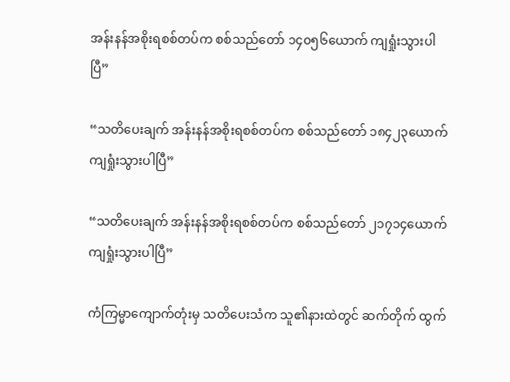အန်းနန်အစိုးရစစ်တပ်က စစ်သည်တော် ၁၄၀၅၆ယောက် ကျရှုံးသွားပါပြီ”

“သတိပေးချက် အန်းနန်အစိုးရစစ်တပ်က စစ်သည်တော် ၁၈၄၂၃ယောက် ကျရှုံးသွားပါပြီ”

“သတိပေးချက် အန်းနန်အစိုးရစစ်တပ်က စစ်သည်တော် ၂၁၇၁၄ယောက် ကျရှုံးသွားပါပြီ”

ကံကြမ္မာကျောက်တုံးမှ သတိပေးသံက သူ၏နားထဲတွင် ဆက်တိုက် ထွက်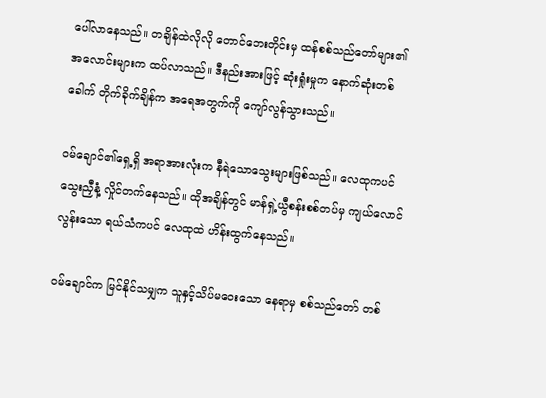ပေါ်လာနေသည်။ တချိန်ထဲလိုလို တောင်ဘေးတိုင်းမှ ထန်စစ်သည်တော်များ၏ အလောင်းများက ထပ်လာသည်။ ဒီနည်းအားဖြင့် ဆုံးရှုံးမှုက နောက်ဆုံးတစ်ခေါက် တိုက်ခိုက်ချိန်က အရေအတွက်ကို ကျော်လွန်သွားသည်။

ဝမ်ချောင်၏ရှေ့ရှိ အရာအားလုံးက နီရဲသောသွေးများဖြစ်သည်။ လေထုကပင် သွေးညှီနံ့ လှိုင်တက်နေသည်။ ထိုအချိန်တွင် မာန်ရှဲ့ယွီစန်းစစ်တပ်မှ ကျယ်လောင်လွန်းသော ရယ်သံကပင် လေထုထဲ ဟိန်းထွက်နေသည်။

ဝမ်ချောင်က မြင်နိုင်သမျှက သူနှင့်သိပ်မဝေးသော နေရာမှ စစ်သည်တော် တစ်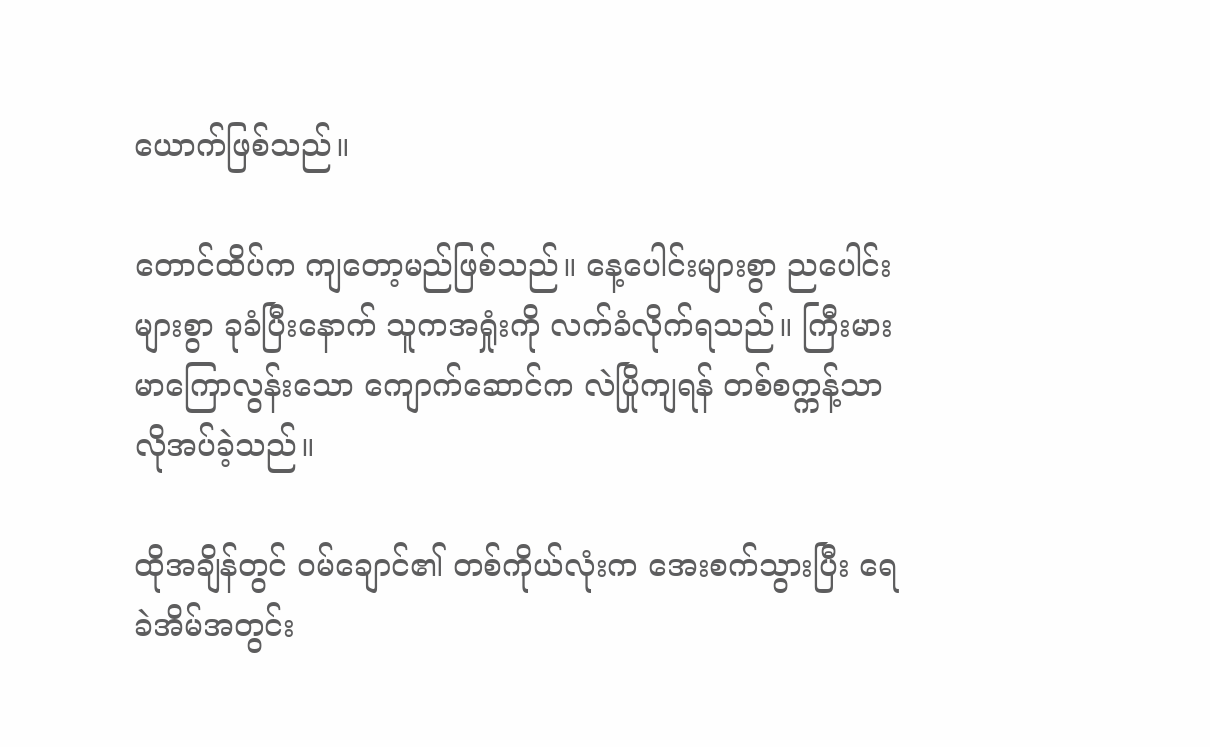ယောက်ဖြစ်သည်။

တောင်ထိပ်က ကျတော့မည်ဖြစ်သည်။ နေ့ပေါင်းများစွာ ညပေါင်းများစွာ ခုခံပြီးနောက် သူကအရှုံးကို လက်ခံလိုက်ရသည်။ ကြီးမားမာကြောလွန်းသော ကျောက်ဆောင်က လဲပြိုကျရန် တစ်စက္ကန့်သာ လိုအပ်ခဲ့သည်။

ထိုအချိန်တွင် ဝမ်ချောင်၏ တစ်ကိုယ်လုံးက အေးစက်သွားပြီး ရေခဲအိမ်အတွင်း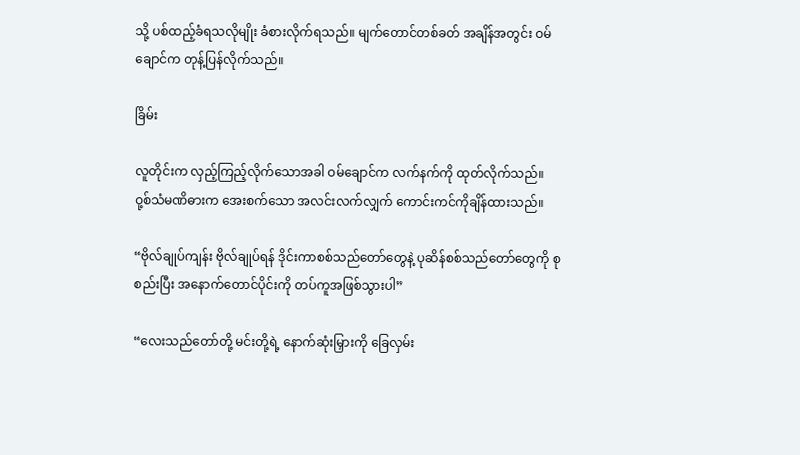သို့ ပစ်ထည့်ခံရသလိုမျိုး ခံစားလိုက်ရသည်။ မျက်တောင်တစ်ခတ် အချိန်အတွင်း ဝမ်ချောင်က တုန့်ပြန်လိုက်သည်။

ခြိမ်း

လူတိုင်းက လှည့်ကြည့်လိုက်သောအခါ ဝမ်ချောင်က လက်နက်ကို ထုတ်လိုက်သည်။ ဝု့စ်သံမဏိဓားက အေးစက်သော အလင်းလက်လျှက် ကောင်းကင်ကိုချိန်ထားသည်။

“ဗိုလ်ချုပ်ကျန်း ဗိုလ်ချုပ်ရန် ဒိုင်းကာစစ်သည်တော်တွေနဲ့ ပုဆိန်စစ်သည်တော်တွေကို စုစည်းပြီး အနောက်တောင်ပိုင်းကို တပ်ကူအဖြစ်သွားပါ”

“လေးသည်တော်တို့ မင်းတို့ရဲ့ နောက်ဆုံးမြှားကို ခြေလှမ်း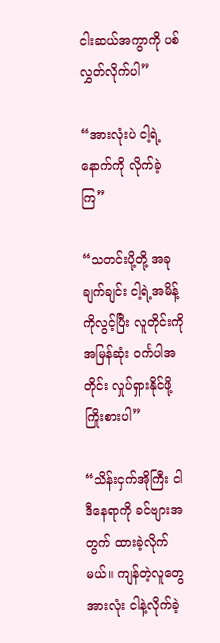ငါးဆယ်အကွာကို ပစ်လွှတ်လိုက်ပါ”

“အားလုံးပဲ ငါ့ရဲ့နောက်ကို လိုက်ခဲ့ကြ”

“သတင်းပို့တို့ အခုချက်ချင်း ငါ့ရဲ့အမိန့်ကိုလွင့်ပြီး လူတိုင်းကို အမြန်ဆုံး ဝင်္ကပါအတိုင်း လှုပ်ရှားနိုင်ဖို့ ကြိုးစားပါ”

“သိန်းငှက်အိုကြီး ငါဒီနေရာကို ခင်ဗျားအတွက် ထားခဲ့လိုက်မယ်။ ကျန်တဲ့လူတွေအားလုံး ငါနဲ့လိုက်ခဲ့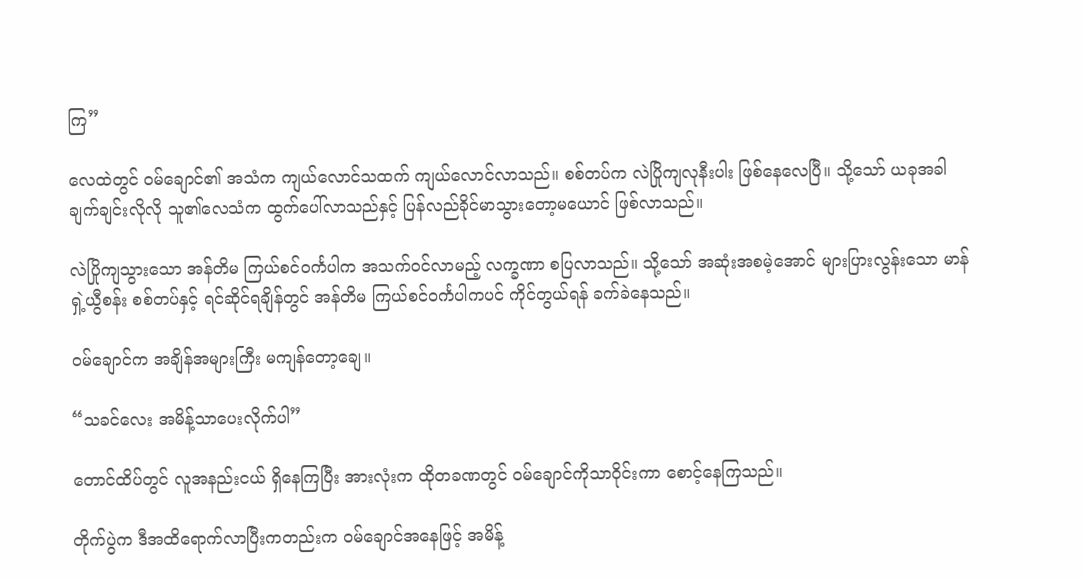ကြ”

လေထဲတွင် ဝမ်ချောင်၏ အသံက ကျယ်လောင်သထက် ကျယ်လောင်လာသည်။ စစ်တပ်က လဲပြိုကျလုနီးပါး ဖြစ်နေလေပြီ။ သို့သော် ယခုအခါ ချက်ချင်းလိုလို သူ၏လေသံက ထွက်ပေါ်လာသည်နှင့် ပြန်လည်ခိုင်မာသွားတော့မယောင် ဖြစ်လာသည်။

လဲပြိုကျသွားသော အန်တိမ ကြယ်စင်ဝင်္ကပါက အသက်ဝင်လာမည့် လက္ခဏာ စပြလာသည်။ သို့သော် အဆုံးအစမဲ့အောင် များပြားလွန်းသော မာန်ရှဲ့ယွီစန်း စစ်တပ်နှင့် ရင်ဆိုင်ရချိန်တွင် အန်တိမ ကြယ်စင်ဝင်္ကပါကပင် ကိုင်တွယ်ရန် ခက်ခဲနေသည်။

ဝမ်ချောင်က အချိန်အများကြီး မကျန်တော့ချေ။

“သခင်လေး အမိန့်သာပေးလိုက်ပါ”

တောင်ထိပ်တွင် လူအနည်းငယ် ရှိနေကြပြီး အားလုံးက ထိုတခဏတွင် ဝမ်ချောင်ကိုသာဝိုင်းကာ စောင့်နေကြသည်။

တိုက်ပွဲက ဒီအထိရောက်လာပြီးကတည်းက ဝမ်ချောင်အနေဖြင့် အမိန့်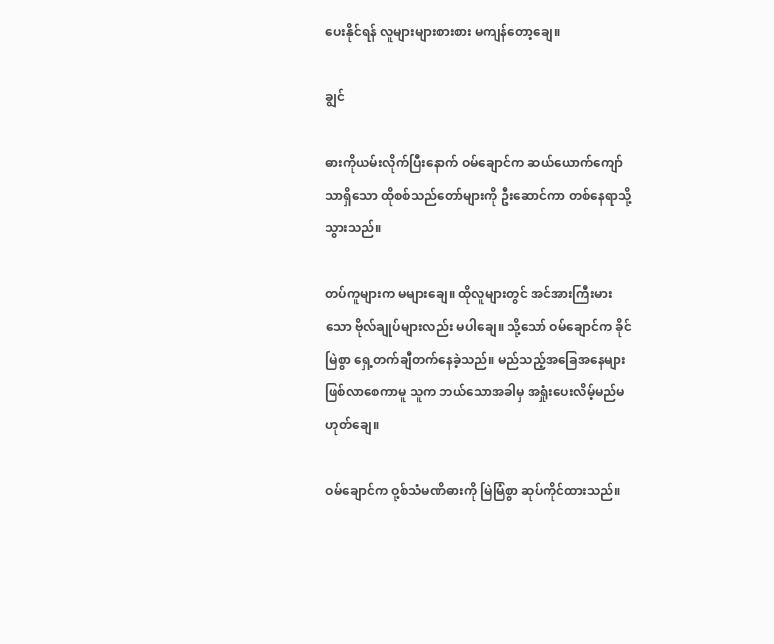ပေးနိုင်ရန် လူများများစားစား မကျန်တော့ချေ။

ချွင်

ဓားကိုယမ်းလိုက်ပြီးနောက် ဝမ်ချောင်က ဆယ်ယောက်ကျော်သာရှိသော ထိုစစ်သည်တော်များကို ဦးဆောင်ကာ တစ်နေရာသို့သွားသည်။

တပ်ကူများက မများချေ။ ထိုလူများတွင် အင်အားကြီးမားသော ဗိုလ်ချုပ်များလည်း မပါချေ။ သို့သော် ဝမ်ချောင်က ခိုင်မြဲစွာ ရှေ့တက်ချီတက်နေခဲ့သည်။ မည်သည့်အခြေအနေများ ဖြစ်လာစေကာမူ သူက ဘယ်သောအခါမှ အရှုံးပေးလိမ့်မည်မဟုတ်ချေ။

ဝမ်ချောင်က ဝု့စ်သံမဏိဓားကို မြဲမြံစွာ ဆုပ်ကိုင်ထားသည်။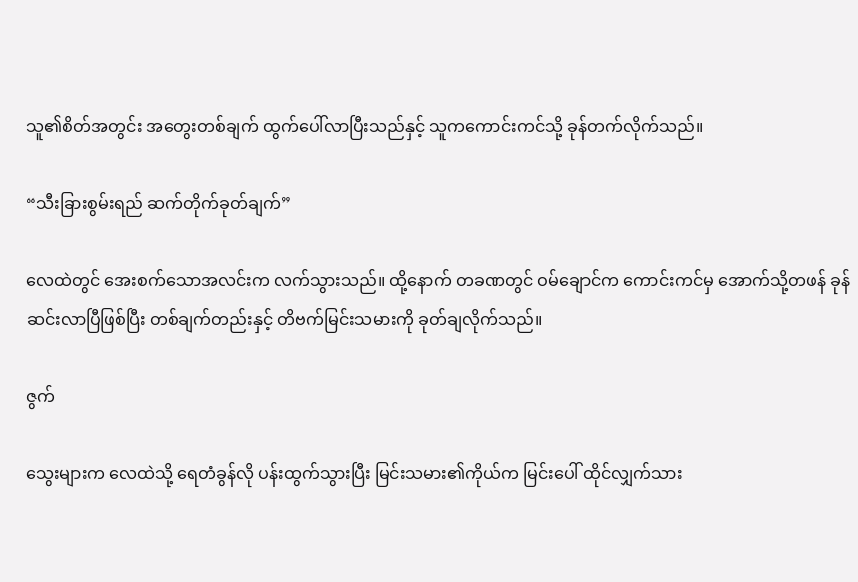သူ၏စိတ်အတွင်း အတွေးတစ်ချက် ထွက်ပေါ်လာပြီးသည်နှင့် သူကကောင်းကင်သို့ ခုန်တက်လိုက်သည်။

“သီးခြားစွမ်းရည် ဆက်တိုက်ခုတ်ချက်”

လေထဲတွင် အေးစက်သောအလင်းက လက်သွားသည်။ ထို့နောက် တခဏတွင် ဝမ်ချောင်က ကောင်းကင်မှ အောက်သို့တဖန် ခုန်ဆင်းလာပြီဖြစ်ပြီး တစ်ချက်တည်းနှင့် တိဗက်မြင်းသမားကို ခုတ်ချလိုက်သည်။

ဇွက်

သွေးများက လေထဲသို့ ရေတံခွန်လို ပန်းထွက်သွားပြီး မြင်းသမား၏ကိုယ်က မြင်းပေါ် ထိုင်လျှက်သား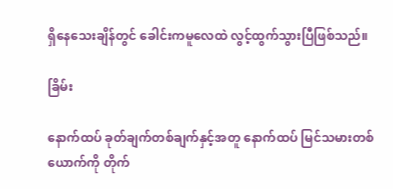ရှိနေသေးချိန်တွင် ခေါင်းကမူလေထဲ လွင့်ထွက်သွားပြီဖြစ်သည်။

ခြိမ်း

နောက်ထပ် ခုတ်ချက်တစ်ချက်နှင့်အတူ နောက်ထပ် မြင်သမားတစ်ယောက်ကို တိုက်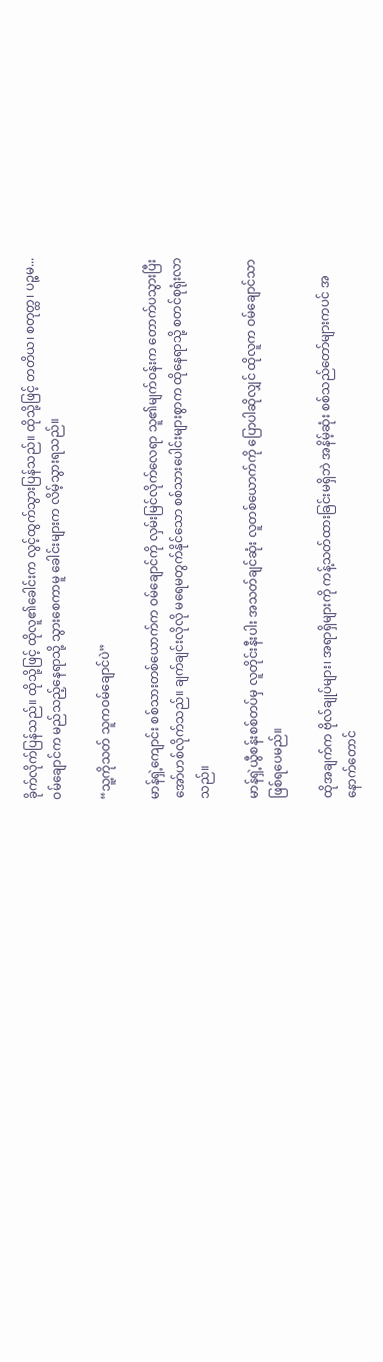ခိုက်လိုက်ပြန်သည်။ ထိုသို့ဖြင့် ထိုလူ၏ခေါင်းက လွင့်ထွက်သွားပြန်သည်။ ထိုသို့ဖြင့် တတိယ၊ စတုတ္ထ၊ ပဉ္စမ... ဝမ်ချောင်က မည်သည့်နေရာသို့ သွားစေကာမူ ခေါင်းများက လိမ့်သွားရသည်။

“သူ့ကိုသတ် သူကဝမ်ချောင်ပဲ”

မာန်ရှဲ့ကျောင်း စစ်သားတစ်ယောက်က ဝမ်ချောင်ကို လှမ်းမြင်လိုက်လေရာ သူ၏မျက်ဝန်းက တောက်ပသွားပြီး အော်ဟစ်လိုက်သည်။ ချက်ချင်းလိုလို မရေမတွက်နိုင်သော စစ်သားပေါင်းများစွာက ထိုနေရာသို့ စတင်စုရုံးလာသည်။

မာန်ရှဲ့ယွီစန်းစစ်တပ်မှ လူတိုင်းနီးပါး အသတ်ချင်ဆုံး လူတစ်ယောက်ကို ပြောပါဆိုလျှင် ထိုလူက ဝမ်ချောင်သာဖြစ်ရပေမည်။

ထိုအချက်က ဗိုလ်ချုပ်များ၊ အရာရှိများကို ကန့်သတ်ထားခြင်းမရှိဘဲ အနိမ့်ဆုံး စစ်သည်တော်များကပင် အနောက်တောင်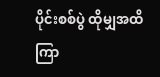ပိုင်းစစ်ပွဲ ထိုမျှအထိ ကြာ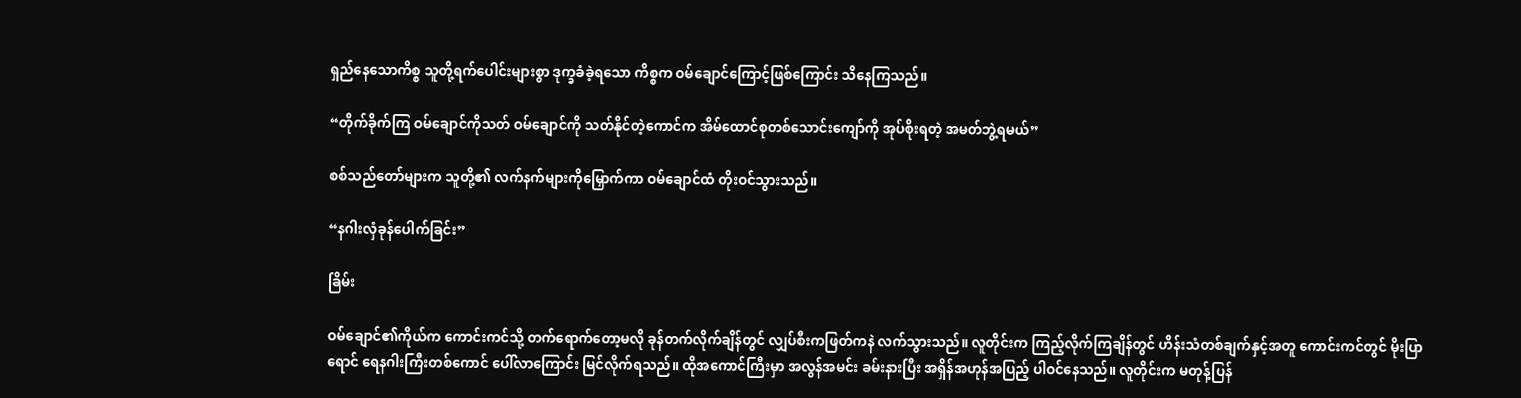ရှည်နေသောကိစ္စ သူတို့ရက်ပေါင်းများစွာ ဒုက္ခခံခဲ့ရသော ကိစ္စက ဝမ်ချောင်ကြောင့်ဖြစ်ကြောင်း သိနေကြသည်။

“တိုက်ခိုက်ကြ ဝမ်ချောင်ကိုသတ် ဝမ်ချောင်ကို သတ်နိုင်တဲ့ကောင်က အိမ်ထောင်စုတစ်သောင်းကျော်ကို အုပ်စိုးရတဲ့ အမတ်ဘွဲ့ရမယ်”

စစ်သည်တော်များက သူတို့၏ လက်နက်များကိုမြှောက်ကာ ဝမ်ချောင်ထံ တိုးဝင်သွားသည်။

“နဂါးလှံခုန်ပေါက်ခြင်း”

ခြိမ်း

ဝမ်ချောင်၏ကိုယ်က ကောင်းကင်သို့ တက်ရောက်တော့မလို ခုန်တက်လိုက်ချိန်တွင် လျှပ်စီးကဖြတ်ကနဲ လက်သွားသည်။ လူတိုင်းက ကြည့်လိုက်ကြချိန်တွင် ဟိန်းသံတစ်ချက်နှင့်အတူ ကောင်းကင်တွင် မိုးပြာရောင် ရေနဂါးကြီးတစ်ကောင် ပေါ်လာကြောင်း မြင်လိုက်ရသည်။ ထိုအကောင်ကြီးမှာ အလွန်အမင်း ခမ်းနားပြီး အရှိန်အဟုန်အပြည့် ပါဝင်နေသည်။ လူတိုင်းက မတုန့်ပြန်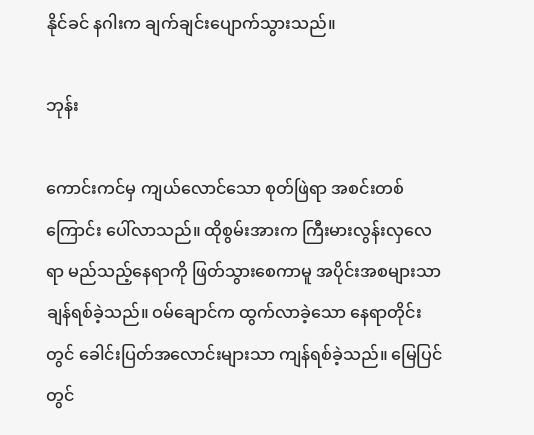နိုင်ခင် နဂါးက ချက်ချင်းပျောက်သွားသည်။

ဘုန်း

ကောင်းကင်မှ ကျယ်လောင်သော စုတ်ဖြဲရာ အစင်းတစ်ကြောင်း ပေါ်လာသည်။ ထိုစွမ်းအားက ကြီးမားလွန်းလှလေရာ မည်သည့်နေရာကို ဖြတ်သွားစေကာမူ အပိုင်းအစများသာ ချန်ရစ်ခဲ့သည်။ ဝမ်ချောင်က ထွက်လာခဲ့သော နေရာတိုင်းတွင် ခေါင်းပြတ်အလောင်းများသာ ကျန်ရစ်ခဲ့သည်။ မြေပြင်တွင်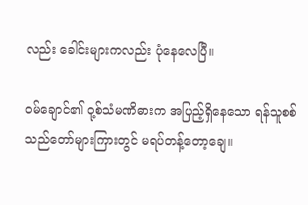လည်း ခေါင်းများကလည်း ပုံနေလေပြီ။

ဝမ်ချောင်၏ ဝု့စ်သံမဏိဓားက အပြည့်ရှိနေသော ရန်သူစစ်သည်တော်များကြားတွင် မရပ်တန့်တော့ချေ။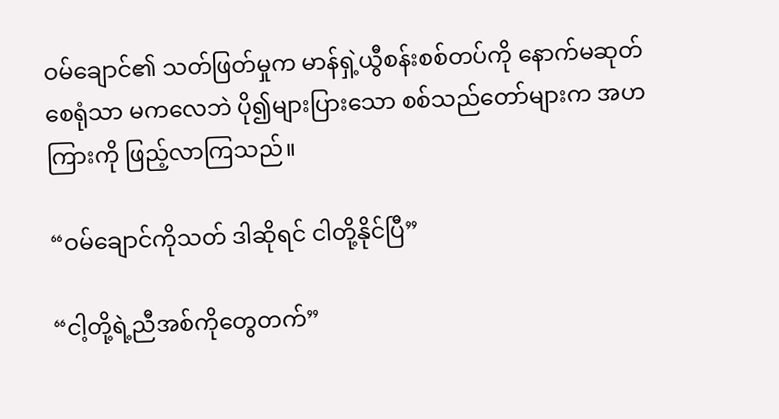ဝမ်ချောင်၏ သတ်ဖြတ်မှုက မာန်ရှဲ့ယွီစန်းစစ်တပ်ကို နောက်မဆုတ်စေရုံသာ မကလေဘဲ ပို၍များပြားသော စစ်သည်တော်များက အဟကြားကို ဖြည့်လာကြသည်။

“ဝမ်ချောင်ကိုသတ် ဒါဆိုရင် ငါတို့နိုင်ပြီ”

“ငါ့တို့ရဲ့ညီအစ်ကိုတွေတက်”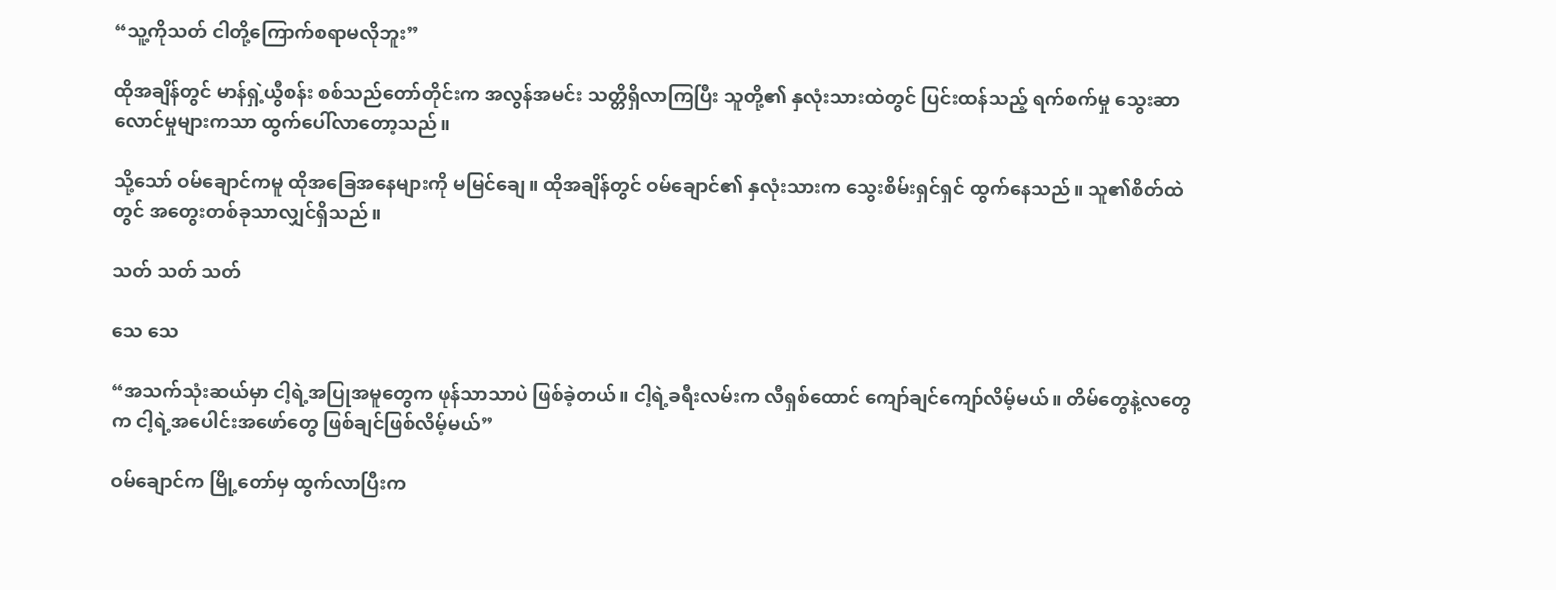“သူ့ကိုသတ် ငါတို့ကြောက်စရာမလိုဘူး”

ထိုအချိန်တွင် မာန်ရှဲ့ယွီစန်း စစ်သည်တော်တိုင်းက အလွန်အမင်း သတ္တိရှိလာကြပြီး သူတို့၏ နှလုံးသားထဲတွင် ပြင်းထန်သည့် ရက်စက်မှု သွေးဆာလောင်မှုများကသာ ထွက်ပေါ်လာတော့သည်။

သို့သော် ဝမ်ချောင်ကမူ ထိုအခြေအနေများကို မမြင်ချေ။ ထိုအချိန်တွင် ဝမ်ချောင်၏ နှလုံးသားက သွေးစိမ်းရှင်ရှင် ထွက်နေသည်။ သူ၏စိတ်ထဲတွင် အတွေးတစ်ခုသာလျှင်ရှိသည်။

သတ် သတ် သတ်

သေ သေ

“အသက်သုံးဆယ်မှာ ငါ့ရဲ့အပြုအမူတွေက ဖုန်သာသာပဲ ဖြစ်ခဲ့တယ်။ ငါ့ရဲ့ခရီးလမ်းက လီရှစ်ထောင် ကျော်ချင်ကျော်လိမ့်မယ်။ တိမ်တွေနဲ့လတွေက ငါ့ရဲ့အပေါင်းအဖော်တွေ ဖြစ်ချင်ဖြစ်လိမ့်မယ်”

ဝမ်ချောင်က မြို့တော်မှ ထွက်လာပြီးက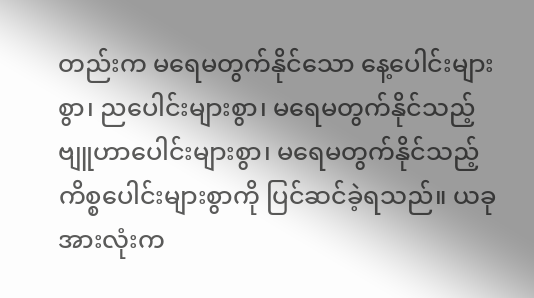တည်းက မရေမတွက်နိုင်သော နေ့ပေါင်းများစွာ၊ ညပေါင်းများစွာ၊ မရေမတွက်နိုင်သည့် ဗျူဟာပေါင်းများစွာ၊ မရေမတွက်နိုင်သည့် ကိစ္စပေါင်းများစွာကို ပြင်ဆင်ခဲ့ရသည်။ ယခုအားလုံးက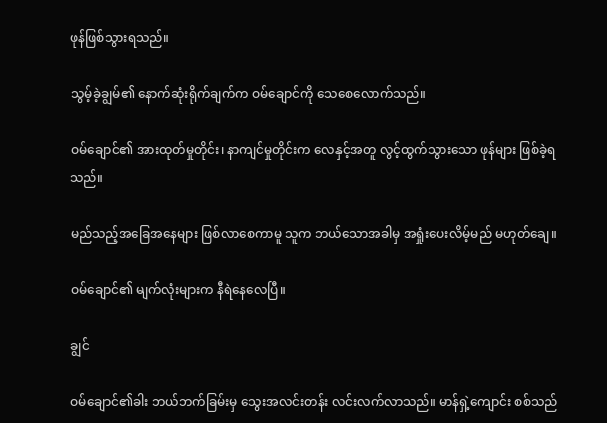ဖုန်ဖြစ်သွားရသည်။

သွမ့်ခဲ့ချွမ်၏ နောက်ဆုံးရိုက်ချက်က ဝမ်ချောင်ကို သေစေလောက်သည်။

ဝမ်ချောင်၏ အားထုတ်မှုတိုင်း၊ နာကျင်မှုတိုင်းက လေနှင့်အတူ လွင့်ထွက်သွားသော ဖုန်များ ဖြစ်ခဲ့ရသည်။

မည်သည့်အခြေအနေများ ဖြစ်လာစေကာမူ သူက ဘယ်သောအခါမှ အရှုံးပေးလိမ့်မည် မဟုတ်ချေ။

ဝမ်ချောင်၏ မျက်လုံးများက နီရဲနေလေပြီ။

ချွင်

ဝမ်ချောင်၏ခါး ဘယ်ဘက်ခြမ်းမှ သွေးအလင်းတန်း လင်းလက်လာသည်။ မာန်ရှဲ့ကျောင်း စစ်သည်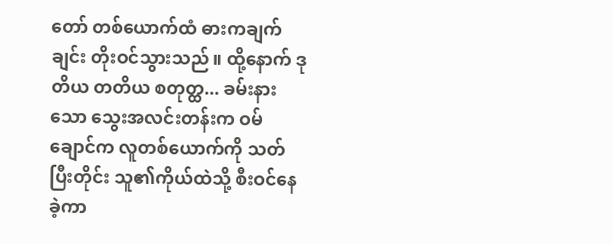တော် တစ်ယောက်ထံ ဓားကချက်ချင်း တိုးဝင်သွားသည်။ ထို့နောက် ဒုတိယ တတိယ စတုတ္ထ... ခမ်းနားသော သွေးအလင်းတန်းက ဝမ်ချောင်က လူတစ်ယောက်ကို သတ်ပြီးတိုင်း သူ၏ကိုယ်ထဲသို့ စီးဝင်နေခဲ့ကာ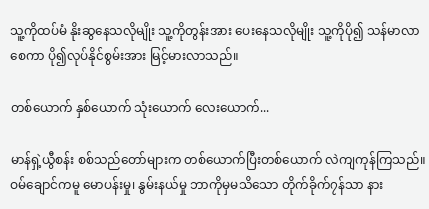သူ့ကိုထပ်မံ နိုးဆွနေသလိုမျိုး သူ့ကိုတွန်းအား ပေးနေသလိုမျိုး သူ့ကိုပို၍ သန်မာလာစေကာ ပို၍လုပ်နိုင်စွမ်းအား မြင့်မားလာသည်။

တစ်ယောက် နှစ်ယောက် သုံးယောက် လေးယောက်...

မာန်ရှဲ့ယွီစန်း စစ်သည်တော်များက တစ်ယောက်ပြီးတစ်ယောက် လဲကျကုန်ကြသည်။ ဝမ်ချောင်ကမူ မောပန်းမှု၊ နွမ်းနယ်မှု ဘာကိုမှမသိသော တိုက်ခိုက်၇န်သာ နား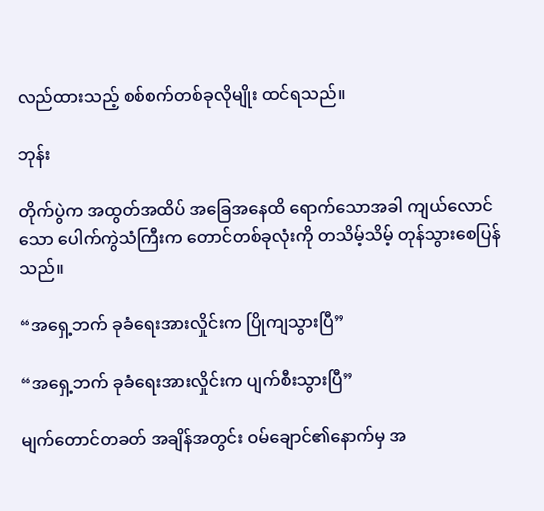လည်ထားသည့် စစ်စက်တစ်ခုလိုမျိုး ထင်ရသည်။

ဘုန်း

တိုက်ပွဲက အထွတ်အထိပ် အခြေအနေထိ ရောက်သောအခါ ကျယ်လောင်သော ပေါက်ကွဲသံကြီးက တောင်တစ်ခုလုံးကို တသိမ့်သိမ့် တုန်သွားစေပြန်သည်။

“အရှေ့ဘက် ခုခံရေးအားလှိုင်းက ပြိုကျသွားပြီ”

“အရှေ့ဘက် ခုခံရေးအားလှိုင်းက ပျက်စီးသွားပြီ”

မျက်တောင်တခတ် အချိန်အတွင်း ဝမ်ချောင်၏နောက်မှ အ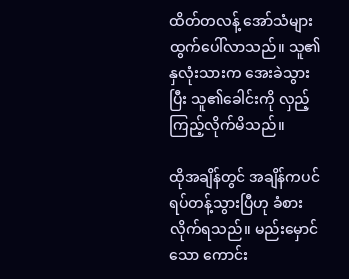ထိတ်တလန့် အော်သံများ ထွက်ပေါ်လာသည်။ သူ၏နှလုံးသားက အေးခဲသွားပြီး သူ၏ခေါင်းကို လှည့်ကြည့်လိုက်မိသည်။

ထိုအချိန်တွင် အချိန်ကပင် ရပ်တန့်သွားပြီဟု ခံစားလိုက်ရသည်။ မည်းမှောင်သော ကောင်း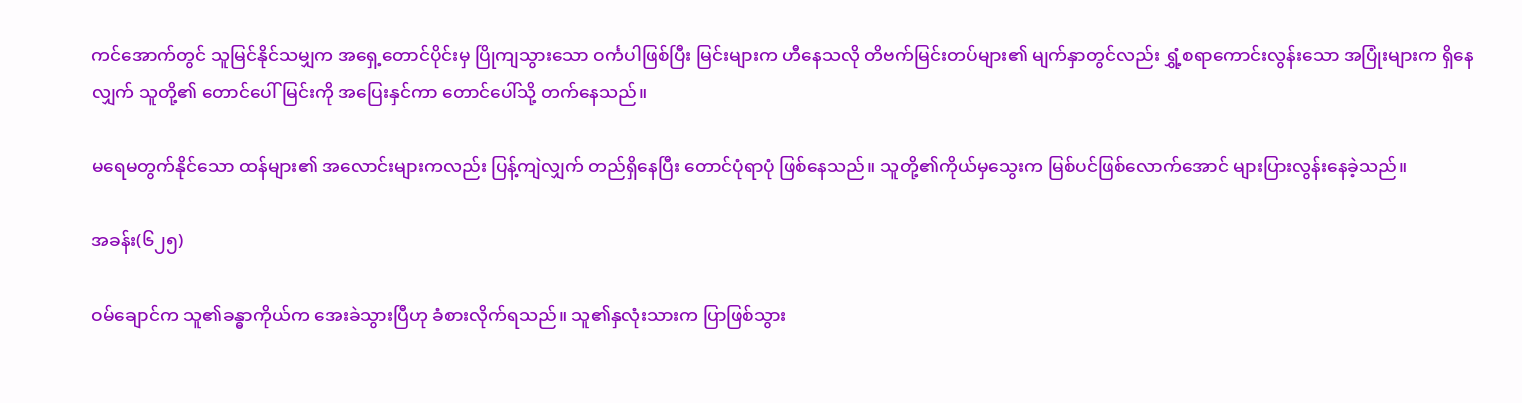ကင်အောက်တွင် သူမြင်နိုင်သမျှက အရှေ့တောင်ပိုင်းမှ ပြိုကျသွားသော ဝင်္ကပါဖြစ်ပြီး မြင်းများက ဟီနေသလို တိဗက်မြင်းတပ်များ၏ မျက်နှာတွင်လည်း ရွှံ့စရာကောင်းလွန်းသော အပြုံးများက ရှိနေလျှက် သူတို့၏ တောင်ပေါ်မြင်းကို အပြေးနှင်ကာ တောင်ပေါ်သို့ တက်နေသည်။

မရေမတွက်နိုင်သော ထန်များ၏ အလောင်းများကလည်း ပြန့်ကျဲလျှက် တည်ရှိနေပြီး တောင်ပုံရာပုံ ဖြစ်နေသည်။ သူတို့၏ကိုယ်မှသွေးက မြစ်ပင်ဖြစ်လောက်အောင် များပြားလွန်းနေခဲ့သည်။

အခန်း(၆၂၅)

ဝမ်ချောင်က သူ၏ခန္ဓာကိုယ်က အေးခဲသွားပြီဟု ခံစားလိုက်ရသည်။ သူ၏နှလုံးသားက ပြာဖြစ်သွား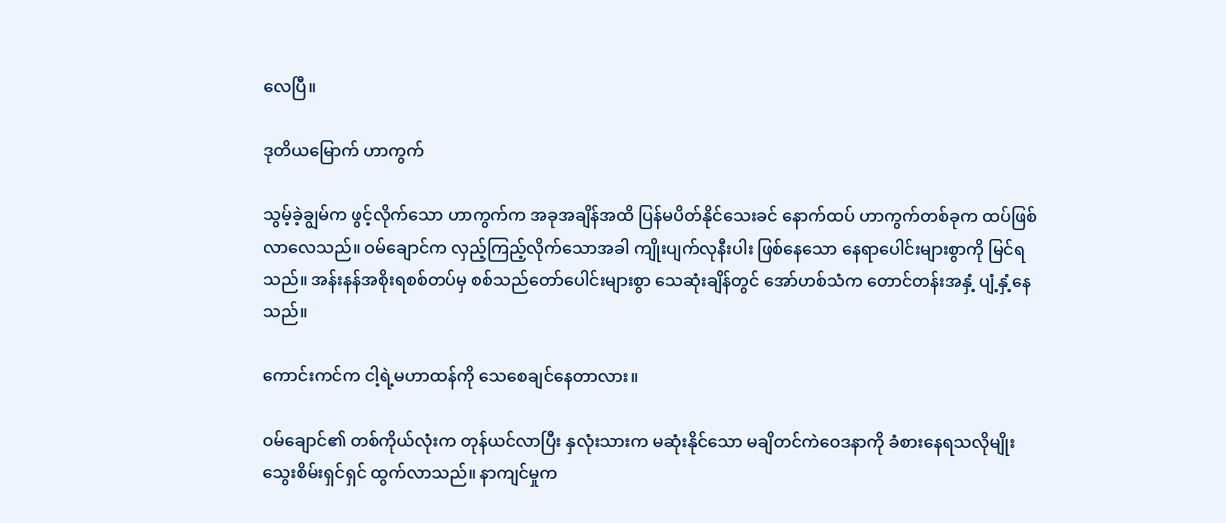လေပြီ။

ဒုတိယမြောက် ဟာကွက်

သွမ့်ခဲ့ချွမ်က ဖွင့်လိုက်သော ဟာကွက်က အခုအချိန်အထိ ပြန်မပိတ်နိုင်သေးခင် နောက်ထပ် ဟာကွက်တစ်ခုက ထပ်ဖြစ်လာလေသည်။ ဝမ်ချောင်က လှည့်ကြည့်လိုက်သောအခါ ကျိုးပျက်လုနီးပါး ဖြစ်နေသော နေရာပေါင်းများစွာကို မြင်ရသည်။ အန်းနန်အစိုးရစစ်တပ်မှ စစ်သည်တော်ပေါင်းများစွာ သေဆုံးချိန်တွင် အော်ဟစ်သံက တောင်တန်းအနှံ့ ပျံ့နှံ့နေသည်။

ကောင်းကင်က ငါ့ရဲ့မဟာထန်ကို သေစေချင်နေတာလား။

ဝမ်ချောင်၏ တစ်ကိုယ်လုံးက တုန်ယင်လာပြီး နှလုံးသားက မဆုံးနိုင်သော မချိတင်ကဲဝေဒနာကို ခံစားနေရသလိုမျိုး သွေးစိမ်းရှင်ရှင် ထွက်လာသည်။ နာကျင်မှုက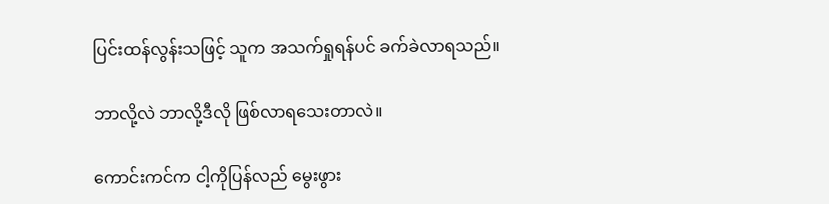ပြင်းထန်လွန်းသဖြင့် သူက အသက်ရှုရန်ပင် ခက်ခဲလာရသည်။

ဘာလို့လဲ ဘာလို့ဒီလို ဖြစ်လာရသေးတာလဲ။

ကောင်းကင်က ငါ့ကိုပြန်လည် မွေးဖွား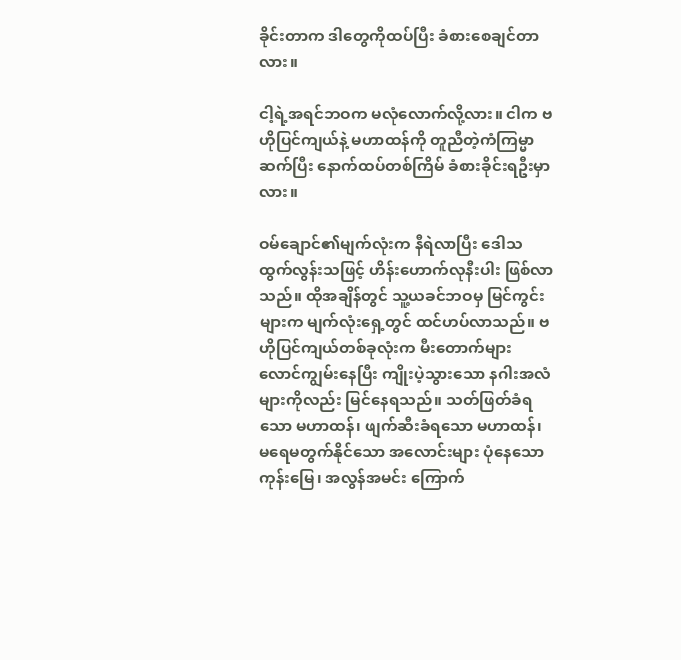ခိုင်းတာက ဒါတွေကိုထပ်ပြီး ခံစားစေချင်တာလား။

ငါ့ရဲ့အရင်ဘဝက မလုံလောက်လို့လား။ ငါက ဗဟိုပြင်ကျယ်နဲ့ မဟာထန်ကို တူညီတဲ့ကံကြမ္မာ ဆက်ပြီး နောက်ထပ်တစ်ကြိမ် ခံစားခိုင်းရဦးမှာလား။

ဝမ်ချောင်၏မျက်လုံးက နီရဲလာပြီး ဒေါသထွက်လွန်းသဖြင့် ဟိန်းဟောက်လုနီးပါး ဖြစ်လာသည်။ ထိုအချိန်တွင် သူ့ယခင်ဘဝမှ မြင်ကွင်းများက မျက်လုံးရှေ့တွင် ထင်ဟပ်လာသည်။ ဗဟိုပြင်ကျယ်တစ်ခုလုံးက မီးတောက်များ လောင်ကျွမ်းနေပြီး ကျိုးပဲ့သွားသော နဂါးအလံများကိုလည်း မြင်နေရသည်။ သတ်ဖြတ်ခံရသော မဟာထန်၊ ဖျက်ဆီးခံရသော မဟာထန်၊ မရေမတွက်နိုင်သော အလောင်းများ ပုံနေသော ကုန်းမြေ၊ အလွန်အမင်း ကြောက်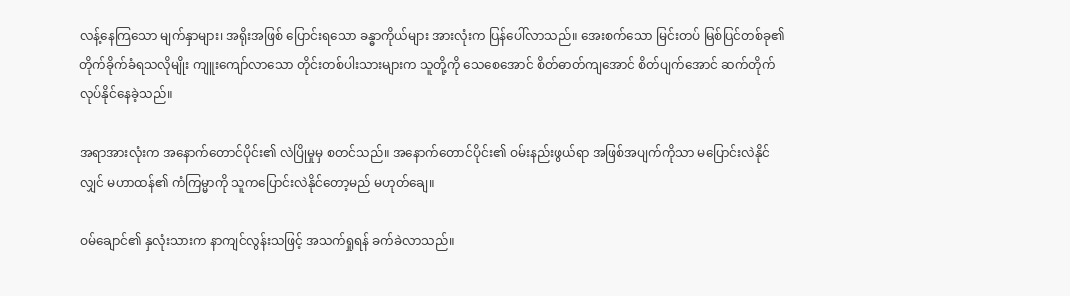လန့်နေကြသော မျက်နှာများ၊ အရိုးအဖြစ် ပြောင်းရသော ခန္ဓာကိုယ်များ အားလုံးက ပြန်ပေါ်လာသည်။ အေးစက်သော မြင်းတပ် မြစ်ပြင်တစ်ခု၏ တိုက်ခိုက်ခံရသလိုမျိုး ကျူးကျော်လာသော တိုင်းတစ်ပါးသားများက သူတို့ကို သေစေအောင် စိတ်ဓာတ်ကျအောင် စိတ်ပျက်အောင် ဆက်တိုက်လုပ်နိုင်နေခဲ့သည်။

အရာအားလုံးက အနောက်တောင်ပိုင်း၏ လဲပြိုမှုမှ စတင်သည်။ အနောက်တောင်ပိုင်း၏ ဝမ်းနည်းဖွယ်ရာ အဖြစ်အပျက်ကိုသာ မပြောင်းလဲနိုင်လျှင် မဟာထန်၏ ကံကြမ္မာကို သူကပြောင်းလဲနိုင်တော့မည် မဟုတ်ချေ။

ဝမ်ချောင်၏ နှလုံးသားက နာကျင်လွန်းသဖြင့် အသက်ရှုရန် ခက်ခဲလာသည်။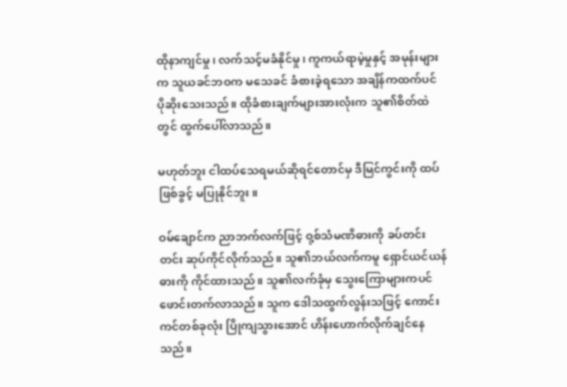ထိုနာကျင်မှု၊ လက်သင့်မခံနိုင်မှု၊ ကူကယ်ရာမဲ့မှုနှင့် အမုန်းများက သူယခင်ဘဝက မသေခင် ခံစားခဲ့ရသော အချိန်ကထက်ပင် ပိုဆိုးသေးသည်။ ထိုခံစားချက်များအားလုံးက သူ၏စိတ်ထဲတွင် ထွက်ပေါ်လာသည်။

မဟုတ်ဘူး ငါထပ်သေရမယ်ဆိုရင်တောင်မှ ဒီမြင်ကွင်းကို ထပ်ဖြစ်ခွင့် မပြုနိုင်ဘူး။

ဝမ်ချောင်က ညာဘက်လက်ဖြင့် ဝု့စ်သံမဏိဓားကို ခပ်တင်းတင်း ဆုပ်ကိုင်လိုက်သည်။ သူ၏ဘယ်လက်ကမူ ရှောင်ယင်ယန်ဓားကို ကိုင်ထားသည်။ သူ၏လက်ခုံမှ သွေးကြောများကပင် ဖောင်းတက်လာသည်။ သူက ဒေါသထွက်လွန်းသဖြင့် ကောင်းကင်တစ်ခုလုံး ပြိုကျသွားအောင် ဟိန်းဟောက်လိုက်ချင်နေသည်။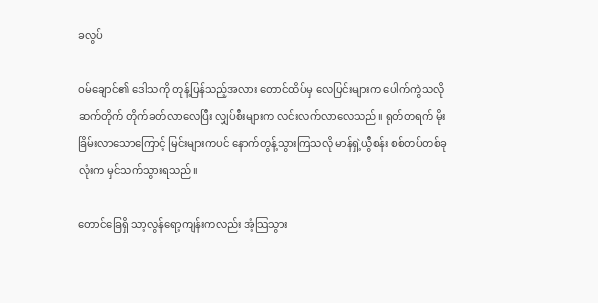ခလွပ်

ဝမ်ချောင်၏ ဒေါသကို တုန့်ပြန်သည့်အလား တောင်ထိပ်မှ လေပြင်းများက ပေါက်ကွဲသလို ဆက်တိုက် တိုက်ခတ်လာလေပြီး လျှပ်စီးများက လင်းလက်လာလေသည်။ ရုတ်တရက် မိုးခြိမ်းလာသောကြောင့် မြင်းများကပင် နောက်တွန့်သွားကြသလို မာန်ရှဲ့ယွီစန်း စစ်တပ်တစ်ခုလုံးက မှင်သက်သွားရသည်။

တောင်ခြေရှိ သာ့လွန်ရော့ကျန်းကလည်း အံ့သြသွား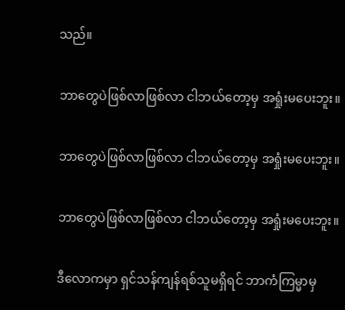သည်။

ဘာတွေပဲဖြစ်လာဖြစ်လာ ငါဘယ်တော့မှ အရှုံးမပေးဘူး။

ဘာတွေပဲဖြစ်လာဖြစ်လာ ငါဘယ်တော့မှ အရှုံးမပေးဘူး။

ဘာတွေပဲဖြစ်လာဖြစ်လာ ငါဘယ်တော့မှ အရှုံးမပေးဘူး။

ဒီလောကမှာ ရှင်သန်ကျန်ရစ်သူမရှိရင် ဘာကံကြမ္မာမှ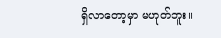ရှိလာတော့မှာ မဟုတ်ဘူး။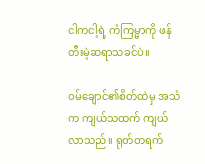ငါကငါ့ရဲ့ ကံကြမ္မာကို ဖန်တီးမဲ့ဆရာသခင်ပဲ။

ဝမ်ချောင်၏စိတ်ထဲမှ အသံက ကျယ်သထက် ကျယ်လာသည်။ ရုတ်တရက်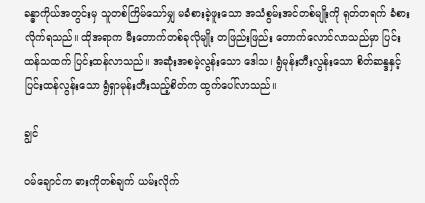ခန္ဓာကိုယ်အတွင်းမှ သူတစ်ကြိမ်သော်မျှ မခံစားခဲ့ဖူးသော အသံစွမ်းအင်တစ်မျိုးကို ရုတ်တရက် ခံစားလိုက်ရသည်။ ထိုအရာက မီးတောက်တစ်ခုလိုမျိုး တဖြည်းဖြည်း တောက်လောင်လာသည်မှာ ပြင်းထန်သထက် ပြင်းထန်လာသည်။ အဆုံးအစမဲ့လွန်းသော ဒေါသ၊ ရွံမုန်းတီးလွန်းသော စိတ်ဆန္ဒနှင့် ပြင်းထန်လွန်းသော ရွံရှာမုန်းတီးသည့်စိတ်က ထွက်ပေါ်လာသည်။

ချွင်

ဝမ်ချောင်က ဓားကိုတစ်ချက် ယမ်းလိုက်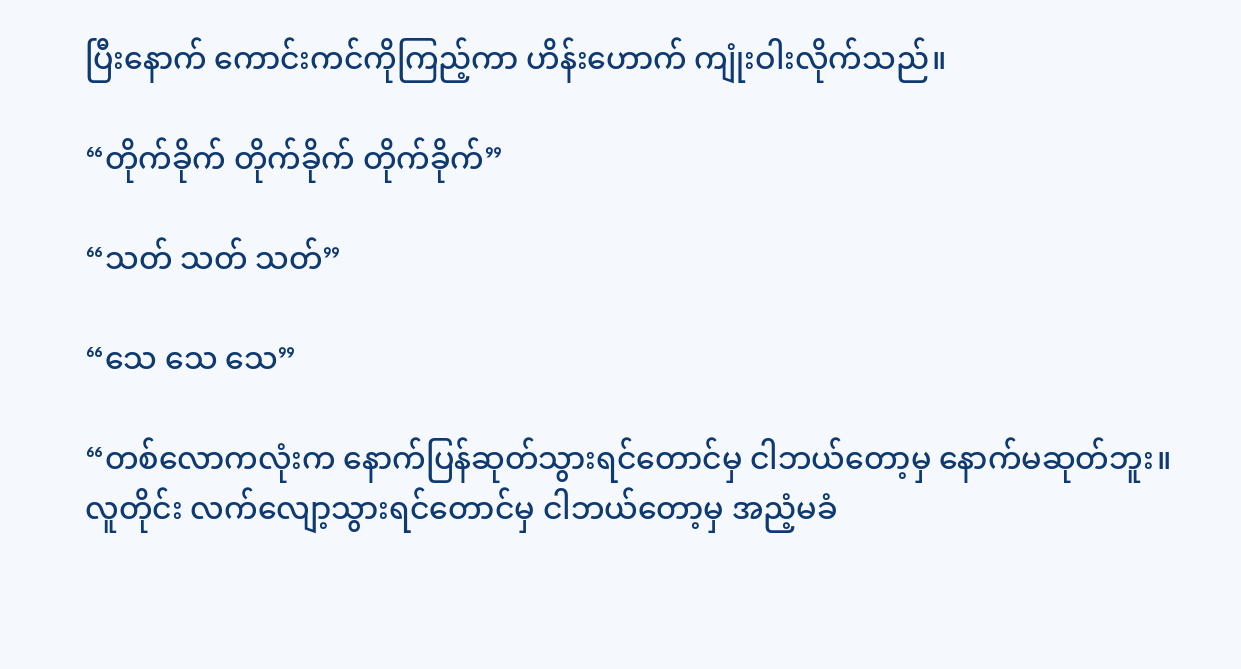ပြီးနောက် ကောင်းကင်ကိုကြည့်ကာ ဟိန်းဟောက် ကျုံးဝါးလိုက်သည်။

“တိုက်ခိုက် တိုက်ခိုက် တိုက်ခိုက်”

“သတ် သတ် သတ်”

“သေ သေ သေ”

“တစ်လောကလုံးက နောက်ပြန်ဆုတ်သွားရင်တောင်မှ ငါဘယ်တော့မှ နောက်မဆုတ်ဘူး။ လူတိုင်း လက်လျော့သွားရင်တောင်မှ ငါဘယ်တော့မှ အညံ့မခံ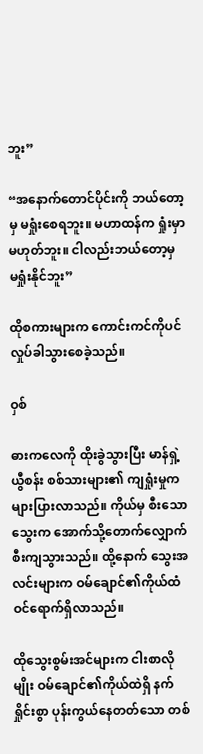ဘူး”

“အနောက်တောင်ပိုင်းကို ဘယ်တော့မှ မရှုံးစေရဘူး။ မဟာထန်က ရှုံးမှာမဟုတ်ဘူး။ ငါလည်းဘယ်တော့မှ မရှုံးနိုင်ဘူး”

ထိုစကားများက ကောင်းကင်ကိုပင် လှုပ်ခါသွားစေခဲ့သည်။

ဝှစ်

ဓားကလေကို ထိုးခွဲသွားပြီး မာန်ရှဲ့ယွီစန်း စစ်သားများ၏ ကျရှုံးမှုက များပြားလာသည်။ ကိုယ်မှ စီးသောသွေးက အောက်သို့တောက်လျှောက် စီးကျသွားသည်။ ထို့နောက် သွေးအလင်းများက ဝမ်ချောင်၏ကိုယ်ထံ ဝင်ရောက်ရှိလာသည်။

ထိုသွေးစွမ်းအင်များက ငါးစာလိုမျိုး ဝမ်ချောင်၏ကိုယ်ထဲရှိ နက်ရှိုင်းစွာ ပုန်းကွယ်နေတတ်သော တစ်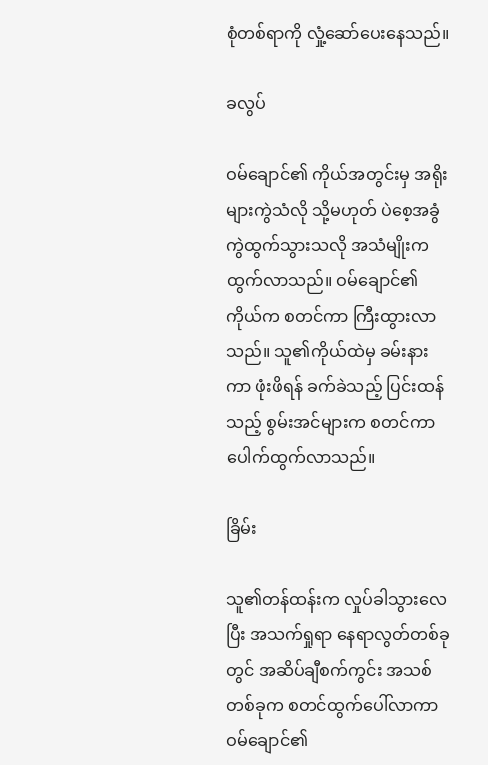စုံတစ်ရာကို လှုံ့ဆော်ပေးနေသည်။

ခလွပ်

ဝမ်ချောင်၏ ကိုယ်အတွင်းမှ အရိုးများကွဲသံလို သို့မဟုတ် ပဲစေ့အခွံ ကွဲထွက်သွားသလို အသံမျိုးက ထွက်လာသည်။ ဝမ်ချောင်၏ကိုယ်က စတင်ကာ ကြီးထွားလာသည်။ သူ၏ကိုယ်ထဲမှ ခမ်းနားကာ ဖုံးဖိရန် ခက်ခဲသည့် ပြင်းထန်သည့် စွမ်းအင်များက စတင်ကာ ပေါက်ထွက်လာသည်။

ခြိမ်း

သူ၏တန်ထန်းက လှုပ်ခါသွားလေပြီး အသက်ရှုရာ နေရာလွတ်တစ်ခုတွင် အဆိပ်ချီစက်ကွင်း အသစ်တစ်ခုက စတင်ထွက်ပေါ်လာကာ ဝမ်ချောင်၏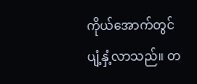ကိုယ်အောက်တွင် ပျံ့နှံ့လာသည်။ တ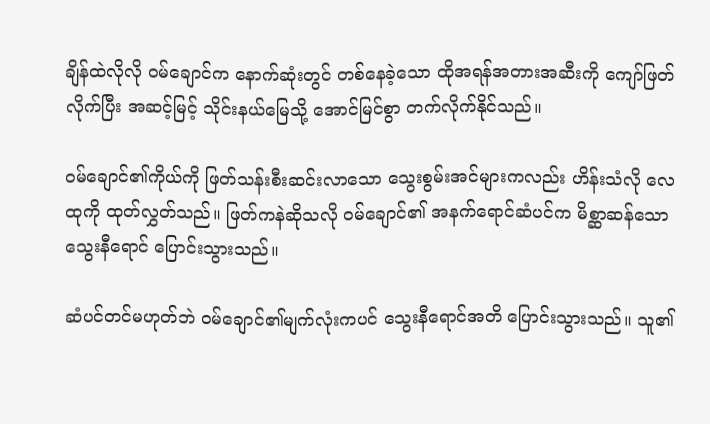ချိန်ထဲလိုလို ဝမ်ချောင်က နောက်ဆုံးတွင် တစ်နေခဲ့သော ထိုအရန်အတားအဆီးကို ကျော်ဖြတ်လိုက်ပြီး အဆင့်မြင့် သိုင်းနယ်မြေသို့ အောင်မြင်စွာ တက်လိုက်နိုင်သည်။

ဝမ်ချောင်၏ကိုယ်ကို ဖြတ်သန်းစီးဆင်းလာသော သွေးစွမ်းအင်များကလည်း ဟိန်းသံလို လေထုကို ထုတ်လွှတ်သည်။ ဖြတ်ကနဲဆိုသလို ဝမ်ချောင်၏ အနက်ရောင်ဆံပင်က မိစ္ဆာဆန်သော သွေးနီရောင် ပြောင်းသွားသည်။

ဆံပင်တင်မဟုတ်ဘဲ ဝမ်ချောင်၏မျက်လုံးကပင် သွေးနီရောင်အတိ ပြောင်းသွားသည်။ သူ၏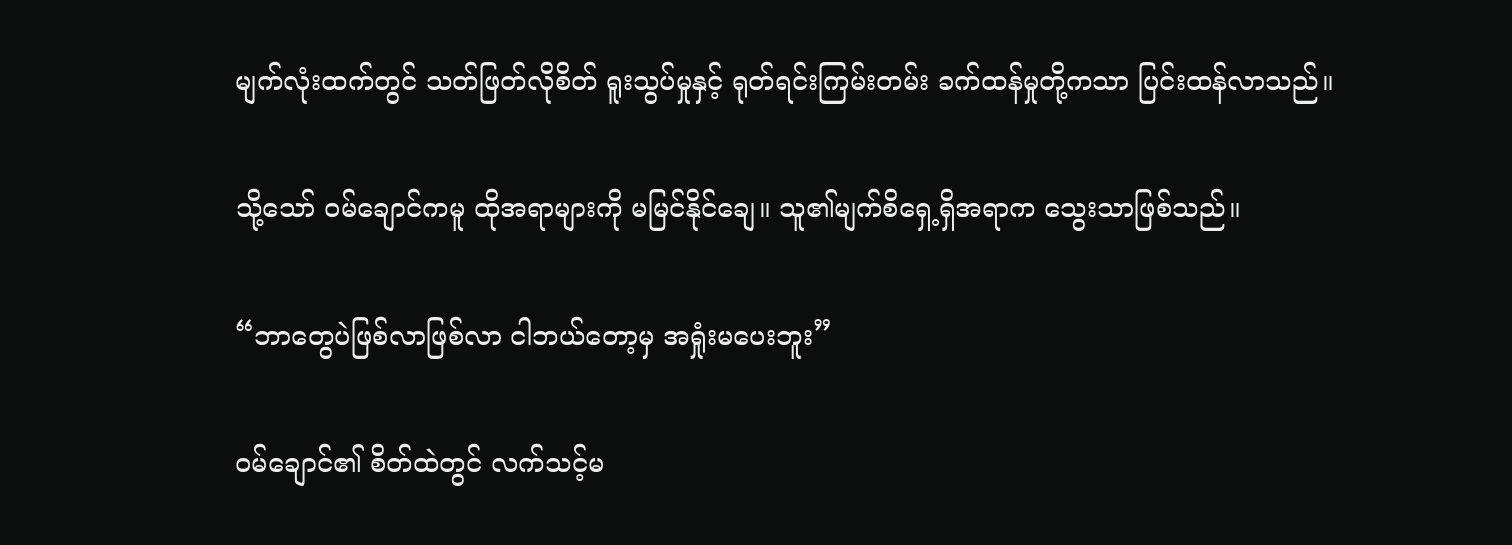မျက်လုံးထက်တွင် သတ်ဖြတ်လိုစိတ် ရူးသွပ်မှုနှင့် ရုတ်ရင်းကြမ်းတမ်း ခက်ထန်မှုတို့ကသာ ပြင်းထန်လာသည်။

သို့သော် ဝမ်ချောင်ကမူ ထိုအရာများကို မမြင်နိုင်ချေ။ သူ၏မျက်စိရှေ့ရှိအရာက သွေးသာဖြစ်သည်။

“ဘာတွေပဲဖြစ်လာဖြစ်လာ ငါဘယ်တော့မှ အရှုံးမပေးဘူး”

ဝမ်ချောင်၏ စိတ်ထဲတွင် လက်သင့်မ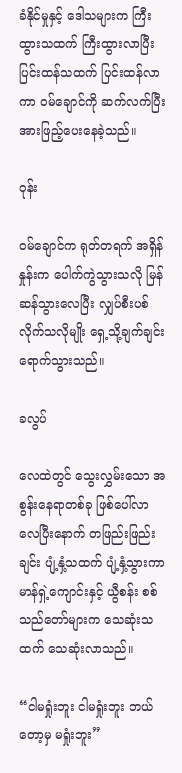ခံနိုင်မှုနှင့် ဒေါသများက ကြီးထွားသထက် ကြီးထွားလာပြီး ပြင်းထန်သထက် ပြင်းထန်လာကာ ဝမ်ချောင်ကို ဆက်လက်ပြီး အားဖြည့်ပေးနေခဲ့သည်။

ဝုန်း

ဝမ်ချောင်က ရုတ်တရက် အရှိန်နှုန်းက ပေါက်ကွဲသွားသလို မြန်ဆန်သွားလေပြီး လျှပ်စီးပစ်လိုက်သလိုမျိုး ရှေ့သို့ချက်ချင်း ရောက်သွားသည်။

ခလွပ်

လေထဲတွင် သွေးလွှမ်းသော အစွန်းနေရာတစ်ခု ဖြစ်ပေါ်လာလေပြီးနောက် တဖြည်းဖြည်းချင်း ပျံ့နှံ့သထက် ပျံ့နှံ့သွားကာ မာန်ရှဲ့ကျောင်းနှင့် ယွီစန်း စစ်သည်တော်များက သေဆုံးသထက် သေဆုံးလာသည်။

“ငါမရှုံးဘူး ငါမရှုံးဘူး ဘယ်တော့မှ မရှုံးဘူး”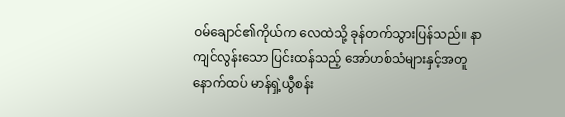ဝမ်ချောင်၏ကိုယ်က လေထဲသို့ ခုန်တက်သွားပြန်သည်။ နာကျင်လွန်းသော ပြင်းထန်သည့် အော်ဟစ်သံများနှင့်အတူ နောက်ထပ် မာန်ရှဲ့ယွီစန်း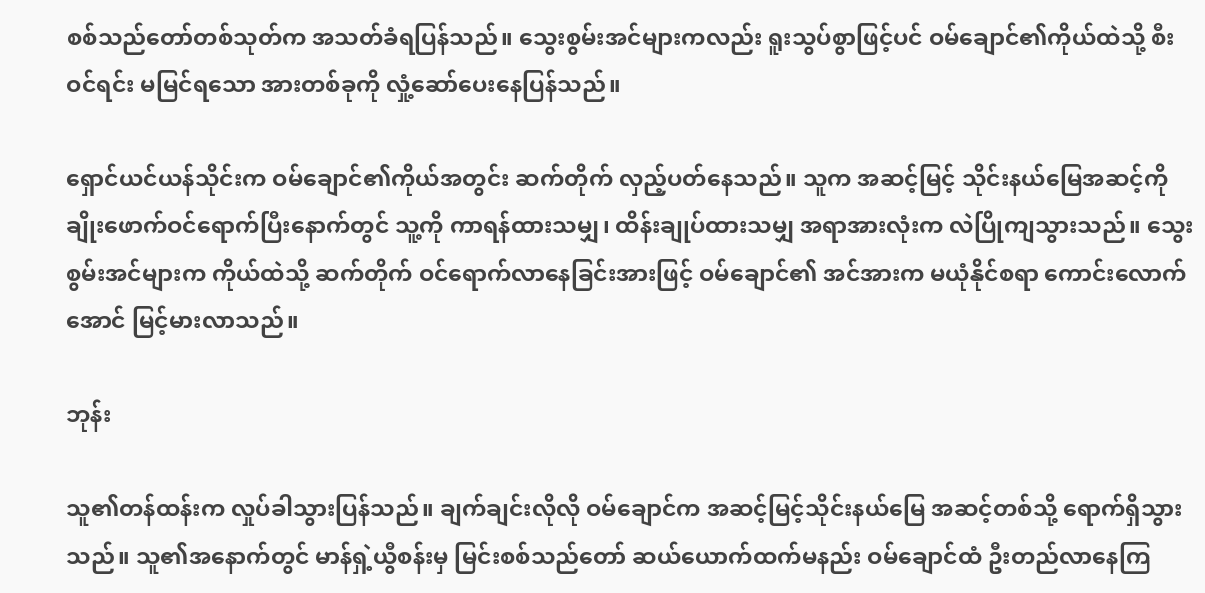စစ်သည်တော်တစ်သုတ်က အသတ်ခံရပြန်သည်။ သွေးစွမ်းအင်များကလည်း ရူးသွပ်စွာဖြင့်ပင် ဝမ်ချောင်၏ကိုယ်ထဲသို့ စီးဝင်ရင်း မမြင်ရသော အားတစ်ခုကို လှုံ့ဆော်ပေးနေပြန်သည်။

ရှောင်ယင်ယန်သိုင်းက ဝမ်ချောင်၏ကိုယ်အတွင်း ဆက်တိုက် လှည့်ပတ်နေသည်။ သူက အဆင့်မြင့် သိုင်းနယ်မြေအဆင့်ကို ချိုးဖောက်ဝင်ရောက်ပြီးနောက်တွင် သူ့ကို ကာရန်ထားသမျှ၊ ထိန်းချုပ်ထားသမျှ အရာအားလုံးက လဲပြိုကျသွားသည်။ သွေးစွမ်းအင်များက ကိုယ်ထဲသို့ ဆက်တိုက် ဝင်ရောက်လာနေခြင်းအားဖြင့် ဝမ်ချောင်၏ အင်အားက မယုံနိုင်စရာ ကောင်းလောက်အောင် မြင့်မားလာသည်။

ဘုန်း

သူ၏တန်ထန်းက လှုပ်ခါသွားပြန်သည်။ ချက်ချင်းလိုလို ဝမ်ချောင်က အဆင့်မြင့်သိုင်းနယ်မြေ အဆင့်တစ်သို့ ရောက်ရှိသွားသည်။ သူ၏အနောက်တွင် မာန်ရှဲ့ယွီစန်းမှ မြင်းစစ်သည်တော် ဆယ်ယောက်ထက်မနည်း ဝမ်ချောင်ထံ ဦးတည်လာနေကြ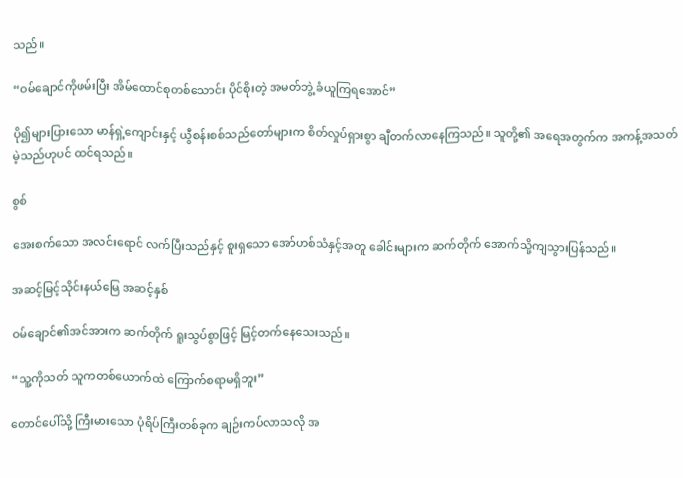သည်။

“ဝမ်ချောင်ကိုဖမ်းပြီး အိမ်ထောင်စုတစ်သောင်း ပိုင်စိုးတဲ့ အမတ်ဘွဲ့ ခံယူကြရအောင်”

ပို၍များပြားသော မာန်ရှဲ့ကျောင်းနှင့် ယွီစန်းစစ်သည်တော်များက စိတ်လှုပ်ရှားစွာ ချီတက်လာနေကြသည်။ သူတို့၏ အရေအတွက်က အကန့်အသတ် မဲ့သည်ဟုပင် ထင်ရသည်။

စွစ်

အေးစက်သော အလင်းရောင် လက်ပြီးသည်နှင့် စူးရှသော အော်ဟစ်သံနှင့်အတူ ခေါင်းများက ဆက်တိုက် အောက်သို့ကျသွားပြန်သည်။

အဆင့်မြင့်သိုင်းနယ်မြေ အဆင့်နှစ်

ဝမ်ချောင်၏အင်အားက ဆက်တိုက် ရူးသွပ်စွာဖြင့် မြင့်တက်နေသေးသည်။

“သူ့ကိုသတ် သူကတစ်ယောက်ထဲ ကြောက်စရာမရှိဘူး”

တောင်ပေါ်သို့ ကြီးမားသော ပုံရိပ်ကြီးတစ်ခုက ချဉ်းကပ်လာသလို အ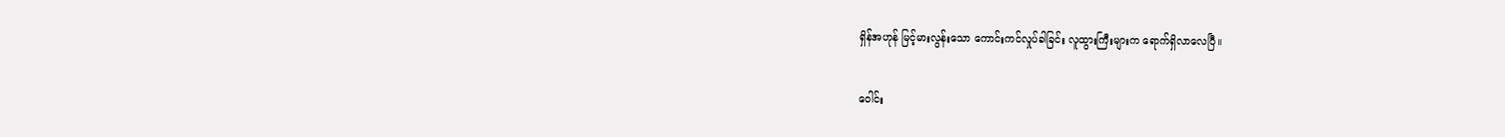ရှိန်အဟုန် မြင့်မားလွန်းသော ကောင်းကင်လှုပ်ခါခြင်း လူထွားကြီးများက ရောက်ရှိလာလေပြီ။

ဝေါင်း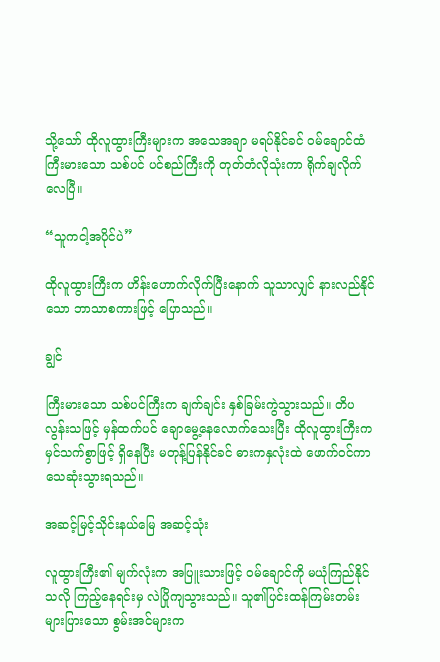သို့သော် ထိုလူထွားကြီးများက အသေအချာ မရပ်နိုင်ခင် ဝမ်ချောင်ထံ ကြီးမားသော သစ်ပင် ပင်စည်ကြီးကို တုတ်တံလိုသုံးကာ ရိုက်ချလိုက်လေပြီ။

“သူကငါ့အပိုင်ပဲ”

ထိုလူထွားကြီးက ဟိန်းဟောက်လိုက်ပြီးနောက် သူသာလျှင် နားလည်နိုင်သော ဘာသာစကားဖြင့် ပြောသည်။

ချွင်

ကြီးမားသော သစ်ပင်ကြီးက ချက်ချင်း နှစ်ခြမ်းကွဲသွားသည်။ တိပလွန်းသဖြင့် မှန်ထက်ပင် ချောမွေ့နေလောက်သေးပြီး ထိုလူထွားကြီးက မှင်သက်စွာဖြင့် ရှိနေပြီး မတုန့်ပြန်နိုင်ခင် ဓားကနှလုံးထဲ ဖောက်ဝင်ကာ သေဆုံးသွားရသည်။

အဆင့်မြင့်သိုင်းနယ်မြေ အဆင့်သုံး

လူထွားကြီး၏ မျက်လုံးက အပြူးသားဖြင့် ဝမ်ချောင်ကို မယုံကြည်နိုင်သလို ကြည့်နေရင်းမှ လဲပြိုကျသွားသည်။ သူ၏ပြင်းထန်ကြမ်းတမ်း များပြားသော စွမ်းအင်များက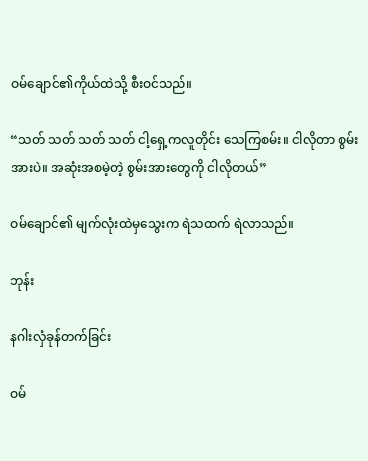ဝမ်ချောင်၏ကိုယ်ထဲသို့ စီးဝင်သည်။

“သတ် သတ် သတ် သတ် ငါ့ရှေ့ကလူတိုင်း သေကြစမ်း။ ငါလိုတာ စွမ်းအားပဲ။ အဆုံးအစမဲ့တဲ့ စွမ်းအားတွေကို ငါလိုတယ်”

ဝမ်ချောင်၏ မျက်လုံးထဲမှသွေးက ရဲသထက် ရဲလာသည်။

ဘုန်း

နဂါးလှံခုန်တက်ခြင်း

ဝမ်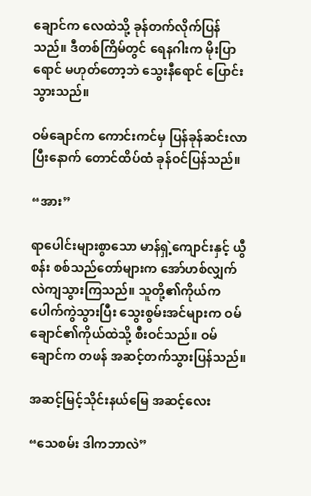ချောင်က လေထဲသို့ ခုန်တက်လိုက်ပြန်သည်။ ဒီတစ်ကြိမ်တွင် ရေနဂါးက မိုးပြာရောင် မဟုတ်တော့ဘဲ သွေးနီရောင် ပြောင်းသွားသည်။

ဝမ်ချောင်က ကောင်းကင်မှ ပြန်ခုန်ဆင်းလာပြီးနောက် တောင်ထိပ်ထံ ခုန်ဝင်ပြန်သည်။

“အား”

ရာပေါင်းများစွာသော မာန်ရှဲ့ကျောင်းနှင့် ယွီစန်း စစ်သည်တော်များက အော်ဟစ်လျှက် လဲကျသွားကြသည်။ သူတို့၏ကိုယ်က ပေါက်ကွဲသွားပြီး သွေးစွမ်းအင်များက ဝမ်ချောင်၏ကိုယ်ထဲသို့ စီးဝင်သည်။ ဝမ်ချောင်က တဖန် အဆင့်တက်သွားပြန်သည်။

အဆင့်မြင့်သိုင်းနယ်မြေ အဆင့်လေး

“သေစမ်း ဒါကဘာလဲ”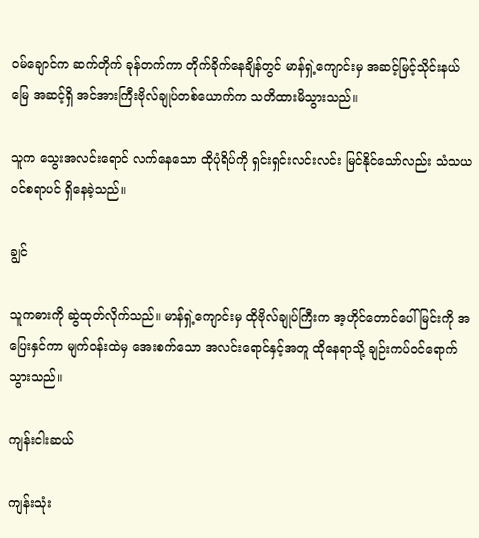ဝမ်ချောင်က ဆက်တိုက် ခုန်တက်ကာ တိုက်ခိုက်နေချိန်တွင် မာန်ရှဲ့ကျောင်းမှ အဆင့်မြင့်သိုင်းနယ်မြေ အဆင့်ရှိ အင်အားကြီးဗိုလ်ချုပ်တစ်ယောက်က သတိထားမိသွားသည်။

သူက သွေးအလင်းရောင် လက်နေသော ထိုပုံရိပ်ကို ရှင်းရှင်းလင်းလင်း မြင်နိုင်သော်လည်း သံသယဝင်စရာပင် ရှိနေခဲ့သည်။

ချွင်

သူကဓားကို ဆွဲထုတ်လိုက်သည်။ မာန်ရှဲ့ကျောင်းမှ ထိုဗိုလ်ချုပ်ကြီးက အ့ဟိုင်တောင်ပေါ်မြင်းကို အပြေးနှင်ကာ မျက်ဝန်းထဲမှ အေးစက်သော အလင်းရောင်နှင့်အတူ ထိုနေရာသို့ ချဉ်းကပ်ဝင်ရောက်သွားသည်။

ကျန်းငါးဆယ်

ကျန်းသုံး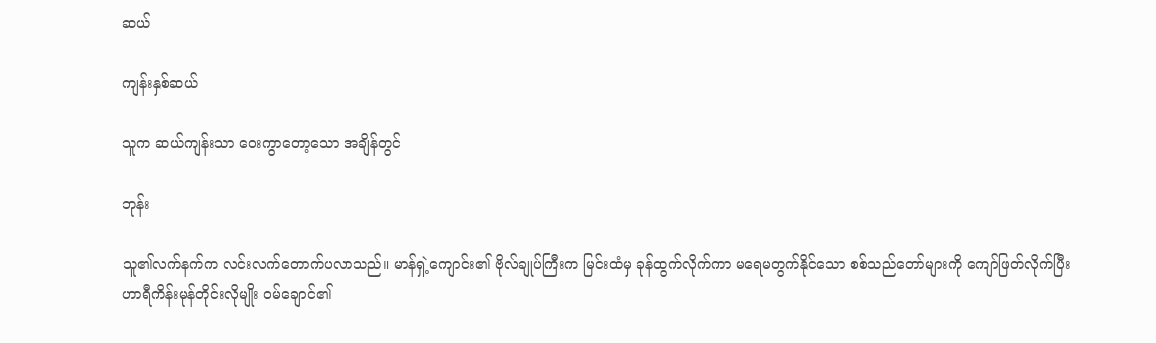ဆယ်

ကျန်းနှစ်ဆယ်

သူက ဆယ်ကျန်းသာ ဝေးကွာတော့သော အချိန်တွင်

ဘုန်း

သူ၏လက်နက်က လင်းလက်တောက်ပလာသည်။ မာန်ရှဲ့ကျောင်း၏ ဗိုလ်ချုပ်ကြီးက မြင်းထံမှ ခုန်ထွက်လိုက်ကာ မရေမတွက်နိုင်သော စစ်သည်တော်များကို ကျော်ဖြတ်လိုက်ပြီး ဟာရီကိန်းမုန်တိုင်းလိုမျိုး ဝမ်ချောင်၏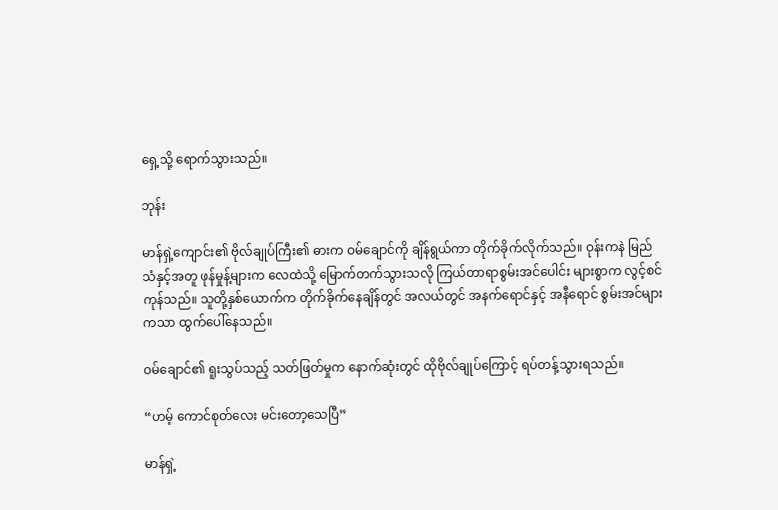ရှေ့သို့ ရောက်သွားသည်။

ဘုန်း

မာန်ရှဲ့ကျောင်း၏ ဗိုလ်ချုပ်ကြီး၏ ဓားက ဝမ်ချောင်ကို ချိန်ရွယ်ကာ တိုက်ခိုက်လိုက်သည်။ ဝုန်းကနဲ မြည်သံနှင့်အတူ ဖုန်မှုန့်များက လေထဲသို့ မြောက်တက်သွားသလို ကြယ်တာရာစွမ်းအင်ပေါင်း များစွာက လွင့်စင်ကုန်သည်။ သူတို့နှစ်ယောက်က တိုက်ခိုက်နေချိန်တွင် အလယ်တွင် အနက်ရောင်နှင့် အနီရောင် စွမ်းအင်များကသာ ထွက်ပေါ်နေသည်။

ဝမ်ချောင်၏ ရူးသွပ်သည့် သတ်ဖြတ်မှုက နောက်ဆုံးတွင် ထိုဗိုလ်ချုပ်ကြောင့် ရပ်တန့်သွားရသည်။

“ဟမ့် ကောင်စုတ်လေး မင်းတော့သေပြီ”

မာန်ရှဲ့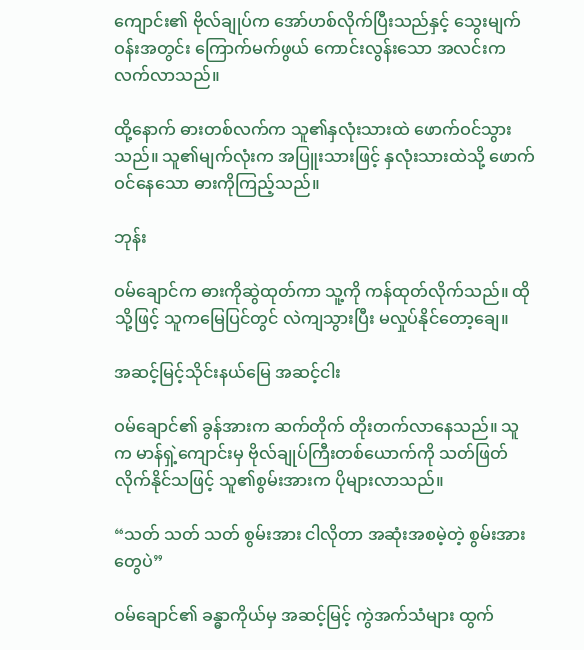ကျောင်း၏ ဗိုလ်ချုပ်က အော်ဟစ်လိုက်ပြီးသည်နှင့် သွေးမျက်ဝန်းအတွင်း ကြောက်မက်ဖွယ် ကောင်းလွန်းသော အလင်းက လက်လာသည်။

ထို့နောက် ဓားတစ်လက်က သူ၏နှလုံးသားထဲ ဖောက်ဝင်သွားသည်။ သူ၏မျက်လုံးက အပြူးသားဖြင့် နှလုံးသားထဲသို့ ဖောက်ဝင်နေသော ဓားကိုကြည့်သည်။

ဘုန်း

ဝမ်ချောင်က ဓားကိုဆွဲထုတ်ကာ သူ့ကို ကန်ထုတ်လိုက်သည်။ ထိုသို့ဖြင့် သူကမြေပြင်တွင် လဲကျသွားပြီး မလှုပ်နိုင်တော့ချေ။

အဆင့်မြင့်သိုင်းနယ်မြေ အဆင့်ငါး

ဝမ်ချောင်၏ ခွန်အားက ဆက်တိုက် တိုးတက်လာနေသည်။ သူက မာန်ရှဲ့ကျောင်းမှ ဗိုလ်ချုပ်ကြီးတစ်ယောက်ကို သတ်ဖြတ်လိုက်နိုင်သဖြင့် သူ၏စွမ်းအားက ပိုများလာသည်။

“သတ် သတ် သတ် စွမ်းအား ငါလိုတာ အဆုံးအစမဲ့တဲ့ စွမ်းအားတွေပဲ”

ဝမ်ချောင်၏ ခန္ဓာကိုယ်မှ အဆင့်မြင့် ကွဲအက်သံများ ထွက်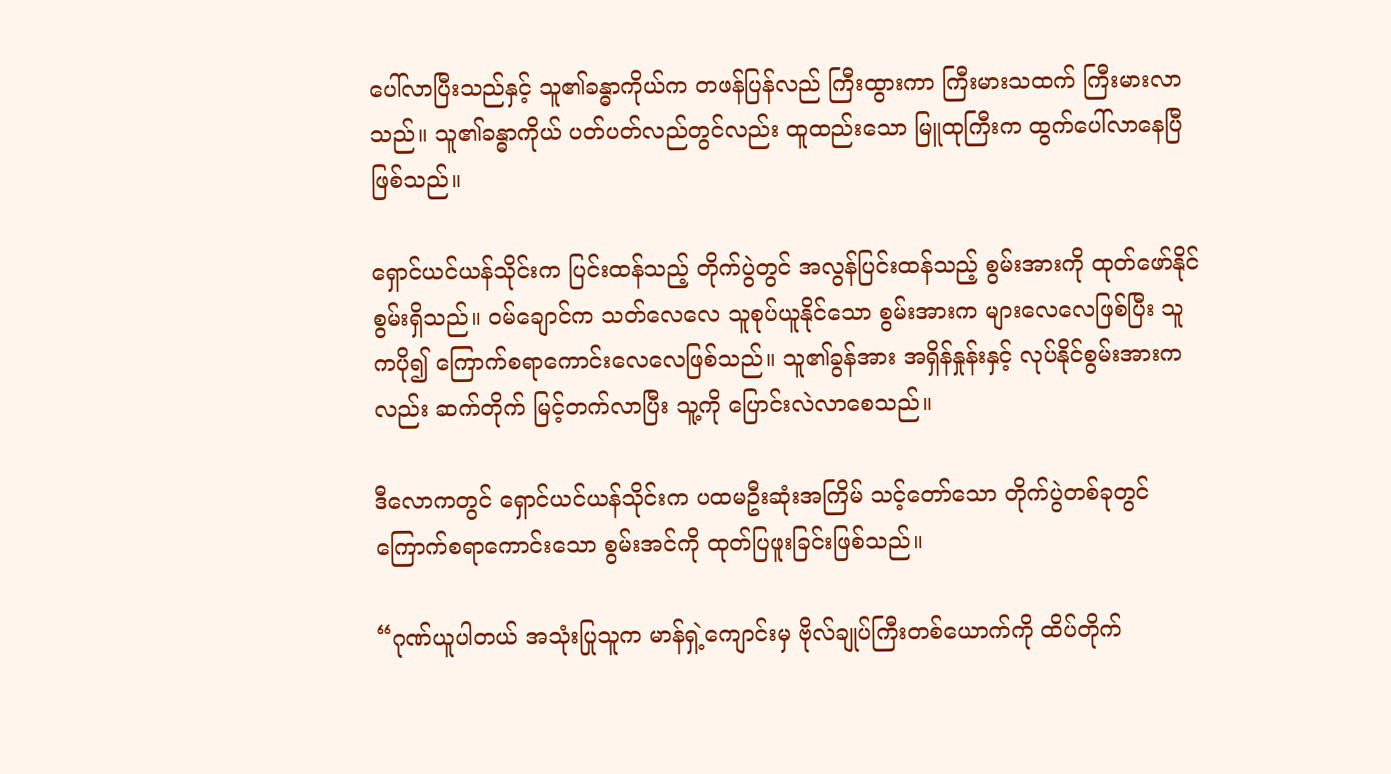ပေါ်လာပြီးသည်နှင့် သူ၏ခန္ဓာကိုယ်က တဖန်ပြန်လည် ကြီးထွားကာ ကြီးမားသထက် ကြီးမားလာသည်။ သူ၏ခန္ဓာကိုယ် ပတ်ပတ်လည်တွင်လည်း ထူထည်းသော မြူထုကြီးက ထွက်ပေါ်လာနေပြီဖြစ်သည်။

ရှောင်ယင်ယန်သိုင်းက ပြင်းထန်သည့် တိုက်ပွဲတွင် အလွန်ပြင်းထန်သည့် စွမ်းအားကို ထုတ်ဖော်နိုင်စွမ်းရှိသည်။ ဝမ်ချောင်က သတ်လေလေ သူစုပ်ယူနိုင်သော စွမ်းအားက များလေလေဖြစ်ပြီး သူကပို၍ ကြောက်စရာကောင်းလေလေဖြစ်သည်။ သူ၏ခွန်အား အရှိန်နှုန်းနှင့် လုပ်နိုင်စွမ်းအားကလည်း ဆက်တိုက် မြင့်တက်လာပြီး သူ့ကို ပြောင်းလဲလာစေသည်။

ဒီလောကတွင် ရှောင်ယင်ယန်သိုင်းက ပထမဦးဆုံးအကြိမ် သင့်တော်သော တိုက်ပွဲတစ်ခုတွင် ကြောက်စရာကောင်းသော စွမ်းအင်ကို ထုတ်ပြဖူးခြင်းဖြစ်သည်။

“ဂုဏ်ယူပါတယ် အသုံးပြုသူက မာန်ရှဲ့ကျောင်းမှ ဗိုလ်ချုပ်ကြီးတစ်ယောက်ကို ထိပ်တိုက်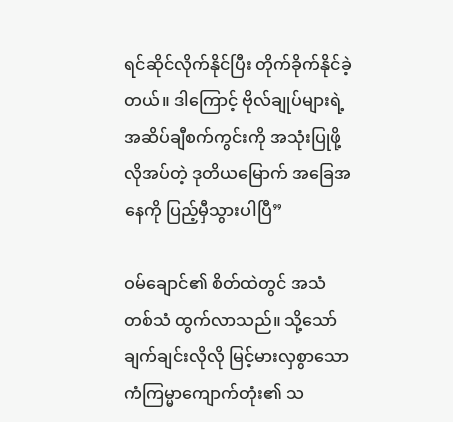ရင်ဆိုင်လိုက်နိုင်ပြီး တိုက်ခိုက်နိုင်ခဲ့တယ်။ ဒါကြောင့် ဗိုလ်ချုပ်များရဲ့ အဆိပ်ချီစက်ကွင်းကို အသုံးပြုဖို့ လိုအပ်တဲ့ ဒုတိယမြောက် အခြေအနေကို ပြည့်မှီသွားပါပြီ”

ဝမ်ချောင်၏ စိတ်ထဲတွင် အသံတစ်သံ ထွက်လာသည်။ သို့သော် ချက်ချင်းလိုလို မြင့်မားလှစွာသော ကံကြမ္မာကျောက်တုံး၏ သ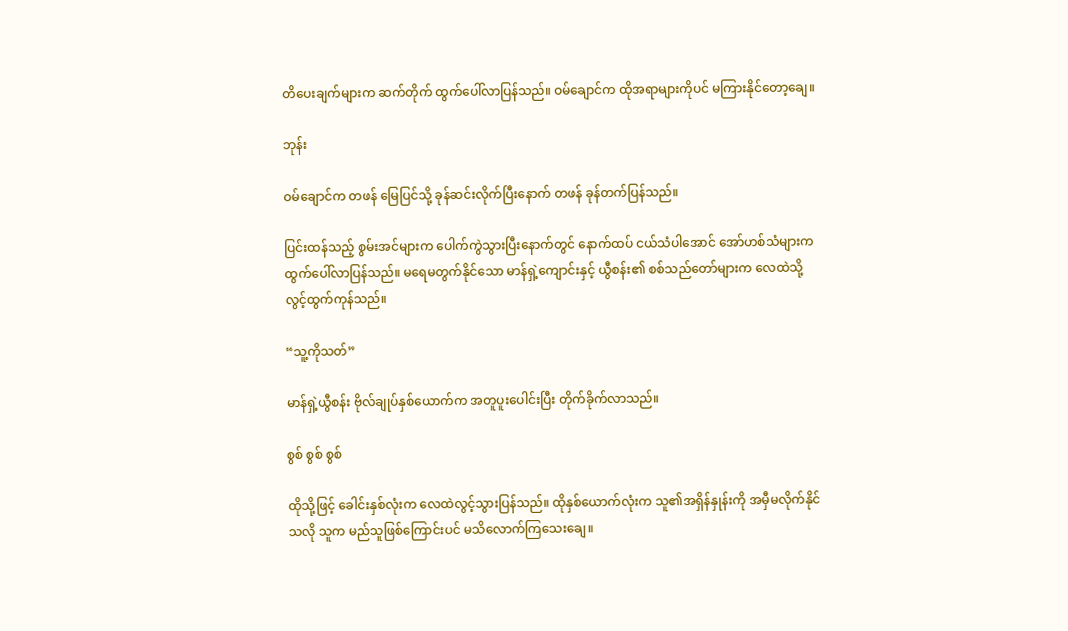တိပေးချက်များက ဆက်တိုက် ထွက်ပေါ်လာပြန်သည်။ ဝမ်ချောင်က ထိုအရာများကိုပင် မကြားနိုင်တော့ချေ။

ဘုန်း

ဝမ်ချောင်က တဖန် မြေပြင်သို့ ခုန်ဆင်းလိုက်ပြီးနောက် တဖန် ခုန်တက်ပြန်သည်။

ပြင်းထန်သည့် စွမ်းအင်များက ပေါက်ကွဲသွားပြီးနောက်တွင် နောက်ထပ် ငယ်သံပါအောင် အော်ဟစ်သံများက ထွက်ပေါ်လာပြန်သည်။ မရေမတွက်နိုင်သော မာန်ရှဲ့ကျောင်းနှင့် ယွီစန်း၏ စစ်သည်တော်များက လေထဲသို့ လွင့်ထွက်ကုန်သည်။

“သူ့ကိုသတ်”

မာန်ရှဲ့ယွီစန်း ဗိုလ်ချုပ်နှစ်ယောက်က အတူပူးပေါင်းပြီး တိုက်ခိုက်လာသည်။

စွစ် စွစ် စွစ်

ထိုသို့ဖြင့် ခေါင်းနှစ်လုံးက လေထဲလွင့်သွားပြန်သည်။ ထိုနှစ်ယောက်လုံးက သူ၏အရှိန်နှုန်းကို အမှီမလိုက်နိုင်သလို သူက မည်သူဖြစ်ကြောင်းပင် မသိလောက်ကြသေးချေ။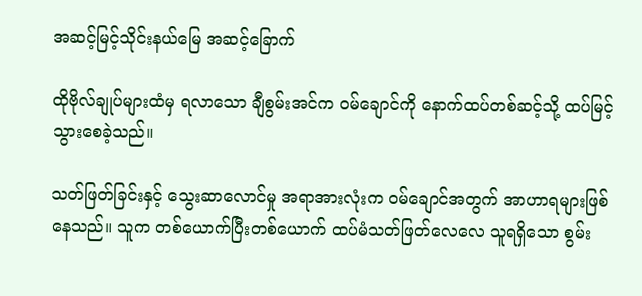အဆင့်မြင့်သိုင်းနယ်မြေ အဆင့်ခြောက်

ထိုဗိုလ်ချုပ်များထံမှ ရလာသော ချီစွမ်းအင်က ဝမ်ချောင်ကို နောက်ထပ်တစ်ဆင့်သို့ ထပ်မြင့်သွားစေခဲ့သည်။

သတ်ဖြတ်ခြင်းနှင့် သွေးဆာလောင်မှု အရာအားလုံးက ဝမ်ချောင်အတွက် အာဟာရများဖြစ်နေသည်။ သူက တစ်ယောက်ပြီးတစ်ယောက် ထပ်မံသတ်ဖြတ်လေလေ သူရရှိသော စွမ်း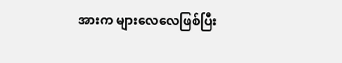အားက များလေလေဖြစ်ပြီး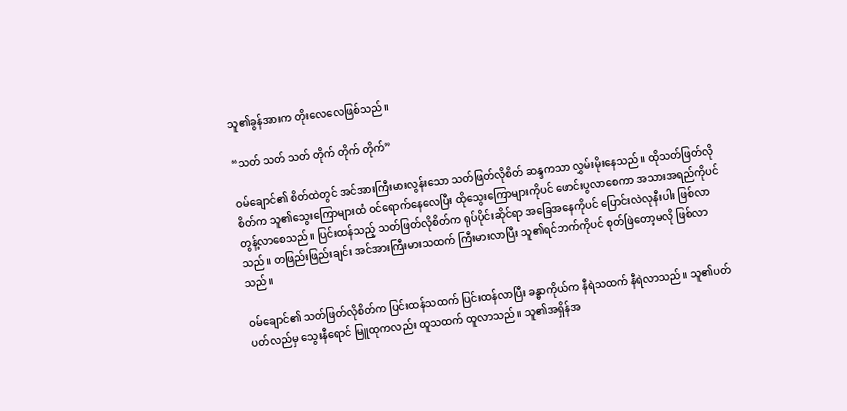သူ၏ခွန်အားက တိုးလေလေဖြစ်သည်။

“သတ် သတ် သတ် တိုက် တိုက် တိုက်”

ဝမ်ချောင်၏ စိတ်ထဲတွင် အင်အားကြီးမားလွန်းသော သတ်ဖြတ်လိုစိတ် ဆန္ဒကသာ လွှမ်းမိုးနေသည်။ ထိုသတ်ဖြတ်လိုစိတ်က သူ၏သွေးကြောများထံ ဝင်ရောက်နေလေပြီး ထိုသွေးကြောများကိုပင် ဖောင်းပွလာစေကာ အသားအရည်ကိုပင် တွန့်လာစေသည်။ ပြင်းထန်သည့် သတ်ဖြတ်လိုစိတ်က ရုပ်ပိုင်းဆိုင်ရာ အခြေအနေကိုပင် ပြောင်းလဲလုနီးပါး ဖြစ်လာသည်။ တဖြည်းဖြည်းချင်း အင်အားကြီးမားသထက် ကြီးမားလာပြီး သူ၏ရင်ဘက်ကိုပင် စုတ်ဖြဲတော့မလို ဖြစ်လာသည်။

ဝမ်ချောင်၏ သတ်ဖြတ်လိုစိတ်က ပြင်းထန်သထက် ပြင်းထန်လာပြီး ခန္ဓာကိုယ်က နီရဲသထက် နီရဲလာသည်။ သူ၏ပတ်ပတ်လည်မှ သွေးနီရောင် မြူထုကလည်း ထူသထက် ထူလာသည်။ သူ၏အရှိန်အ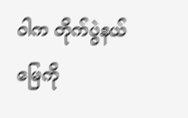ဝါက တိုက်ပွဲနယ်မြေကို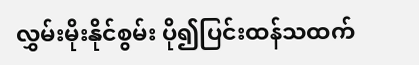လွှမ်းမိုးနိုင်စွမ်း ပို၍ပြင်းထန်သထက်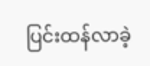ပြင်းထန်လာခဲ့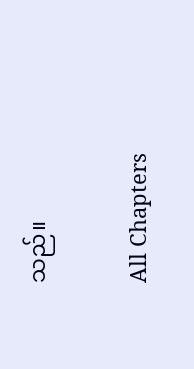သည်။

All Chapters